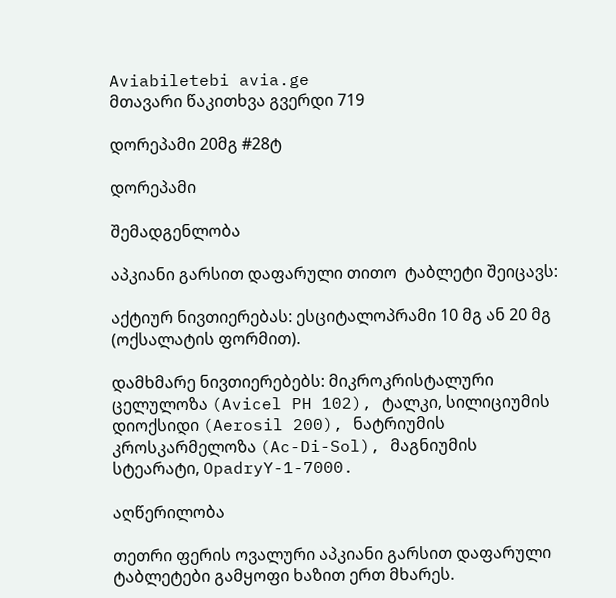Aviabiletebi avia.ge
მთავარი წაკითხვა გვერდი 719

დორეპამი 20მგ #28ტ

დორეპამი

შემადგენლობა

აპკიანი გარსით დაფარული თითო  ტაბლეტი შეიცავს:

აქტიურ ნივთიერებას: ესციტალოპრამი 10 მგ ან 20 მგ (ოქსალატის ფორმით).

დამხმარე ნივთიერებებს: მიკროკრისტალური ცელულოზა (Avicel PH 102), ტალკი, სილიციუმის დიოქსიდი (Aerosil 200), ნატრიუმის კროსკარმელოზა (Ac-Di-Sol), მაგნიუმის სტეარატი, OpadryY-1-7000.

აღწერილობა

თეთრი ფერის ოვალური აპკიანი გარსით დაფარული ტაბლეტები გამყოფი ხაზით ერთ მხარეს.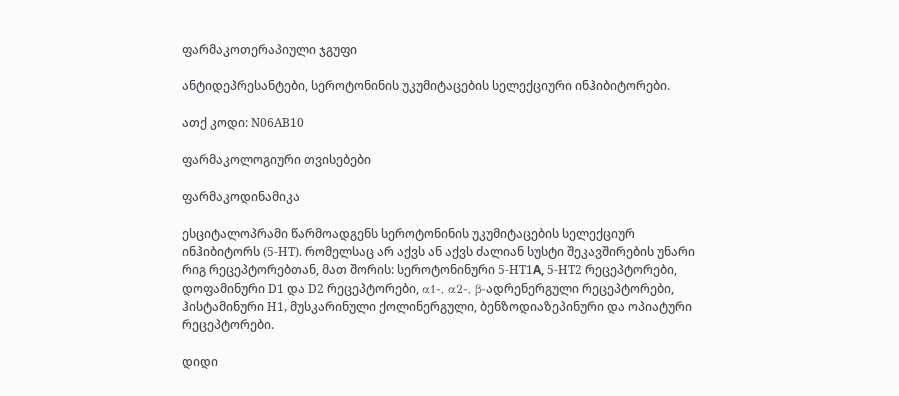ფარმაკოთერაპიული ჯგუფი

ანტიდეპრესანტები, სეროტონინის უკუმიტაცების სელექციური ინჰიბიტორები.

ათქ კოდი: N06AB10

ფარმაკოლოგიური თვისებები

ფარმაკოდინამიკა

ესციტალოპრამი წარმოადგენს სეროტონინის უკუმიტაცების სელექციურ ინჰიბიტორს (5-HT). რომელსაც არ აქვს ან აქვს ძალიან სუსტი შეკავშირების უნარი რიგ რეცეპტორებთან, მათ შორის: სეროტონინური 5-HT1А, 5-HT2 რეცეპტორები, დოფამინური D1 და D2 რეცეპტორები, α1-, α2-, β-ადრენერგული რეცეპტორები, ჰისტამინური H1, მუსკარინული ქოლინერგული, ბენზოდიაზეპინური და ოპიატური რეცეპტორები.

დიდი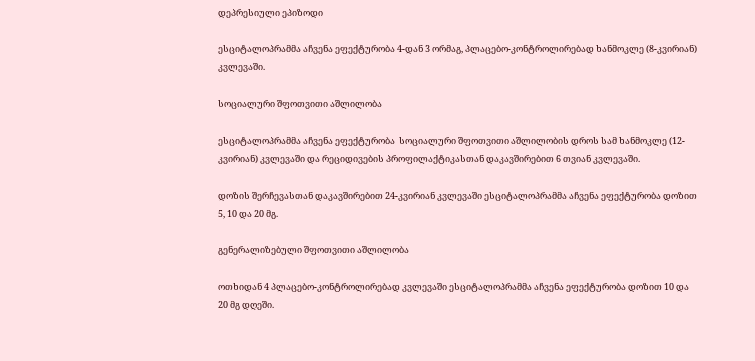დეპრესიული ეპიზოდი

ესციტალოპრამმა აჩვენა ეფექტურობა 4-დან 3 ორმაგ, პლაცებო-კონტროლირებად ხანმოკლე (8-კვირიან) კვლევაში.

სოციალური შფოთვითი აშლილობა

ესციტალოპრამმა აჩვენა ეფექტურობა  სოციალური შფოთვითი აშლილობის დროს სამ ხანმოკლე (12-კვირიან) კვლევაში და რეციდივების პროფილაქტიკასთან დაკავშირებით 6 თვიან კვლევაში.

დოზის შერჩევასთან დაკავშირებით 24-კვირიან კვლევაში ესციტალოპრამმა აჩვენა ეფექტურობა დოზით 5, 10 და 20 მგ.

გენერალიზებული შფოთვითი აშლილობა

ოთხიდან 4 პლაცებო-კონტროლირებად კვლევაში ესციტალოპრამმა აჩვენა ეფექტურობა დოზით 10 და 20 მგ დღეში.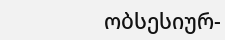ობსესიურ-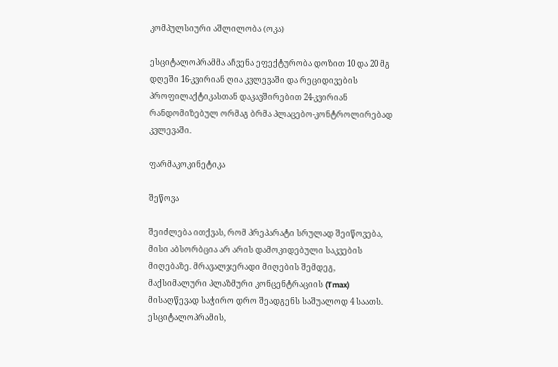კომპულსიური აშლილობა (ოკა)

ესციტალოპრამმა აჩვენა ეფექტურობა დოზით 10 და 20 მგ დღეში 16-კვირიან ღია კვლევაში და რეციდივების პროფილაქტიკასთან დაკავშირებით 24-კვირიან რანდომიზებულ ორმაგ ბრმა პლაცებო-კონტროლირებად კვლევაში.

ფარმაკოკინეტიკა

შეწოვა

შეიძლება ითქვას, რომ პრეპარატი სრულად შეიწოვება, მისი აბსორბცია არ არის დამოკიდებული საკვების მიღებაზე. მრავალჯერადი მიღების შემდეგ, მაქსიმალური პლაზმური კონცენტრაციის (Tmax) მისაღწევად საჭირო დრო შეადგენს საშუალოდ 4 საათს. ესციტალოპრამის,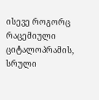ისევე როგორც რაცემიული ციტალოპრამის,  სრული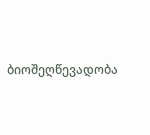ბიოშეღწევადობა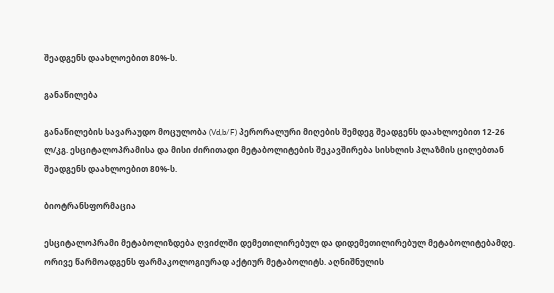შეადგენს დაახლოებით 80%-ს.

განაწილება

განაწილების სავარაუდო მოცულობა (Vd,b/F) პერორალური მიღების შემდეგ შეადგენს დაახლოებით 12-26 ლ/კგ. ესციტალოპრამისა და მისი ძირითადი მეტაბოლიტების შეკავშირება სისხლის პლაზმის ცილებთან შეადგენს დაახლოებით 80%-ს.

ბიოტრანსფორმაცია

ესციტალოპრამი მეტაბოლიზდება ღვიძლში დემეთილირებულ და დიდემეთილირებულ მეტაბოლიტებამდე. ორივე წარმოადგენს ფარმაკოლოგიურად აქტიურ მეტაბოლიტს. აღნიშნულის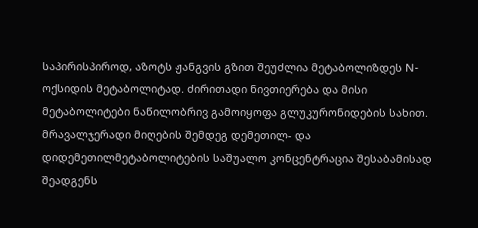საპირისპიროდ, აზოტს ჟანგვის გზით შეუძლია მეტაბოლიზდეს N-ოქსიდის მეტაბოლიტად. ძირითადი ნივთიერება და მისი მეტაბოლიტები ნაწილობრივ გამოიყოფა გლუკურონიდების სახით. მრავალჯერადი მიღების შემდეგ დემეთილ- და დიდემეთილმეტაბოლიტების საშუალო კონცენტრაცია შესაბამისად შეადგენს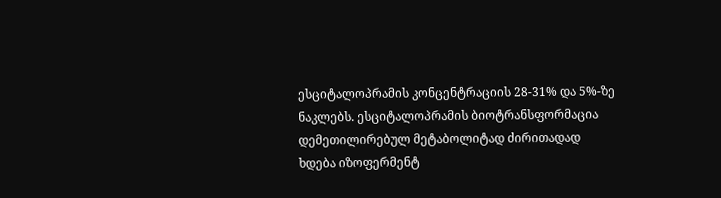ესციტალოპრამის კონცენტრაციის 28-31% და 5%-ზე ნაკლებს. ესციტალოპრამის ბიოტრანსფორმაცია დემეთილირებულ მეტაბოლიტად ძირითადად ხდება იზოფერმენტ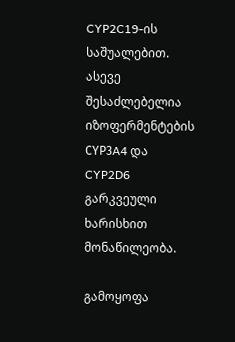CYP2C19-ის საშუალებით. ასევე შესაძლებელია იზოფერმენტების СYP3A4 და CYP2D6 გარკვეული ხარისხით მონაწილეობა.

გამოყოფა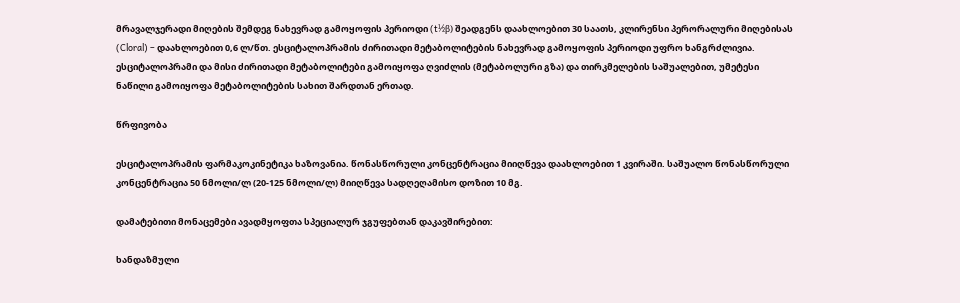მრავალჯერადი მიღების შემდეგ ნახევრად გამოყოფის პერიოდი (t½β) შეადგენს დაახლოებით 30 საათს, კლირენსი პერორალური მიღებისას (Cloral) – დაახლოებით 0,6 ლ/წთ. ესციტალოპრამის ძირითადი მეტაბოლიტების ნახევრად გამოყოფის პერიოდი უფრო ხანგრძლივია. ესციტალოპრამი და მისი ძირითადი მეტაბოლიტები გამოიყოფა ღვიძლის (მეტაბოლური გზა) და თირკმელების საშუალებით, უმეტესი ნაწილი გამოიყოფა მეტაბოლიტების სახით შარდთან ერთად.

წრფივობა

ესციტალოპრამის ფარმაკოკინეტიკა ხაზოვანია. წონასწორული კონცენტრაცია მიიღწევა დაახლოებით 1 კვირაში. საშუალო წონასწორული კონცენტრაცია 50 ნმოლი/ლ (20-125 ნმოლი/ლ) მიიღწევა სადღეღამისო დოზით 10 მგ.

დამატებითი მონაცემები ავადმყოფთა სპეციალურ ჯგუფებთან დაკავშირებით:

ხანდაზმული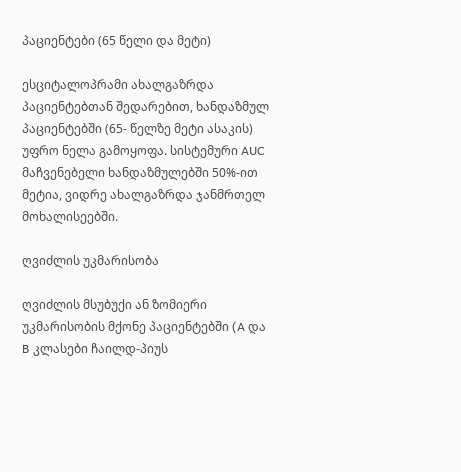პაციენტები (65 წელი და მეტი)

ესციტალოპრამი ახალგაზრდა პაციენტებთან შედარებით, ხანდაზმულ პაციენტებში (65- წელზე მეტი ასაკის)   უფრო ნელა გამოყოფა. სისტემური AUC მაჩვენებელი ხანდაზმულებში 50%-ით მეტია, ვიდრე ახალგაზრდა ჯანმრთელ მოხალისეებში.

ღვიძლის უკმარისობა

ღვიძლის მსუბუქი ან ზომიერი უკმარისობის მქონე პაციენტებში (A და B კლასები ჩაილდ-პიუს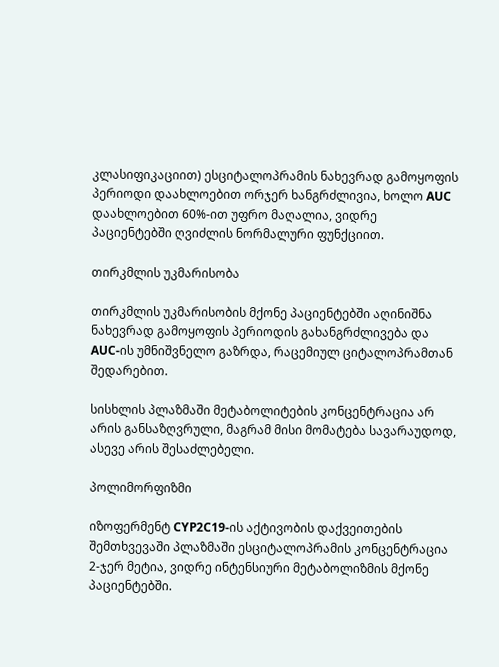კლასიფიკაციით) ესციტალოპრამის ნახევრად გამოყოფის პერიოდი დაახლოებით ორჯერ ხანგრძლივია, ხოლო AUC დაახლოებით 60%-ით უფრო მაღალია, ვიდრე პაციენტებში ღვიძლის ნორმალური ფუნქციით.

თირკმლის უკმარისობა

თირკმლის უკმარისობის მქონე პაციენტებში აღინიშნა ნახევრად გამოყოფის პერიოდის გახანგრძლივება და AUC-ის უმნიშვნელო გაზრდა, რაცემიულ ციტალოპრამთან შედარებით.

სისხლის პლაზმაში მეტაბოლიტების კონცენტრაცია არ არის განსაზღვრული, მაგრამ მისი მომატება სავარაუდოდ, ასევე არის შესაძლებელი.

პოლიმორფიზმი

იზოფერმენტ CYP2C19-ის აქტივობის დაქვეითების შემთხვევაში პლაზმაში ესციტალოპრამის კონცენტრაცია 2-ჯერ მეტია, ვიდრე ინტენსიური მეტაბოლიზმის მქონე პაციენტებში.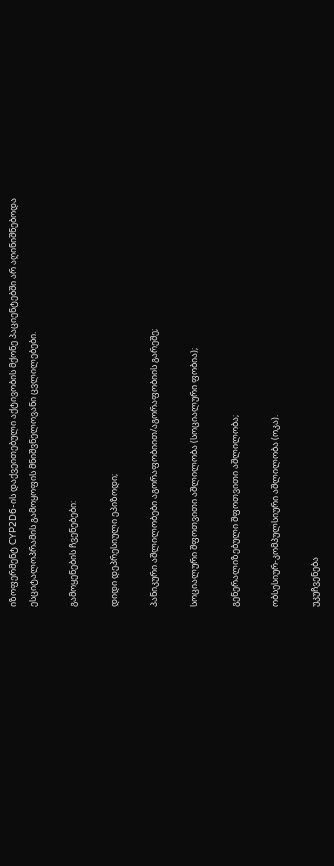იზოფერმენტ CYP2D6-ის დაქვეითებული აქტივობის მქონე პაციენტებში არ აღინიშნებოდა ესციტალოპრამის გამოყოფის მნიშვნელოვანი ცვლილებები.

გამოყენების ჩვენებები:

დიდი დეპრესიული ეპიზოდი;

პანიკური აშლილობები აგორაფობიით/აგორაფობიის გარეშე;

სოციალური შფოთვითი აშლილობა (სოციალური ფობია);

გენერალიზებული შფოთვითი აშლილობა;

ობსესიურ-კომპულსიური აშლილობა (ოკა).

უკუჩვენება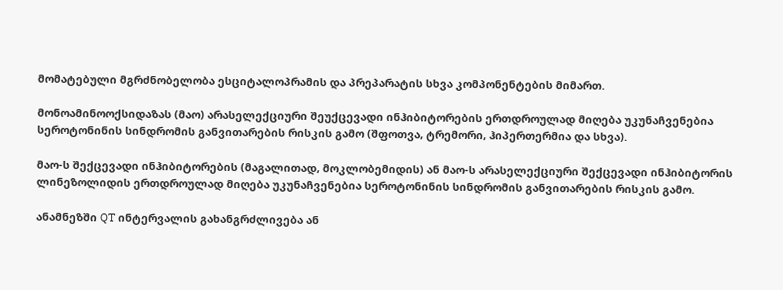მომატებული მგრძნობელობა ესციტალოპრამის და პრეპარატის სხვა კომპონენტების მიმართ.

მონოამინოოქსიდაზას (მაო) არასელექციური შეუქცევადი ინჰიბიტორების ერთდროულად მიღება უკუნაჩვენებია სეროტონინის სინდრომის განვითარების რისკის გამო (შფოთვა, ტრემორი, ჰიპერთერმია და სხვა).

მაო-ს შექცევადი ინჰიბიტორების (მაგალითად, მოკლობემიდის) ან მაო-ს არასელექციური შექცევადი ინჰიბიტორის ლინეზოლიდის ერთდროულად მიღება უკუნაჩვენებია სეროტონინის სინდრომის განვითარების რისკის გამო.

ანამნეზში QT ინტერვალის გახანგრძლივება ან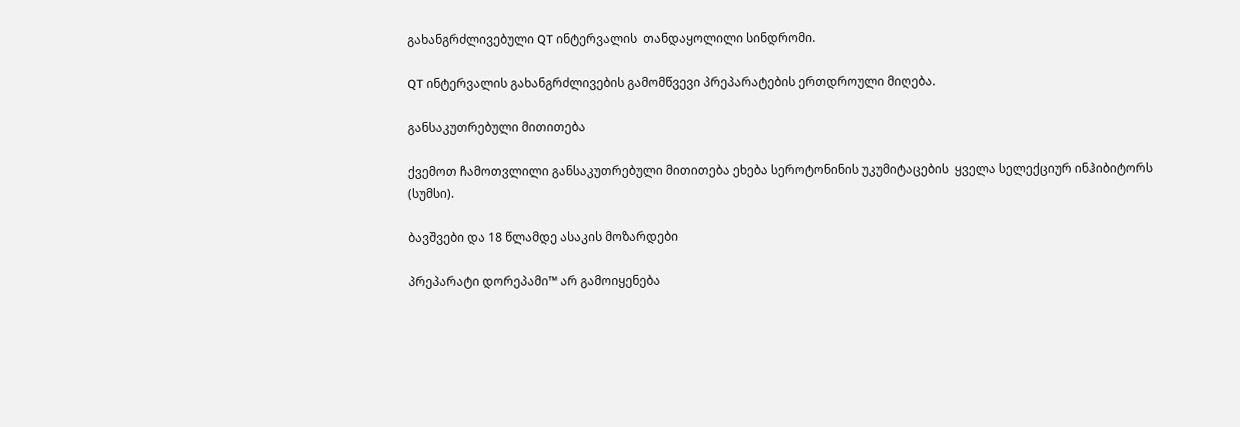გახანგრძლივებული QT ინტერვალის  თანდაყოლილი სინდრომი.

QT ინტერვალის გახანგრძლივების გამომწვევი პრეპარატების ერთდროული მიღება.

განსაკუთრებული მითითება

ქვემოთ ჩამოთვლილი განსაკუთრებული მითითება ეხება სეროტონინის უკუმიტაცების  ყველა სელექციურ ინჰიბიტორს (სუმსი).

ბავშვები და 18 წლამდე ასაკის მოზარდები

პრეპარატი დორეპამი™ არ გამოიყენება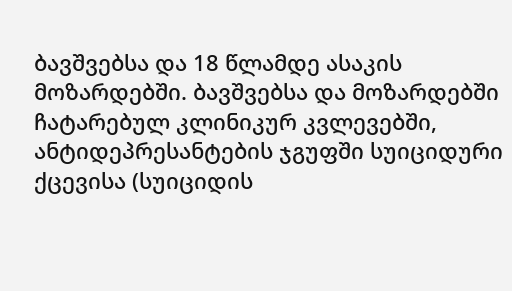ბავშვებსა და 18 წლამდე ასაკის მოზარდებში. ბავშვებსა და მოზარდებში ჩატარებულ კლინიკურ კვლევებში, ანტიდეპრესანტების ჯგუფში სუიციდური ქცევისა (სუიციდის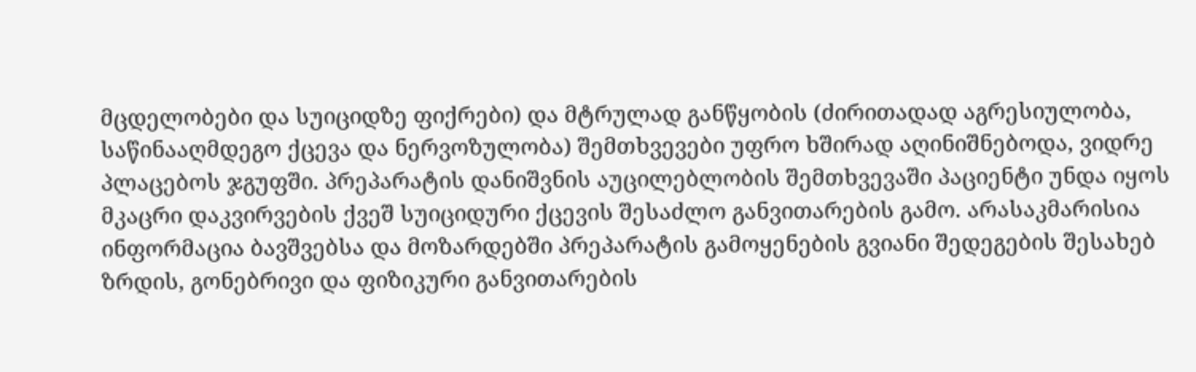მცდელობები და სუიციდზე ფიქრები) და მტრულად განწყობის (ძირითადად აგრესიულობა, საწინააღმდეგო ქცევა და ნერვოზულობა) შემთხვევები უფრო ხშირად აღინიშნებოდა, ვიდრე პლაცებოს ჯგუფში. პრეპარატის დანიშვნის აუცილებლობის შემთხვევაში პაციენტი უნდა იყოს მკაცრი დაკვირვების ქვეშ სუიციდური ქცევის შესაძლო განვითარების გამო. არასაკმარისია ინფორმაცია ბავშვებსა და მოზარდებში პრეპარატის გამოყენების გვიანი შედეგების შესახებ ზრდის, გონებრივი და ფიზიკური განვითარების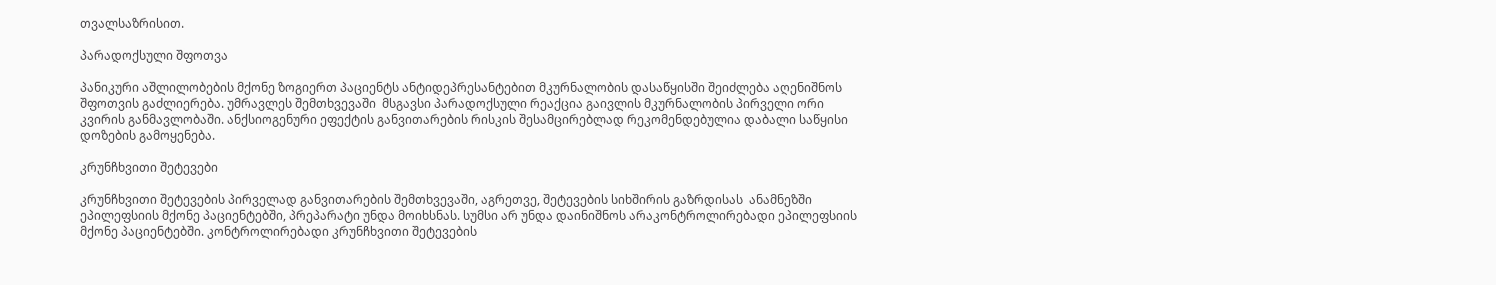თვალსაზრისით.

პარადოქსული შფოთვა

პანიკური აშლილობების მქონე ზოგიერთ პაციენტს ანტიდეპრესანტებით მკურნალობის დასაწყისში შეიძლება აღენიშნოს შფოთვის გაძლიერება. უმრავლეს შემთხვევაში  მსგავსი პარადოქსული რეაქცია გაივლის მკურნალობის პირველი ორი კვირის განმავლობაში. ანქსიოგენური ეფექტის განვითარების რისკის შესამცირებლად რეკომენდებულია დაბალი საწყისი დოზების გამოყენება.

კრუნჩხვითი შეტევები

კრუნჩხვითი შეტევების პირველად განვითარების შემთხვევაში, აგრეთვე, შეტევების სიხშირის გაზრდისას  ანამნეზში ეპილეფსიის მქონე პაციენტებში, პრეპარატი უნდა მოიხსნას. სუმსი არ უნდა დაინიშნოს არაკონტროლირებადი ეპილეფსიის მქონე პაციენტებში. კონტროლირებადი კრუნჩხვითი შეტევების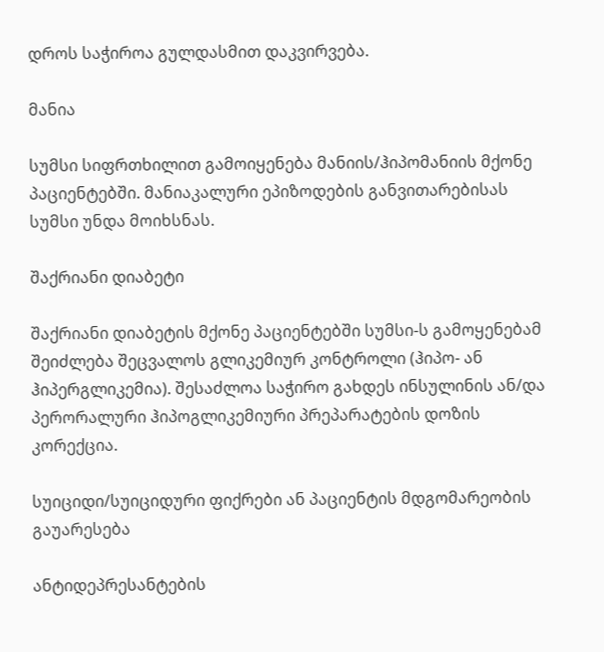დროს საჭიროა გულდასმით დაკვირვება.

მანია

სუმსი სიფრთხილით გამოიყენება მანიის/ჰიპომანიის მქონე პაციენტებში. მანიაკალური ეპიზოდების განვითარებისას სუმსი უნდა მოიხსნას.

შაქრიანი დიაბეტი

შაქრიანი დიაბეტის მქონე პაციენტებში სუმსი-ს გამოყენებამ შეიძლება შეცვალოს გლიკემიურ კონტროლი (ჰიპო- ან ჰიპერგლიკემია). შესაძლოა საჭირო გახდეს ინსულინის ან/და პერორალური ჰიპოგლიკემიური პრეპარატების დოზის კორექცია.

სუიციდი/სუიციდური ფიქრები ან პაციენტის მდგომარეობის გაუარესება

ანტიდეპრესანტების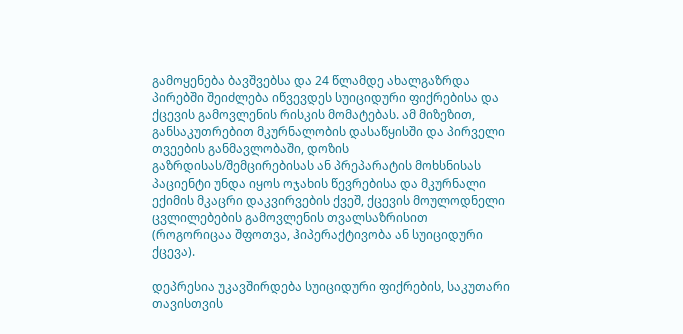გამოყენება ბავშვებსა და 24 წლამდე ახალგაზრდა პირებში შეიძლება იწვევდეს სუიციდური ფიქრებისა და ქცევის გამოვლენის რისკის მომატებას. ამ მიზეზით, განსაკუთრებით მკურნალობის დასაწყისში და პირველი თვეების განმავლობაში, დოზის გაზრდისას/შემცირებისას ან პრეპარატის მოხსნისას პაციენტი უნდა იყოს ოჯახის წევრებისა და მკურნალი ექიმის მკაცრი დაკვირვების ქვეშ, ქცევის მოულოდნელი ცვლილებების გამოვლენის თვალსაზრისით (როგორიცაა შფოთვა, ჰიპერაქტივობა ან სუიციდური ქცევა).

დეპრესია უკავშირდება სუიციდური ფიქრების, საკუთარი თავისთვის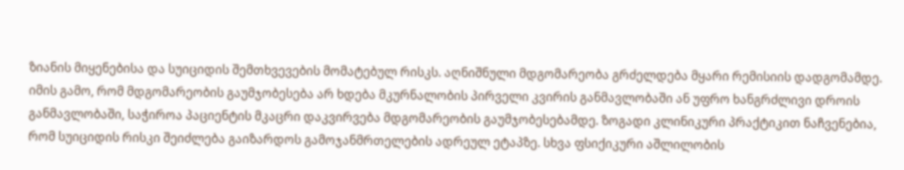ზიანის მიყენებისა და სუიციდის შემთხვევების მომატებულ რისკს. აღნიშნული მდგომარეობა გრძელდება მყარი რემისიის დადგომამდე. იმის გამო, რომ მდგომარეობის გაუმჯობესება არ ხდება მკურნალობის პირველი კვირის განმავლობაში ან უფრო ხანგრძლივი დროის განმავლობაში, საჭიროა პაციენტის მკაცრი დაკვირვება მდგომარეობის გაუმჯობესებამდე. ზოგადი კლინიკური პრაქტიკით ნაჩვენებია, რომ სუიციდის რისკი შეიძლება გაიზარდოს გამოჯანმრთელების ადრეულ ეტაპზე. სხვა ფსიქიკური აშლილობის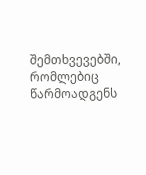შემთხვევებში, რომლებიც წარმოადგენს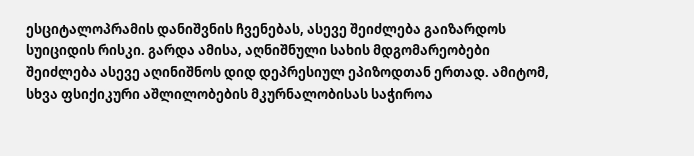ესციტალოპრამის დანიშვნის ჩვენებას, ასევე შეიძლება გაიზარდოს სუიციდის რისკი. გარდა ამისა, აღნიშნული სახის მდგომარეობები შეიძლება ასევე აღინიშნოს დიდ დეპრესიულ ეპიზოდთან ერთად. ამიტომ, სხვა ფსიქიკური აშლილობების მკურნალობისას საჭიროა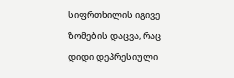სიფრთხილის იგივე ზომების დაცვა, რაც დიდი დეპრესიული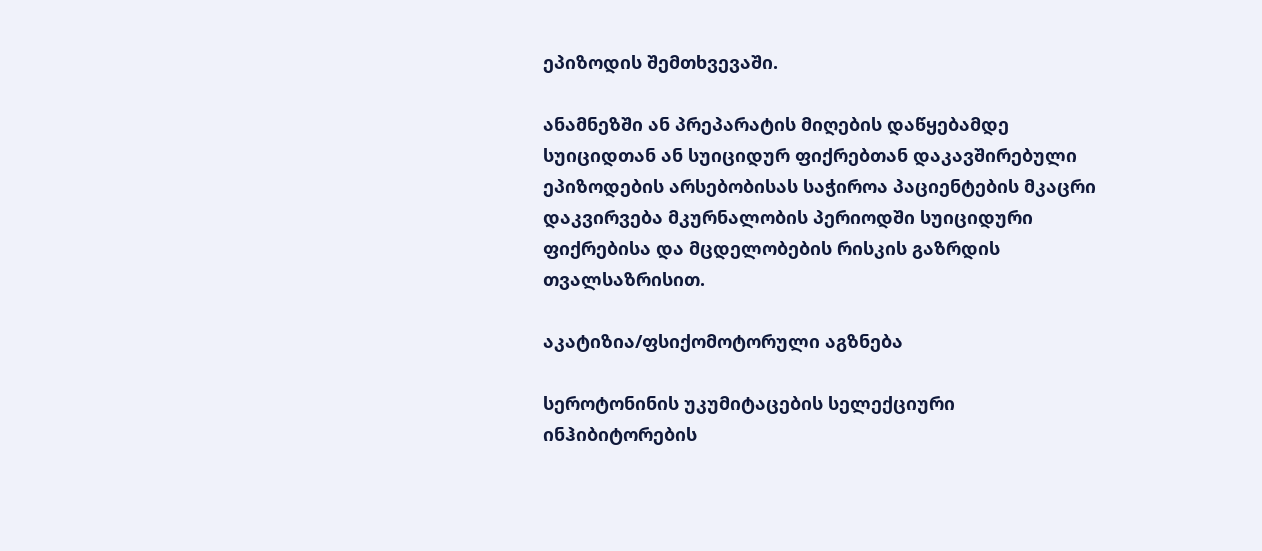ეპიზოდის შემთხვევაში.

ანამნეზში ან პრეპარატის მიღების დაწყებამდე სუიციდთან ან სუიციდურ ფიქრებთან დაკავშირებული ეპიზოდების არსებობისას საჭიროა პაციენტების მკაცრი დაკვირვება მკურნალობის პერიოდში სუიციდური ფიქრებისა და მცდელობების რისკის გაზრდის თვალსაზრისით.

აკატიზია/ფსიქომოტორული აგზნება

სეროტონინის უკუმიტაცების სელექციური ინჰიბიტორების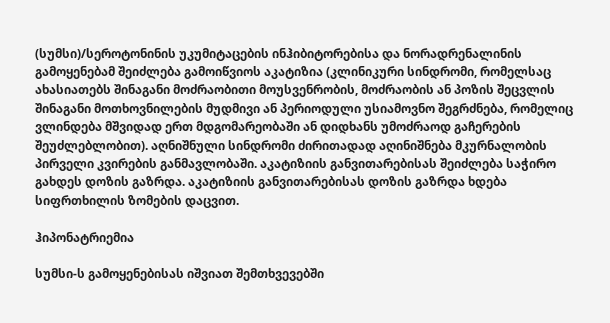(სუმსი)/სეროტონინის უკუმიტაცების ინჰიბიტორებისა და ნორადრენალინის გამოყენებამ შეიძლება გამოიწვიოს აკატიზია (კლინიკური სინდრომი, რომელსაც ახასიათებს შინაგანი მოძრაობითი მოუსვენრობის, მოძრაობის ან პოზის შეცვლის შინაგანი მოთხოვნილების მუდმივი ან პერიოდული უსიამოვნო შეგრძნება, რომელიც ვლინდება მშვიდად ერთ მდგომარეობაში ან დიდხანს უმოძრაოდ გაჩერების შეუძლებლობით). აღნიშნული სინდრომი ძირითადად აღინიშნება მკურნალობის პირველი კვირების განმავლობაში. აკატიზიის განვითარებისას შეიძლება საჭირო გახდეს დოზის გაზრდა. აკატიზიის განვითარებისას დოზის გაზრდა ხდება სიფრთხილის ზომების დაცვით.

ჰიპონატრიემია

სუმსი-ს გამოყენებისას იშვიათ შემთხვევებში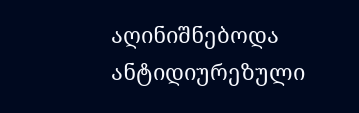აღინიშნებოდა ანტიდიურეზული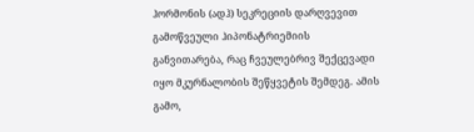ჰორმონის (ადჰ) სეკრეციის დარღვევით  გამოწვეული ჰიპონატრიემიის განვითარება, რაც ჩვეულებრივ შექცევადი იყო მკურნალობის შეწყვეტის შემდეგ. ამის გამო,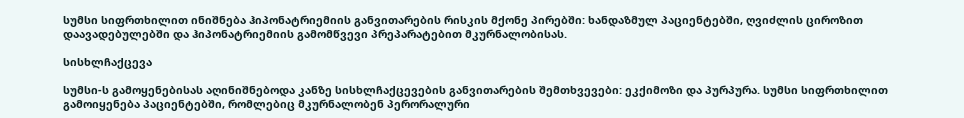სუმსი სიფრთხილით ინიშნება ჰიპონატრიემიის განვითარების რისკის მქონე პირებში: ხანდაზმულ პაციენტებში, ღვიძლის ციროზით დაავადებულებში და ჰიპონატრიემიის გამომწვევი პრეპარატებით მკურნალობისას.

სისხლჩაქცევა

სუმსი-ს გამოყენებისას აღინიშნებოდა კანზე სისხლჩაქცევების განვითარების შემთხვევები: ეკქიმოზი და პურპურა. სუმსი სიფრთხილით გამოიყენება პაციენტებში, რომლებიც მკურნალობენ პერორალური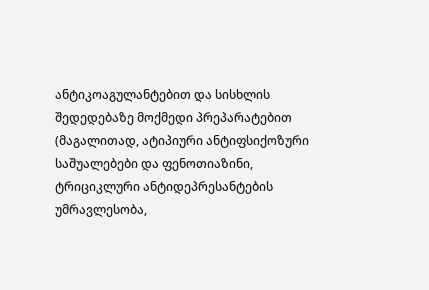ანტიკოაგულანტებით და სისხლის შედედებაზე მოქმედი პრეპარატებით (მაგალითად, ატიპიური ანტიფსიქოზური საშუალებები და ფენოთიაზინი, ტრიციკლური ანტიდეპრესანტების უმრავლესობა,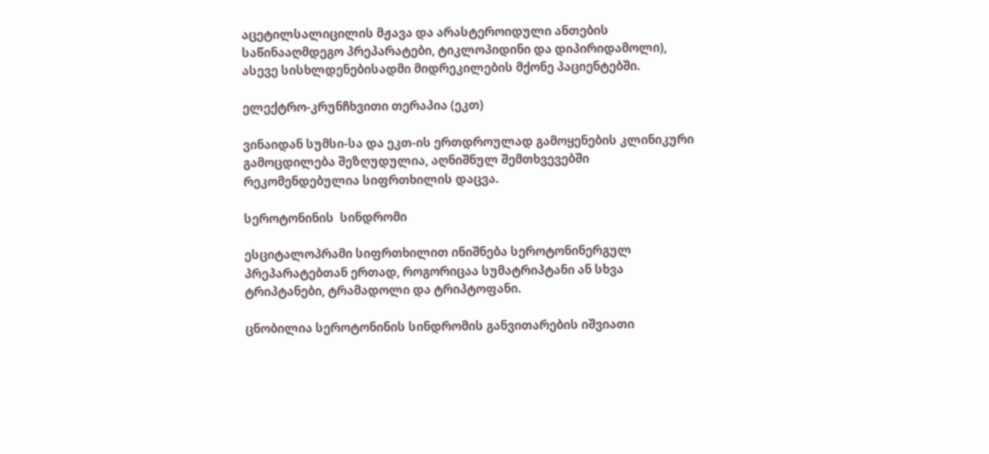აცეტილსალიცილის მჟავა და არასტეროიდული ანთების საწინააღმდეგო პრეპარატები, ტიკლოპიდინი და დიპირიდამოლი), ასევე სისხლდენებისადმი მიდრეკილების მქონე პაციენტებში.

ელექტრო-კრუნჩხვითი თერაპია (ეკთ)

ვინაიდან სუმსი-სა და ეკთ-ის ერთდროულად გამოყენების კლინიკური გამოცდილება შეზღუდულია, აღნიშნულ შემთხვევებში რეკომენდებულია სიფრთხილის დაცვა.

სეროტონინის  სინდრომი

ესციტალოპრამი სიფრთხილით ინიშნება სეროტონინერგულ პრეპარატებთან ერთად, როგორიცაა სუმატრიპტანი ან სხვა ტრიპტანები, ტრამადოლი და ტრიპტოფანი.

ცნობილია სეროტონინის სინდრომის განვითარების იშვიათი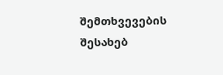შემთხვევების შესახებ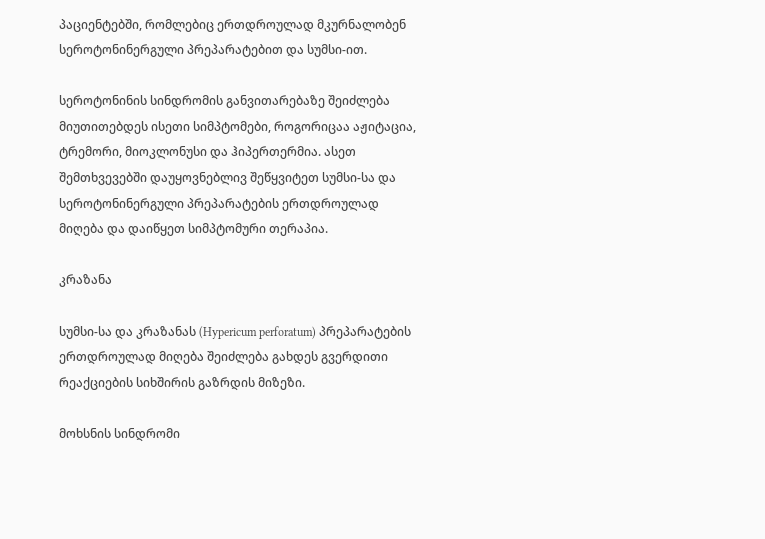პაციენტებში, რომლებიც ერთდროულად მკურნალობენ სეროტონინერგული პრეპარატებით და სუმსი-ით.

სეროტონინის სინდრომის განვითარებაზე შეიძლება მიუთითებდეს ისეთი სიმპტომები, როგორიცაა აჟიტაცია, ტრემორი, მიოკლონუსი და ჰიპერთერმია. ასეთ შემთხვევებში დაუყოვნებლივ შეწყვიტეთ სუმსი-სა და სეროტონინერგული პრეპარატების ერთდროულად მიღება და დაიწყეთ სიმპტომური თერაპია.

კრაზანა

სუმსი-სა და კრაზანას (Hypericum perforatum) პრეპარატების ერთდროულად მიღება შეიძლება გახდეს გვერდითი რეაქციების სიხშირის გაზრდის მიზეზი.

მოხსნის სინდრომი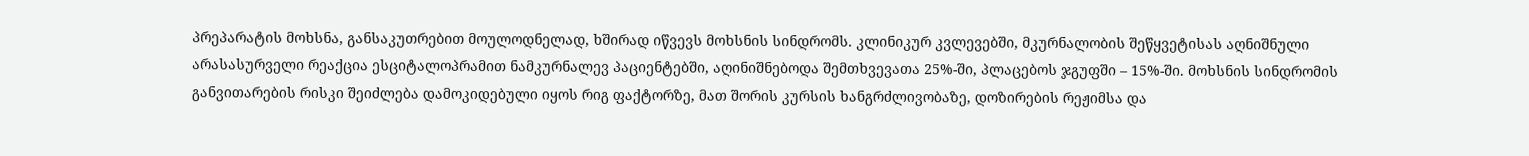პრეპარატის მოხსნა, განსაკუთრებით მოულოდნელად, ხშირად იწვევს მოხსნის სინდრომს. კლინიკურ კვლევებში, მკურნალობის შეწყვეტისას აღნიშნული არასასურველი რეაქცია ესციტალოპრამით ნამკურნალევ პაციენტებში, აღინიშნებოდა შემთხვევათა 25%-ში, პლაცებოს ჯგუფში – 15%-ში. მოხსნის სინდრომის განვითარების რისკი შეიძლება დამოკიდებული იყოს რიგ ფაქტორზე, მათ შორის კურსის ხანგრძლივობაზე, დოზირების რეჟიმსა და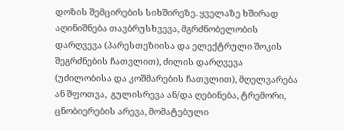დოზის შემცირების სიხშირეზე. ყველაზე ხშირად აღინიშნება თავბრუსხვევა, მგრძნობელობის დარღვევა (პარესთეზიისა და ელექტრული შოკის შეგრძნების ჩათვლით), ძილის დარღვევა (უძილობისა და კოშმარების ჩათვლით), მღელვარება ან შფოთვა,  გულისრევა ან/და ღებინება, ტრემორი, ცნობიერების არევა, მომატებული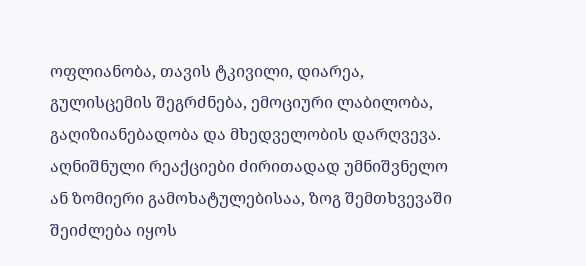ოფლიანობა, თავის ტკივილი, დიარეა, გულისცემის შეგრძნება, ემოციური ლაბილობა, გაღიზიანებადობა და მხედველობის დარღვევა. აღნიშნული რეაქციები ძირითადად უმნიშვნელო ან ზომიერი გამოხატულებისაა, ზოგ შემთხვევაში შეიძლება იყოს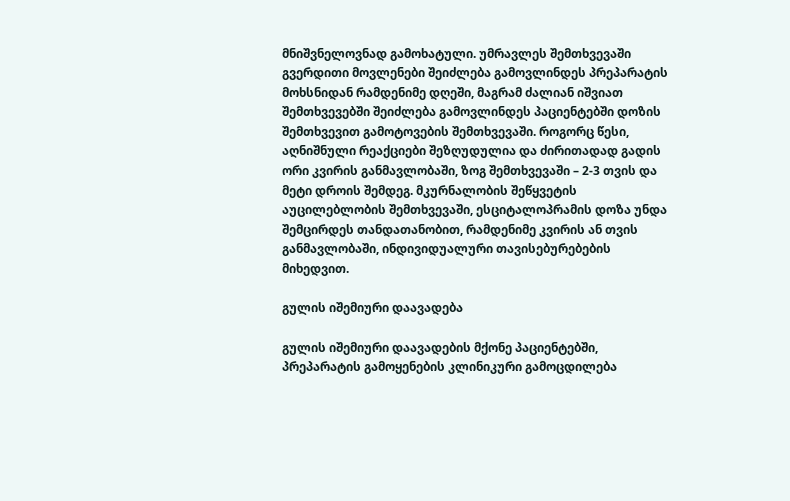მნიშვნელოვნად გამოხატული. უმრავლეს შემთხვევაში გვერდითი მოვლენები შეიძლება გამოვლინდეს პრეპარატის მოხსნიდან რამდენიმე დღეში, მაგრამ ძალიან იშვიათ შემთხვევებში შეიძლება გამოვლინდეს პაციენტებში დოზის შემთხვევით გამოტოვების შემთხვევაში. როგორც წესი, აღნიშნული რეაქციები შეზღუდულია და ძირითადად გადის ორი კვირის განმავლობაში, ზოგ შემთხვევაში – 2-3 თვის და მეტი დროის შემდეგ. მკურნალობის შეწყვეტის აუცილებლობის შემთხვევაში, ესციტალოპრამის დოზა უნდა შემცირდეს თანდათანობით, რამდენიმე კვირის ან თვის განმავლობაში, ინდივიდუალური თავისებურებების მიხედვით.

გულის იშემიური დაავადება

გულის იშემიური დაავადების მქონე პაციენტებში, პრეპარატის გამოყენების კლინიკური გამოცდილება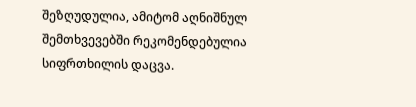შეზღუდულია, ამიტომ აღნიშნულ შემთხვევებში რეკომენდებულია სიფრთხილის დაცვა.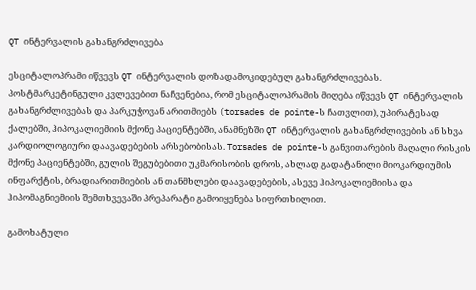QT ინტერვალის გახანგრძლივება

ესციტალოპრამი იწვევს QT ინტერვალის დოზადამოკიდებულ გახანგრძლივებას. პოსტმარკეტინგული კვლევებით ნაჩვენებია, რომ ესციტალოპრამის მიღება იწვევს QT ინტერვალის გახანგრძლივებას და პარკუჭოვან არითმიებს (torsades de pointe-ს ჩათვლით), უპირატესად ქალებში, ჰიპოკალიემიის მქონე პაციენტებში, ანამნეზში QT ინტერვალის გახანგრძლივების ან სხვა კარდიოლოგიური დაავადებების არსებობისას. Torsades de pointe-ს განვითარების მაღალი რისკის მქონე პაციენტებში, გულის შეგუბებითი უკმარისობის დროს, ახლად გადატანილი მიოკარდიუმის ინფარქტის, ბრადიარითმიების ან თანმხლები დაავადებების, ასევე ჰიპოკალიემიისა და ჰიპომაგნიემიის შემთხვევაში პრეპარატი გამოიყენება სიფრთხილით.

გამოხატული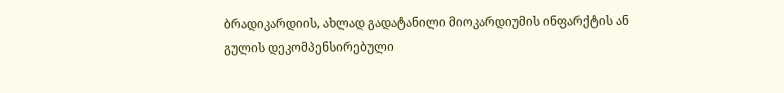ბრადიკარდიის, ახლად გადატანილი მიოკარდიუმის ინფარქტის ან გულის დეკომპენსირებული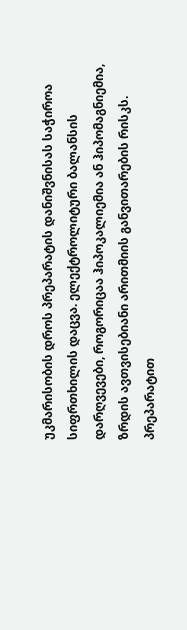უკმარისობის დროს პრეპარატის დანიშვნისას საჭიროა სიფრთხილის დაცვა. ელექტროლიტური ბალანსის დარღვევები, როგორიცაა ჰიპოკალიემია ან ჰიპომაგნიემია, ზრდის ავთვისებიანი არითმიის განვითარების რისკს. პრეპარატით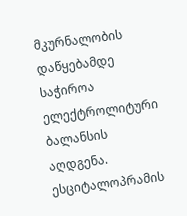მკურნალობის დაწყებამდე საჭიროა ელექტროლიტური ბალანსის აღდგენა. ესციტალოპრამის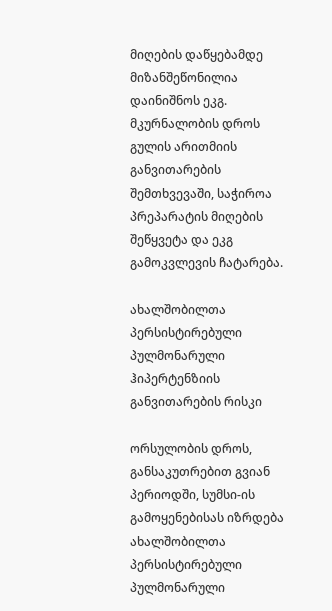მიღების დაწყებამდე მიზანშეწონილია დაინიშნოს ეკგ. მკურნალობის დროს გულის არითმიის განვითარების შემთხვევაში, საჭიროა პრეპარატის მიღების შეწყვეტა და ეკგ გამოკვლევის ჩატარება.

ახალშობილთა პერსისტირებული პულმონარული ჰიპერტენზიის განვითარების რისკი

ორსულობის დროს, განსაკუთრებით გვიან პერიოდში, სუმსი-ის გამოყენებისას იზრდება ახალშობილთა პერსისტირებული პულმონარული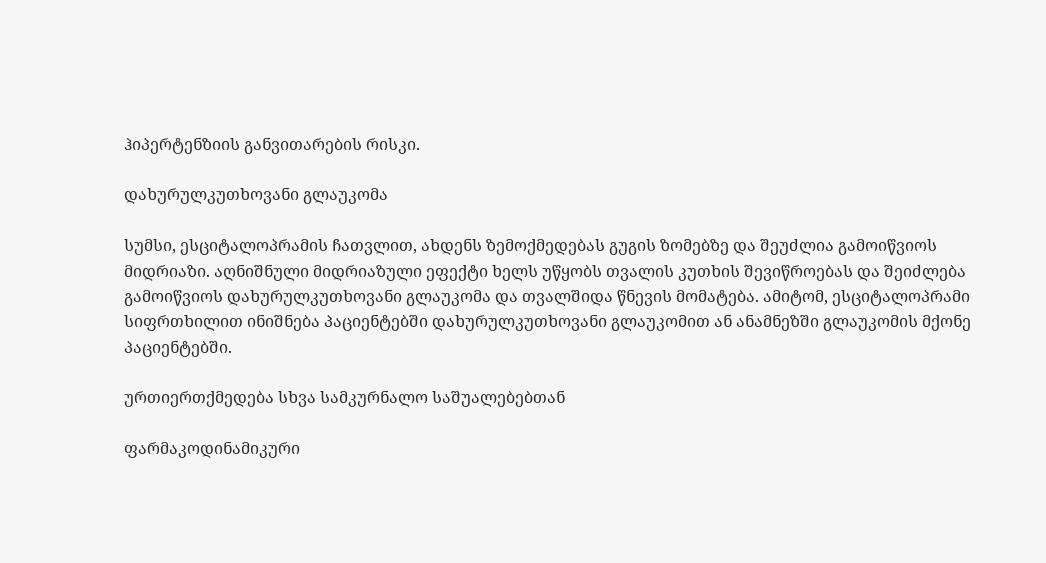ჰიპერტენზიის განვითარების რისკი.

დახურულკუთხოვანი გლაუკომა

სუმსი, ესციტალოპრამის ჩათვლით, ახდენს ზემოქმედებას გუგის ზომებზე და შეუძლია გამოიწვიოს მიდრიაზი. აღნიშნული მიდრიაზული ეფექტი ხელს უწყობს თვალის კუთხის შევიწროებას და შეიძლება გამოიწვიოს დახურულკუთხოვანი გლაუკომა და თვალშიდა წნევის მომატება. ამიტომ, ესციტალოპრამი სიფრთხილით ინიშნება პაციენტებში დახურულკუთხოვანი გლაუკომით ან ანამნეზში გლაუკომის მქონე პაციენტებში.

ურთიერთქმედება სხვა სამკურნალო საშუალებებთან

ფარმაკოდინამიკური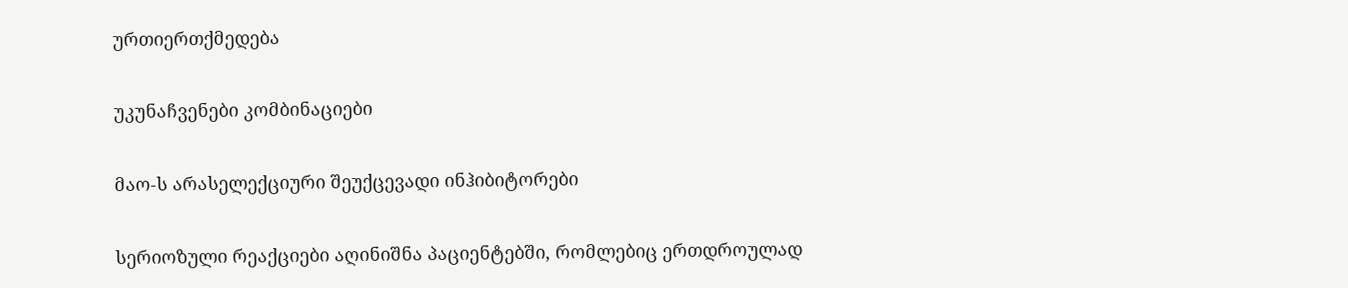ურთიერთქმედება

უკუნაჩვენები კომბინაციები

მაო-ს არასელექციური შეუქცევადი ინჰიბიტორები

სერიოზული რეაქციები აღინიშნა პაციენტებში, რომლებიც ერთდროულად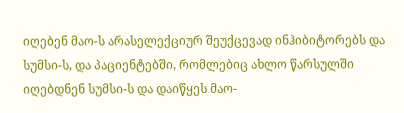იღებენ მაო-ს არასელექციურ შეუქცევად ინჰიბიტორებს და სუმსი-ს, და პაციენტებში, რომლებიც ახლო წარსულში იღებდნენ სუმსი-ს და დაიწყეს მაო-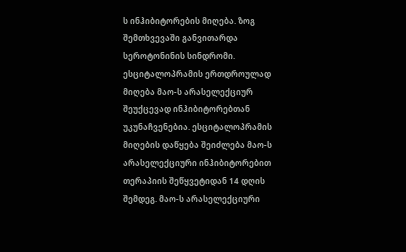ს ინჰიბიტორების მიღება. ზოგ შემთხვევაში განვითარდა სეროტონინის სინდრომი. ესციტალოპრამის ერთდროულად მიღება მაო-ს არასელექციურ შეუქცევად ინჰიბიტორებთან უკუნაჩვენებია. ესციტალოპრამის მიღების დაწყება შეიძლება მაო-ს არასელექციური ინჰიბიტორებით თერაპიის შეწყვეტიდან 14 დღის შემდეგ. მაო-ს არასელექციური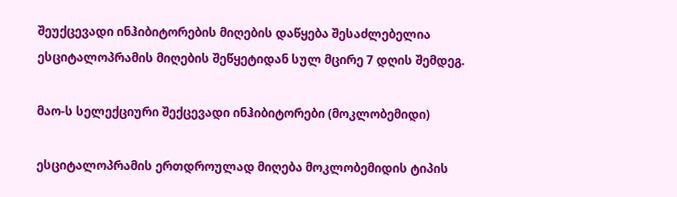შეუქცევადი ინჰიბიტორების მიღების დაწყება შესაძლებელია ესციტალოპრამის მიღების შეწყეტიდან სულ მცირე 7 დღის შემდეგ.

მაო-ს სელექციური შექცევადი ინჰიბიტორები (მოკლობემიდი)

ესციტალოპრამის ერთდროულად მიღება მოკლობემიდის ტიპის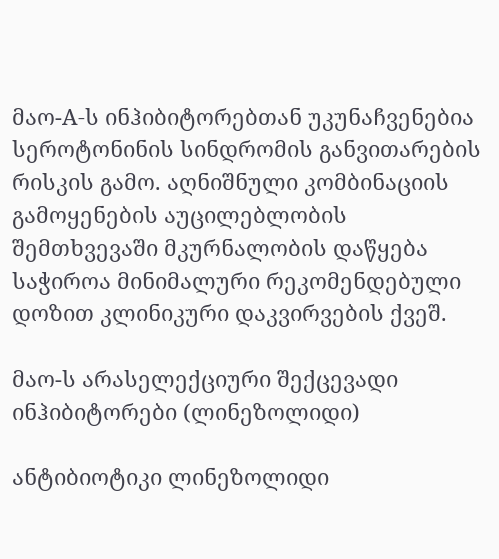მაო-A-ს ინჰიბიტორებთან უკუნაჩვენებია სეროტონინის სინდრომის განვითარების რისკის გამო. აღნიშნული კომბინაციის გამოყენების აუცილებლობის შემთხვევაში მკურნალობის დაწყება საჭიროა მინიმალური რეკომენდებული დოზით კლინიკური დაკვირვების ქვეშ.

მაო-ს არასელექციური შექცევადი ინჰიბიტორები (ლინეზოლიდი)

ანტიბიოტიკი ლინეზოლიდი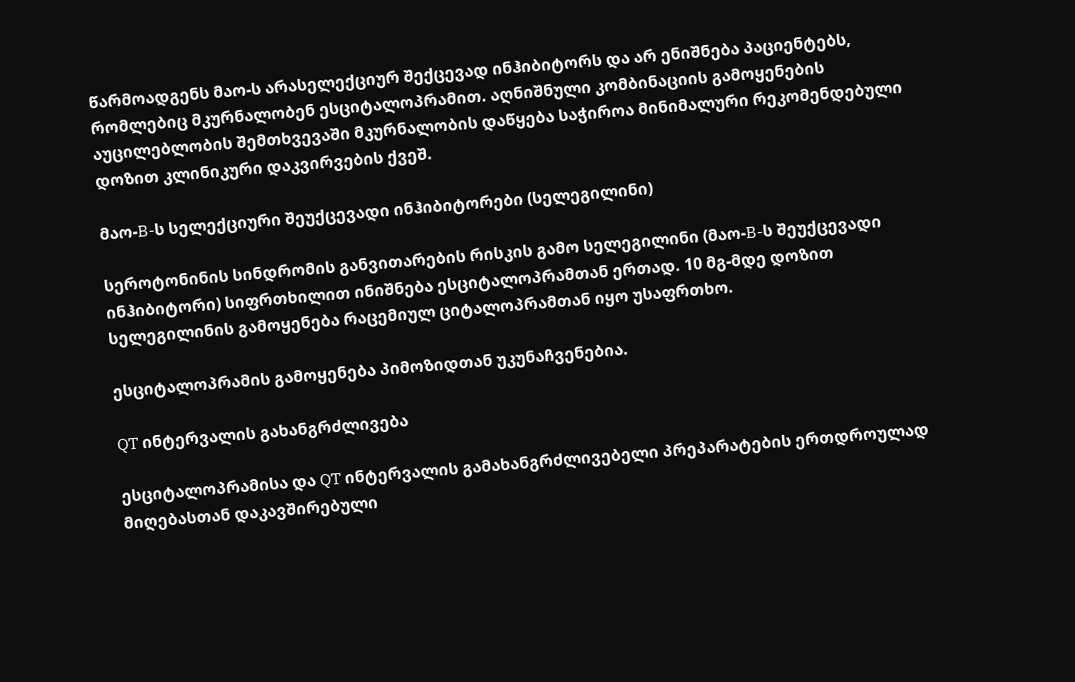წარმოადგენს მაო-ს არასელექციურ შექცევად ინჰიბიტორს და არ ენიშნება პაციენტებს, რომლებიც მკურნალობენ ესციტალოპრამით. აღნიშნული კომბინაციის გამოყენების აუცილებლობის შემთხვევაში მკურნალობის დაწყება საჭიროა მინიმალური რეკომენდებული დოზით კლინიკური დაკვირვების ქვეშ.

მაო-B-ს სელექციური შეუქცევადი ინჰიბიტორები (სელეგილინი)

სეროტონინის სინდრომის განვითარების რისკის გამო სელეგილინი (მაო-B-ს შეუქცევადი ინჰიბიტორი) სიფრთხილით ინიშნება ესციტალოპრამთან ერთად. 10 მგ-მდე დოზით სელეგილინის გამოყენება რაცემიულ ციტალოპრამთან იყო უსაფრთხო.

ესციტალოპრამის გამოყენება პიმოზიდთან უკუნაჩვენებია.

QT ინტერვალის გახანგრძლივება

ესციტალოპრამისა და QT ინტერვალის გამახანგრძლივებელი პრეპარატების ერთდროულად მიღებასთან დაკავშირებული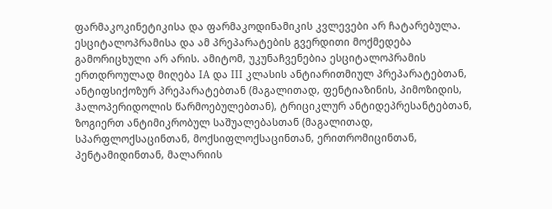ფარმაკოკინეტიკისა და ფარმაკოდინამიკის კვლევები არ ჩატარებულა. ესციტალოპრამისა და ამ პრეპარატების გვერდითი მოქმედება გამორიცხული არ არის. ამიტომ, უკუნაჩვენებია ესციტალოპრამის ერთდროულად მიღება IA და III კლასის ანტიარითმიულ პრეპარატებთან, ანტიფსიქოზურ პრეპარატებთან (მაგალითად, ფენტიაზინის, პიმოზიდის, ჰალოპერიდოლის წარმოებულებთან), ტრიციკლურ ანტიდეპრესანტებთან, ზოგიერთ ანტიმიკრობულ საშუალებასთან (მაგალითად, სპარფლოქსაცინთან, მოქსიფლოქსაცინთან, ერითრომიცინთან, პენტამიდინთან, მალარიის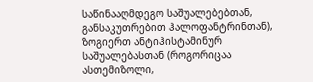საწინააღმდეგო საშუალებებთან, განსაკუთრებით ჰალოფანტრინთან), ზოგიერთ ანტიჰისტამინურ საშუალებასთან (როგორიცაა ასთემიზოლი,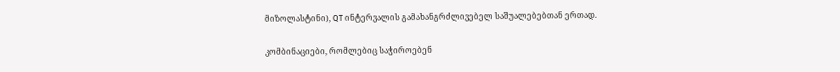მიზოლასტინი), QT ინტერვალის გამახანგრძლივებელ საშუალებებთან ერთად.

კომბინაციები, რომლებიც საჭიროებენ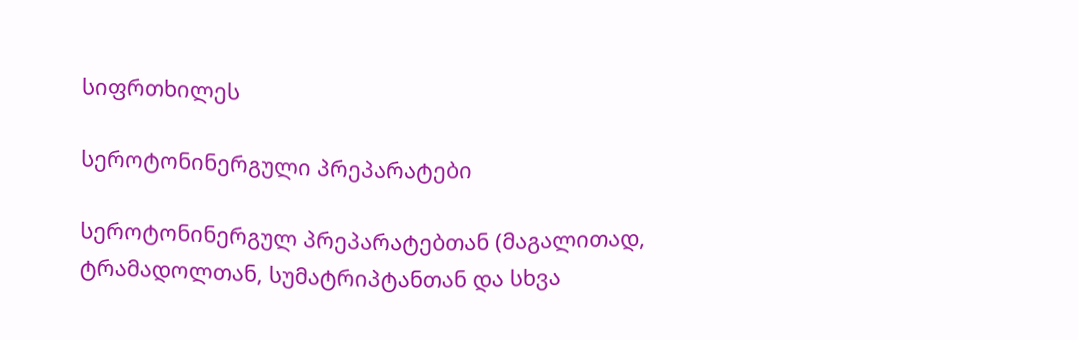სიფრთხილეს

სეროტონინერგული პრეპარატები

სეროტონინერგულ პრეპარატებთან (მაგალითად, ტრამადოლთან, სუმატრიპტანთან და სხვა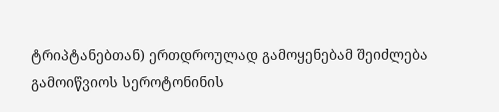ტრიპტანებთან) ერთდროულად გამოყენებამ შეიძლება გამოიწვიოს სეროტონინის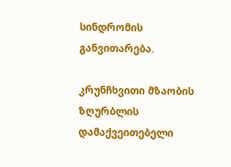სინდრომის განვითარება.

კრუნჩხვითი მზაობის ზღურბლის დამაქვეითებელი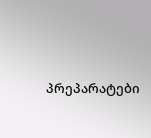პრეპარატები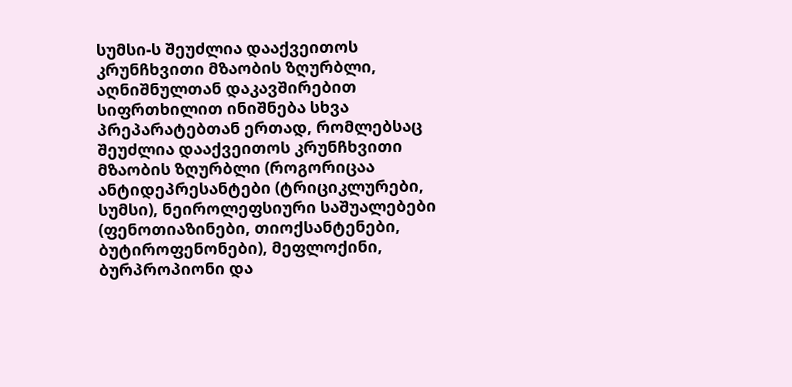სუმსი-ს შეუძლია დააქვეითოს კრუნჩხვითი მზაობის ზღურბლი, აღნიშნულთან დაკავშირებით  სიფრთხილით ინიშნება სხვა პრეპარატებთან ერთად, რომლებსაც შეუძლია დააქვეითოს კრუნჩხვითი მზაობის ზღურბლი (როგორიცაა ანტიდეპრესანტები (ტრიციკლურები, სუმსი), ნეიროლეფსიური საშუალებები (ფენოთიაზინები, თიოქსანტენები, ბუტიროფენონები), მეფლოქინი, ბურპროპიონი და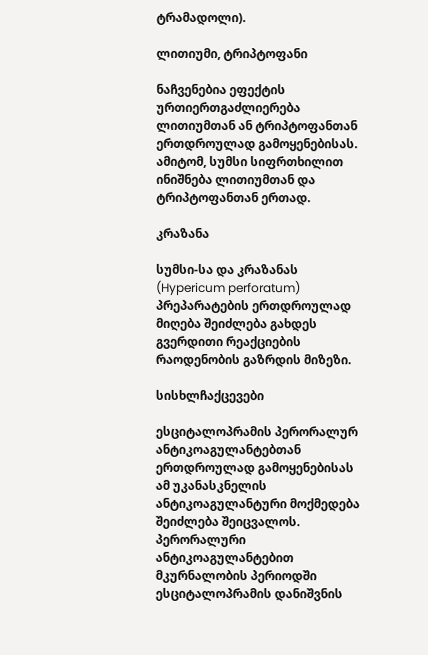ტრამადოლი).

ლითიუმი, ტრიპტოფანი

ნაჩვენებია ეფექტის ურთიერთგაძლიერება ლითიუმთან ან ტრიპტოფანთან ერთდროულად გამოყენებისას. ამიტომ, სუმსი სიფრთხილით ინიშნება ლითიუმთან და ტრიპტოფანთან ერთად.

კრაზანა

სუმსი-სა და კრაზანას (Hypericum perforatum) პრეპარატების ერთდროულად მიღება შეიძლება გახდეს გვერდითი რეაქციების რაოდენობის გაზრდის მიზეზი.

სისხლჩაქცევები

ესციტალოპრამის პერორალურ ანტიკოაგულანტებთან ერთდროულად გამოყენებისას ამ უკანასკნელის ანტიკოაგულანტური მოქმედება შეიძლება შეიცვალოს. პერორალური ანტიკოაგულანტებით მკურნალობის პერიოდში ესციტალოპრამის დანიშვნის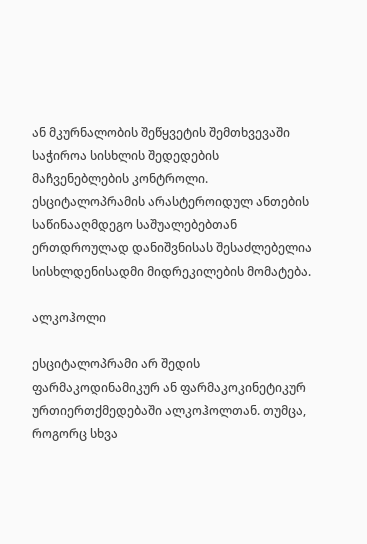ან მკურნალობის შეწყვეტის შემთხვევაში საჭიროა სისხლის შედედების მაჩვენებლების კონტროლი. ესციტალოპრამის არასტეროიდულ ანთების საწინააღმდეგო საშუალებებთან ერთდროულად დანიშვნისას შესაძლებელია სისხლდენისადმი მიდრეკილების მომატება.

ალკოჰოლი

ესციტალოპრამი არ შედის ფარმაკოდინამიკურ ან ფარმაკოკინეტიკურ ურთიერთქმედებაში ალკოჰოლთან. თუმცა, როგორც სხვა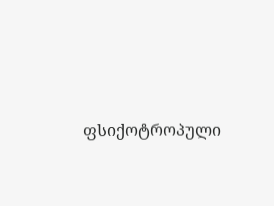ფსიქოტროპული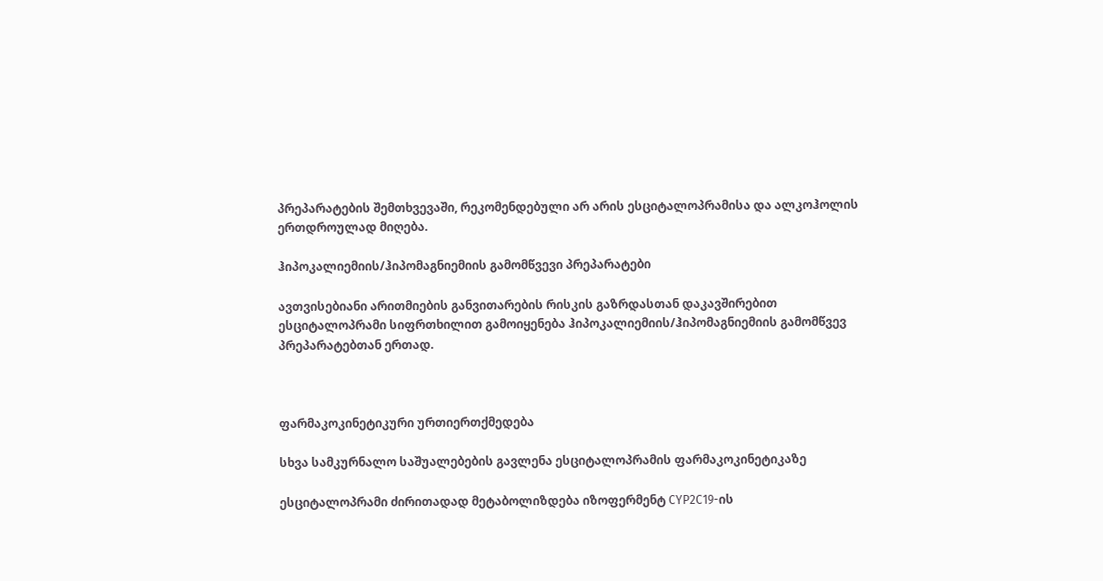პრეპარატების შემთხვევაში, რეკომენდებული არ არის ესციტალოპრამისა და ალკოჰოლის ერთდროულად მიღება.

ჰიპოკალიემიის/ჰიპომაგნიემიის გამომწვევი პრეპარატები

ავთვისებიანი არითმიების განვითარების რისკის გაზრდასთან დაკავშირებით ესციტალოპრამი სიფრთხილით გამოიყენება ჰიპოკალიემიის/ჰიპომაგნიემიის გამომწვევ პრეპარატებთან ერთად.



ფარმაკოკინეტიკური ურთიერთქმედება

სხვა სამკურნალო საშუალებების გავლენა ესციტალოპრამის ფარმაკოკინეტიკაზე

ესციტალოპრამი ძირითადად მეტაბოლიზდება იზოფერმენტ CYP2C19-ის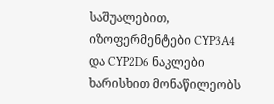საშუალებით, იზოფერმენტები CYP3A4 და CYP2D6 ნაკლები ხარისხით მონაწილეობს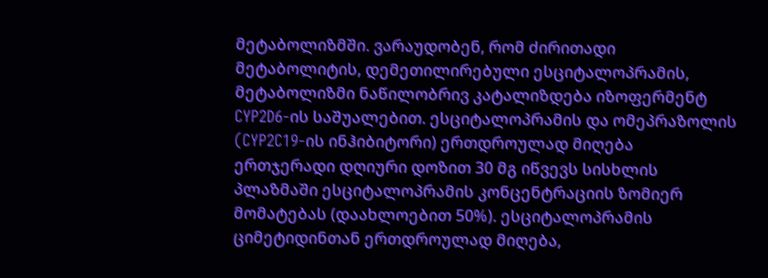მეტაბოლიზმში. ვარაუდობენ, რომ ძირითადი მეტაბოლიტის, დემეთილირებული ესციტალოპრამის, მეტაბოლიზმი ნაწილობრივ კატალიზდება იზოფერმენტ CYP2D6-ის საშუალებით. ესციტალოპრამის და ომეპრაზოლის (CYP2C19-ის ინჰიბიტორი) ერთდროულად მიღება ერთჯერადი დღიური დოზით 30 მგ იწვევს სისხლის პლაზმაში ესციტალოპრამის კონცენტრაციის ზომიერ მომატებას (დაახლოებით 50%). ესციტალოპრამის  ციმეტიდინთან ერთდროულად მიღება,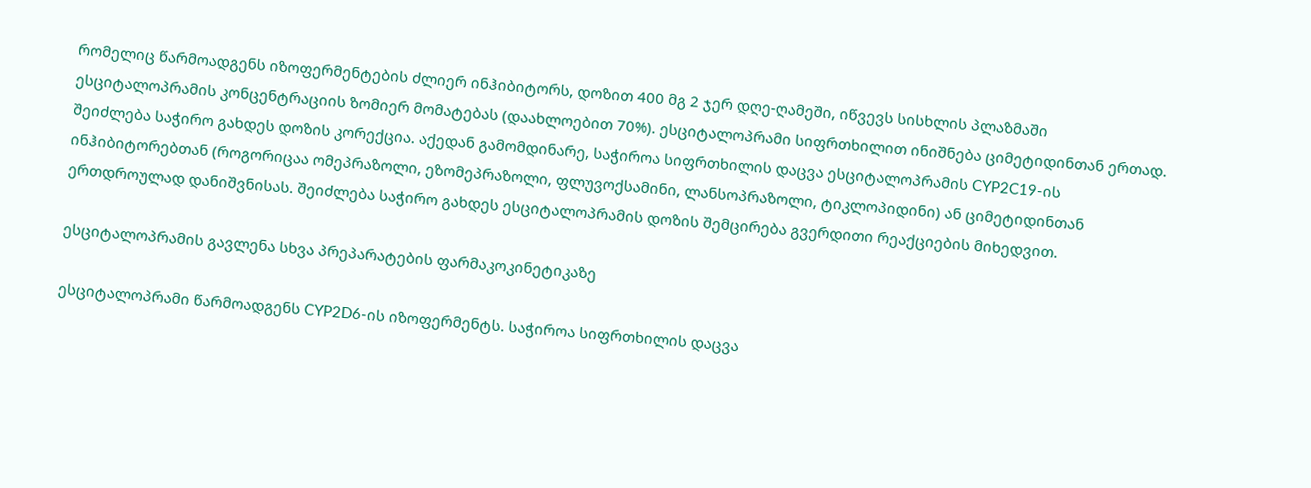რომელიც წარმოადგენს იზოფერმენტების ძლიერ ინჰიბიტორს, დოზით 400 მგ 2 ჯერ დღე-ღამეში, იწვევს სისხლის პლაზმაში ესციტალოპრამის კონცენტრაციის ზომიერ მომატებას (დაახლოებით 70%). ესციტალოპრამი სიფრთხილით ინიშნება ციმეტიდინთან ერთად. შეიძლება საჭირო გახდეს დოზის კორექცია. აქედან გამომდინარე, საჭიროა სიფრთხილის დაცვა ესციტალოპრამის CYP2C19-ის ინჰიბიტორებთან (როგორიცაა ომეპრაზოლი, ეზომეპრაზოლი, ფლუვოქსამინი, ლანსოპრაზოლი, ტიკლოპიდინი) ან ციმეტიდინთან ერთდროულად დანიშვნისას. შეიძლება საჭირო გახდეს ესციტალოპრამის დოზის შემცირება გვერდითი რეაქციების მიხედვით.

ესციტალოპრამის გავლენა სხვა პრეპარატების ფარმაკოკინეტიკაზე

ესციტალოპრამი წარმოადგენს CYP2D6-ის იზოფერმენტს. საჭიროა სიფრთხილის დაცვა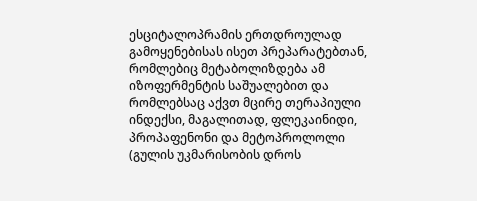ესციტალოპრამის ერთდროულად გამოყენებისას ისეთ პრეპარატებთან, რომლებიც მეტაბოლიზდება ამ იზოფერმენტის საშუალებით და რომლებსაც აქვთ მცირე თერაპიული ინდექსი, მაგალითად, ფლეკაინიდი, პროპაფენონი და მეტოპროლოლი (გულის უკმარისობის დროს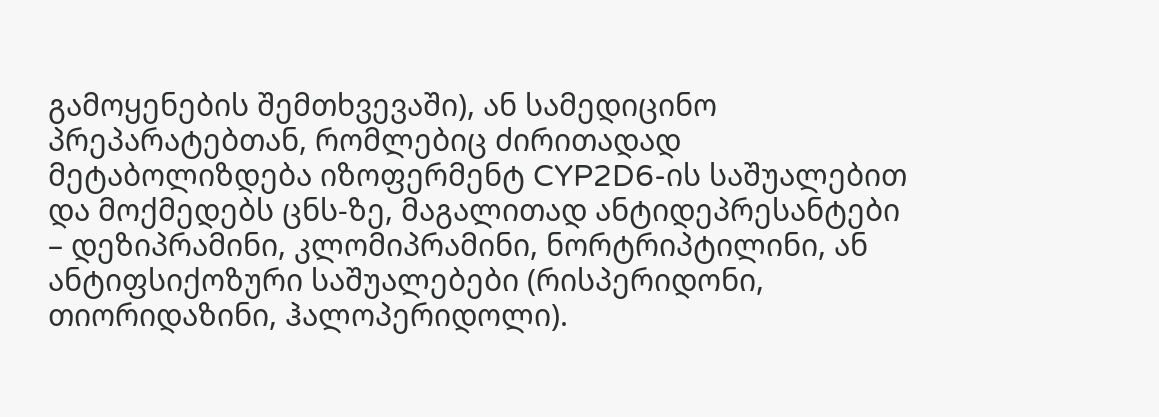გამოყენების შემთხვევაში), ან სამედიცინო პრეპარატებთან, რომლებიც ძირითადად მეტაბოლიზდება იზოფერმენტ CYP2D6-ის საშუალებით და მოქმედებს ცნს-ზე, მაგალითად ანტიდეპრესანტები – დეზიპრამინი, კლომიპრამინი, ნორტრიპტილინი, ან ანტიფსიქოზური საშუალებები (რისპერიდონი, თიორიდაზინი, ჰალოპერიდოლი).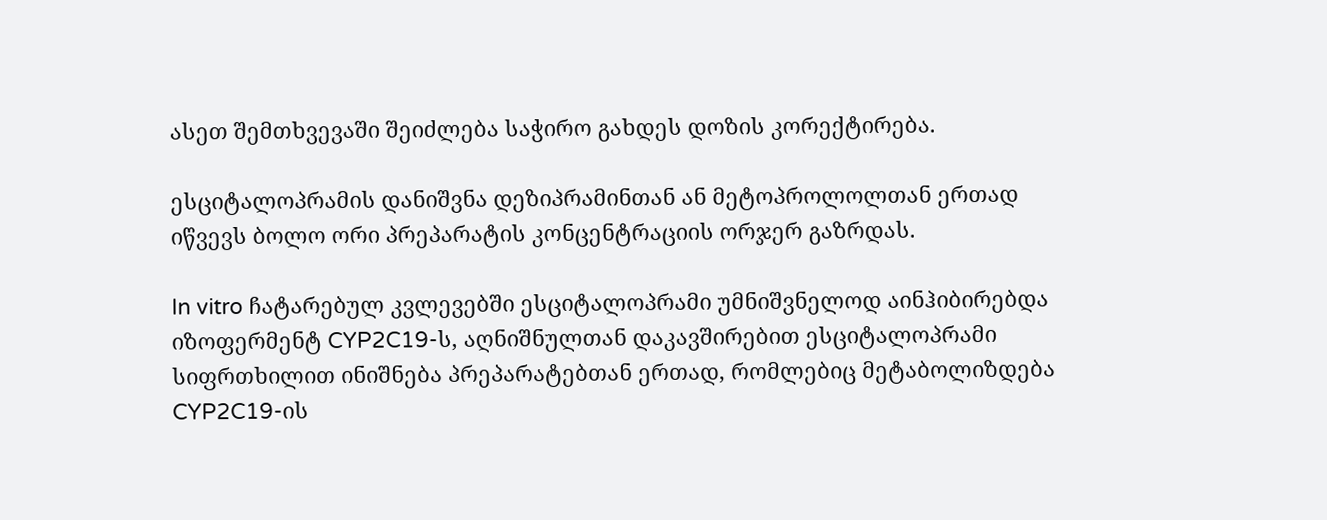ასეთ შემთხვევაში შეიძლება საჭირო გახდეს დოზის კორექტირება.

ესციტალოპრამის დანიშვნა დეზიპრამინთან ან მეტოპროლოლთან ერთად იწვევს ბოლო ორი პრეპარატის კონცენტრაციის ორჯერ გაზრდას.

In vitro ჩატარებულ კვლევებში ესციტალოპრამი უმნიშვნელოდ აინჰიბირებდა იზოფერმენტ CYP2C19-ს, აღნიშნულთან დაკავშირებით ესციტალოპრამი სიფრთხილით ინიშნება პრეპარატებთან ერთად, რომლებიც მეტაბოლიზდება CYP2C19-ის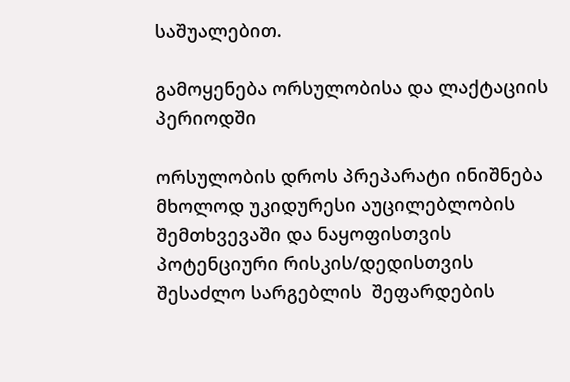საშუალებით.

გამოყენება ორსულობისა და ლაქტაციის პერიოდში

ორსულობის დროს პრეპარატი ინიშნება მხოლოდ უკიდურესი აუცილებლობის შემთხვევაში და ნაყოფისთვის პოტენციური რისკის/დედისთვის შესაძლო სარგებლის  შეფარდების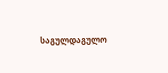საგულდაგულო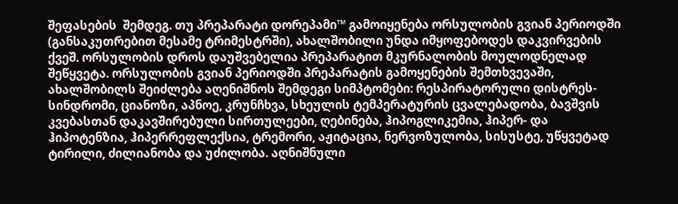შეფასების  შემდეგ. თუ პრეპარატი დორეპამი™ გამოიყენება ორსულობის გვიან პერიოდში (განსაკუთრებით მესამე ტრიმესტრში), ახალშობილი უნდა იმყოფებოდეს დაკვირვების ქვეშ. ორსულობის დროს დაუშვებელია პრეპარატით მკურნალობის მოულოდნელად შეწყვეტა. ორსულობის გვიან პერიოდში პრეპარატის გამოყენების შემთხვევაში, ახალშობილს შეიძლება აღენიშნოს შემდეგი სიმპტომები: რესპირატორული დისტრეს-სინდრომი, ციანოზი, აპნოე, კრუნჩხვა, სხეულის ტემპერატურის ცვალებადობა, ბავშვის კვებასთან დაკავშირებული სირთულეები, ღებინება, ჰიპოგლიკემია, ჰიპერ- და ჰიპოტენზია, ჰიპერრეფლექსია, ტრემორი, აჟიტაცია, ნერვოზულობა, სისუსტე, უწყვეტად ტირილი, ძილიანობა და უძილობა. აღნიშნული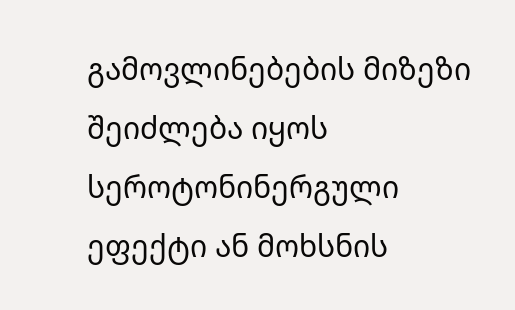გამოვლინებების მიზეზი შეიძლება იყოს სეროტონინერგული ეფექტი ან მოხსნის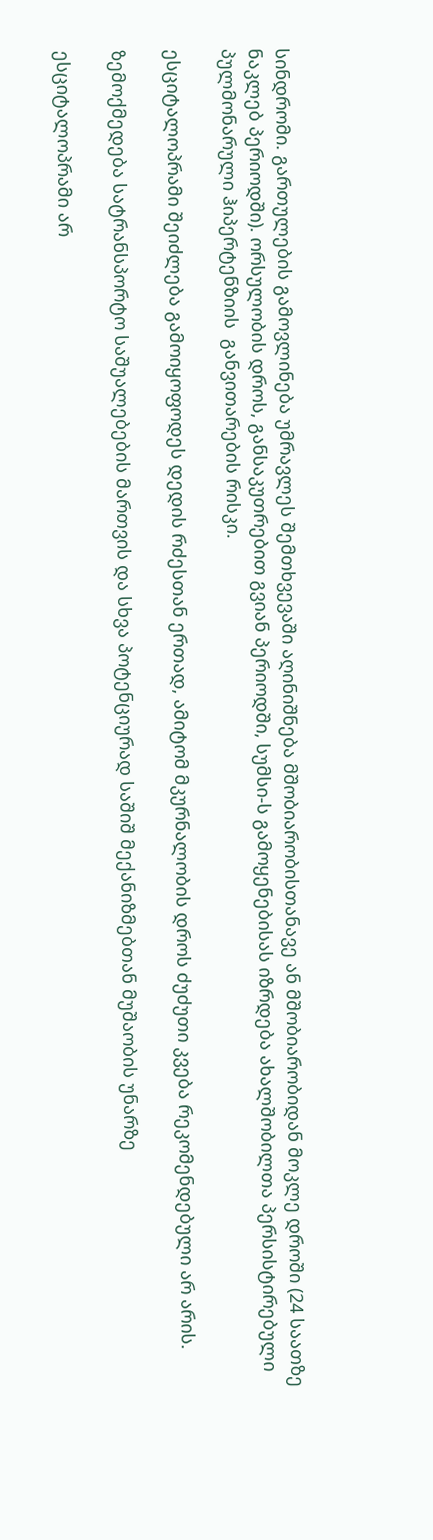სინდრომი. გართულების გამოვლინება უმრავლეს შემთხვევაში აღინიშნება მშობიარობისთანავე ან მშობიარობიდან მოკლე დროში (24 საათზე ნაკლებ პერიოდში). ორსულობის დროს, განსაკუთრებით გვიან პერიოდში, სუმსი-ს გამოყენებისას იზრდება ახალშობილთა პერსისტირებული პულმონარული ჰიპერტენზიის  განვითარების რისკი.

ესციტალოპრამი შეიძლება გამოიყოფოდეს დედის რძესთან ერთად, ამიტომ მკურნალობის დროს ძუძუთი კვება რეკომენდებული არ არის.

ზემოქმედება სატრანსპორტო საშუალებების მართვის და სხვა პოტენციურად საშიშ მექანიზმებთან მუშაობის უნარზე

ესციტალოპრამი არ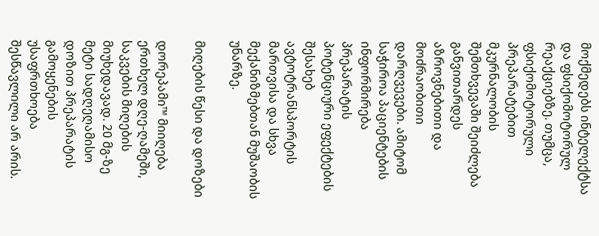მოქმედებს ინტელექტსა და ფსიქომოტორულ რეაქციებზე. თუმცა, ფსიქომოტორული პრეპარატებით მკურნალობის შემთხვევაში შეიძლება განვითარდეს აზროვნებითი და მოძრაობითი დარღვევები. ამიტომ საჭიროა პაციენტების ინფორმირება პრეპარატის პოტენციური ეფექტების შესახებ ავტოტრანსპორტის მართვისა და სხვა მექანიზმებთან მუშაობის უნარზე.

მიღების წესი და დოზები

დორეპამი™ მიიღება ერთხელ დღე-ღამეში, საკვების მიღების მიუხედავად. 20 მგ-ზე მეტი სადღეღამისო დოზით პრეპარატის გამოყენების უსაფრთხოება შესწავლილი არ არის.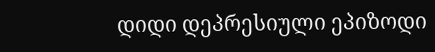დიდი დეპრესიული ეპიზოდი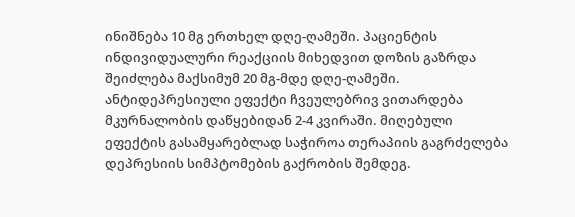ინიშნება 10 მგ ერთხელ დღე-ღამეში. პაციენტის ინდივიდუალური რეაქციის მიხედვით დოზის გაზრდა შეიძლება მაქსიმუმ 20 მგ-მდე დღე-ღამეში. ანტიდეპრესიული ეფექტი ჩვეულებრივ ვითარდება მკურნალობის დაწყებიდან 2-4 კვირაში. მიღებული ეფექტის გასამყარებლად საჭიროა თერაპიის გაგრძელება დეპრესიის სიმპტომების გაქრობის შემდეგ.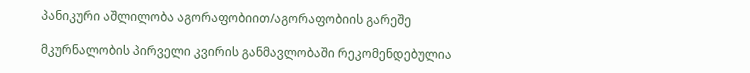პანიკური აშლილობა აგორაფობიით/აგორაფობიის გარეშე

მკურნალობის პირველი კვირის განმავლობაში რეკომენდებულია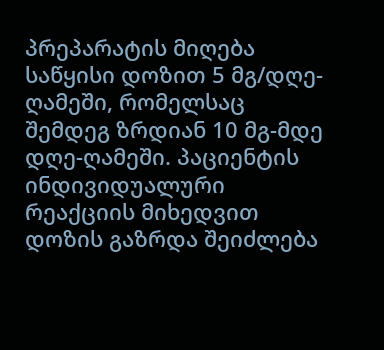პრეპარატის მიღება საწყისი დოზით 5 მგ/დღე-ღამეში, რომელსაც შემდეგ ზრდიან 10 მგ-მდე დღე-ღამეში. პაციენტის ინდივიდუალური რეაქციის მიხედვით დოზის გაზრდა შეიძლება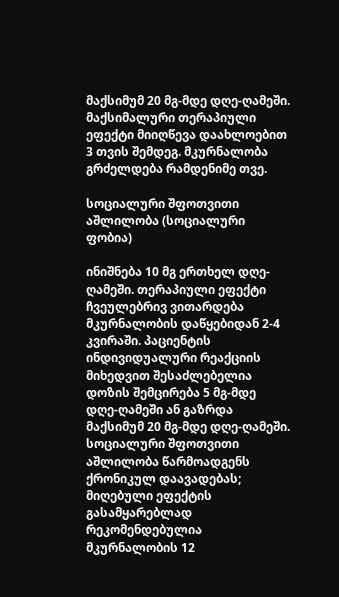მაქსიმუმ 20 მგ-მდე დღე-ღამეში. მაქსიმალური თერაპიული ეფექტი მიიღწევა დაახლოებით 3 თვის შემდეგ. მკურნალობა გრძელდება რამდენიმე თვე.

სოციალური შფოთვითი აშლილობა (სოციალური ფობია)

ინიშნება 10 მგ ერთხელ დღე-ღამეში. თერაპიული ეფექტი ჩვეულებრივ ვითარდება მკურნალობის დაწყებიდან 2-4 კვირაში. პაციენტის ინდივიდუალური რეაქციის მიხედვით შესაძლებელია დოზის შემცირება 5 მგ-მდე დღე-ღამეში ან გაზრდა მაქსიმუმ 20 მგ-მდე დღე-ღამეში. სოციალური შფოთვითი აშლილობა წარმოადგენს ქრონიკულ დაავადებას; მიღებული ეფექტის გასამყარებლად რეკომენდებულია მკურნალობის 12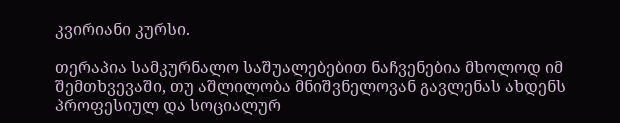კვირიანი კურსი.

თერაპია სამკურნალო საშუალებებით ნაჩვენებია მხოლოდ იმ შემთხვევაში, თუ აშლილობა მნიშვნელოვან გავლენას ახდენს პროფესიულ და სოციალურ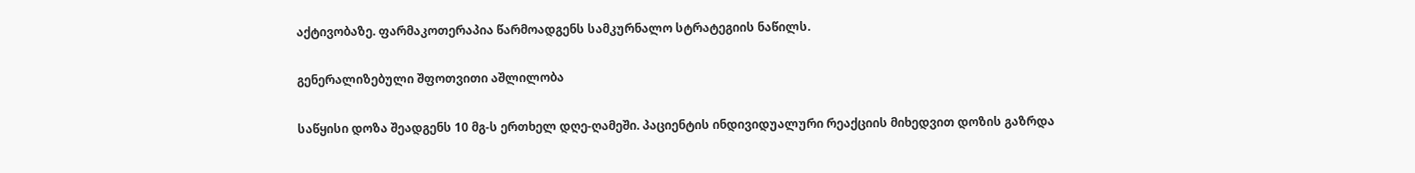აქტივობაზე. ფარმაკოთერაპია წარმოადგენს სამკურნალო სტრატეგიის ნაწილს.

გენერალიზებული შფოთვითი აშლილობა

საწყისი დოზა შეადგენს 10 მგ-ს ერთხელ დღე-ღამეში. პაციენტის ინდივიდუალური რეაქციის მიხედვით დოზის გაზრდა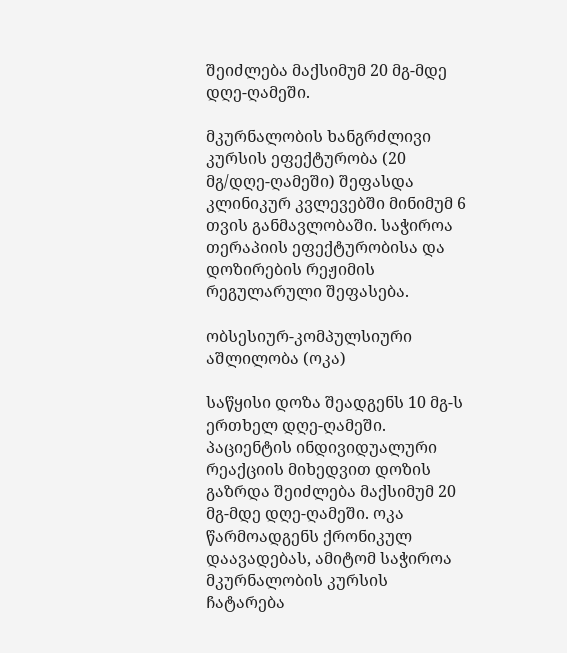შეიძლება მაქსიმუმ 20 მგ-მდე დღე-ღამეში.

მკურნალობის ხანგრძლივი კურსის ეფექტურობა (20 მგ/დღე-ღამეში) შეფასდა კლინიკურ კვლევებში მინიმუმ 6 თვის განმავლობაში. საჭიროა თერაპიის ეფექტურობისა და დოზირების რეჟიმის რეგულარული შეფასება.

ობსესიურ-კომპულსიური აშლილობა (ოკა)

საწყისი დოზა შეადგენს 10 მგ-ს ერთხელ დღე-ღამეში. პაციენტის ინდივიდუალური რეაქციის მიხედვით დოზის გაზრდა შეიძლება მაქსიმუმ 20 მგ-მდე დღე-ღამეში. ოკა წარმოადგენს ქრონიკულ დაავადებას, ამიტომ საჭიროა მკურნალობის კურსის ჩატარება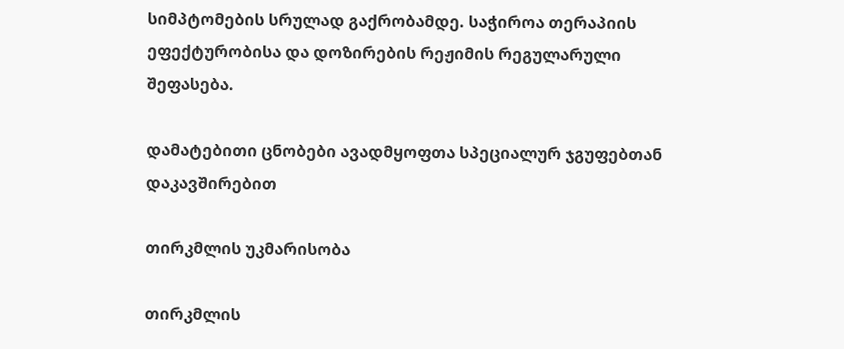სიმპტომების სრულად გაქრობამდე. საჭიროა თერაპიის ეფექტურობისა და დოზირების რეჟიმის რეგულარული შეფასება.

დამატებითი ცნობები ავადმყოფთა სპეციალურ ჯგუფებთან დაკავშირებით

თირკმლის უკმარისობა

თირკმლის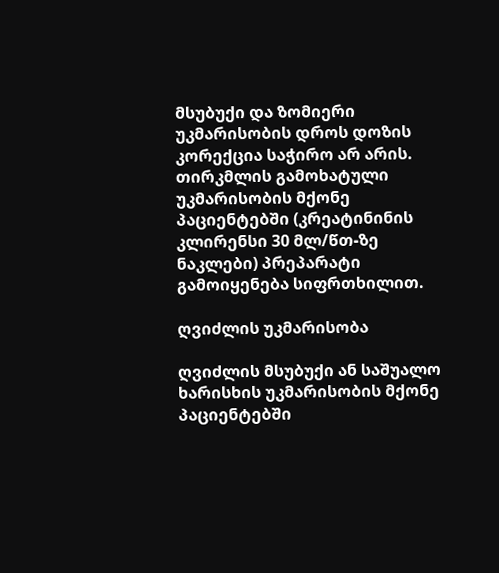მსუბუქი და ზომიერი უკმარისობის დროს დოზის კორექცია საჭირო არ არის. თირკმლის გამოხატული უკმარისობის მქონე პაციენტებში (კრეატინინის კლირენსი 30 მლ/წთ-ზე ნაკლები) პრეპარატი გამოიყენება სიფრთხილით.

ღვიძლის უკმარისობა

ღვიძლის მსუბუქი ან საშუალო ხარისხის უკმარისობის მქონე პაციენტებში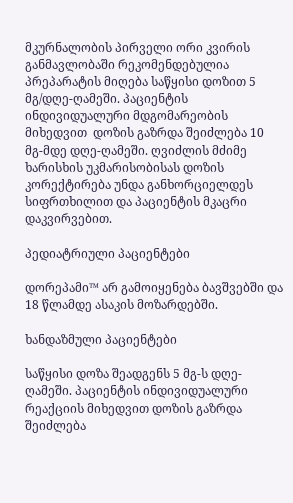მკურნალობის პირველი ორი კვირის განმავლობაში რეკომენდებულია პრეპარატის მიღება საწყისი დოზით 5 მგ/დღე-ღამეში. პაციენტის ინდივიდუალური მდგომარეობის მიხედვით  დოზის გაზრდა შეიძლება 10 მგ-მდე დღე-ღამეში. ღვიძლის მძიმე ხარისხის უკმარისობისას დოზის კორექტირება უნდა განხორციელდეს სიფრთხილით და პაციენტის მკაცრი დაკვირვებით.

პედიატრიული პაციენტები

დორეპამი™ არ გამოიყენება ბავშვებში და 18 წლამდე ასაკის მოზარდებში.

ხანდაზმული პაციენტები

საწყისი დოზა შეადგენს 5 მგ-ს დღე-ღამეში. პაციენტის ინდივიდუალური რეაქციის მიხედვით დოზის გაზრდა შეიძლება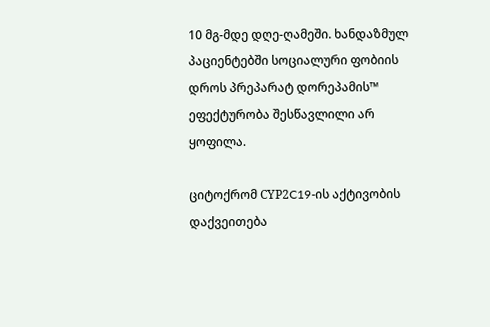10 მგ-მდე დღე-ღამეში. ხანდაზმულ პაციენტებში სოციალური ფობიის დროს პრეპარატ დორეპამის™ ეფექტურობა შესწავლილი არ ყოფილა.

ციტოქრომ СYP2C19-ის აქტივობის დაქვეითება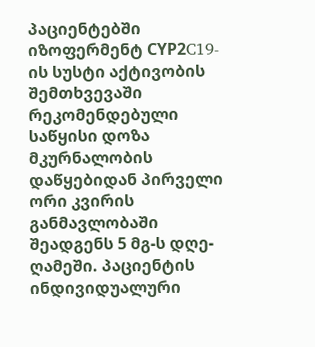პაციენტებში იზოფერმენტ СYP2C19-ის სუსტი აქტივობის შემთხვევაში რეკომენდებული საწყისი დოზა მკურნალობის დაწყებიდან პირველი ორი კვირის განმავლობაში შეადგენს 5 მგ-ს დღე-ღამეში. პაციენტის ინდივიდუალური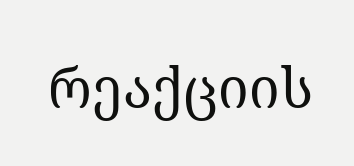რეაქციის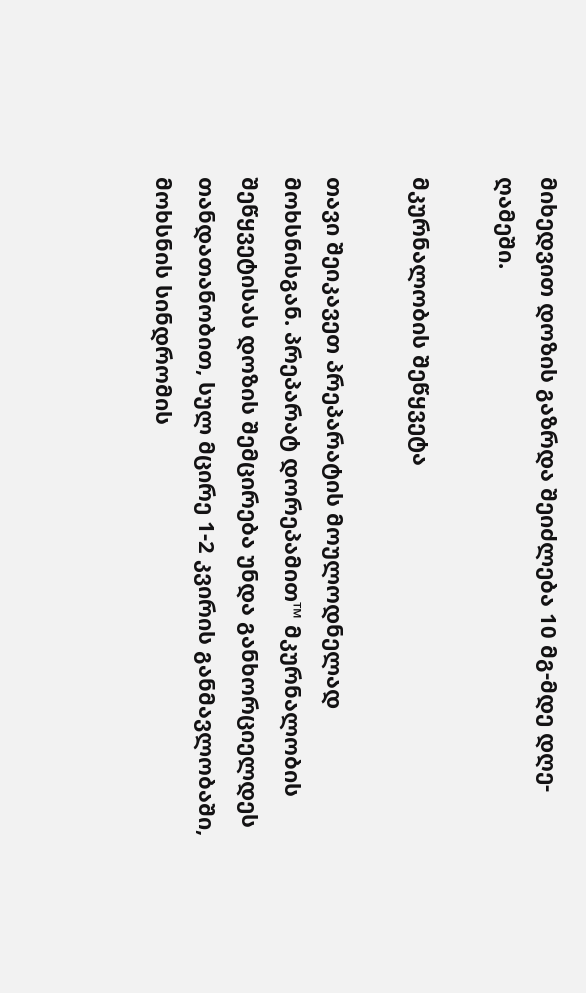მიხედვით დოზის გაზრდა შეიძლება 10 მგ-მდე დღე-ღამეში.

მკურნალობის შეწყვეტა

თავი შეიკავეთ პრეპარატის მოულოდნელად მოხსნისგან. პრეპარატ დორეპამით™ მკურნალობის შეწყვეტისას დოზის შემცირება უნდა განხორციელდეს თანდათანობით, სულ მცირე 1-2 კვირის განმავლობაში, მოხსნის სინდრომის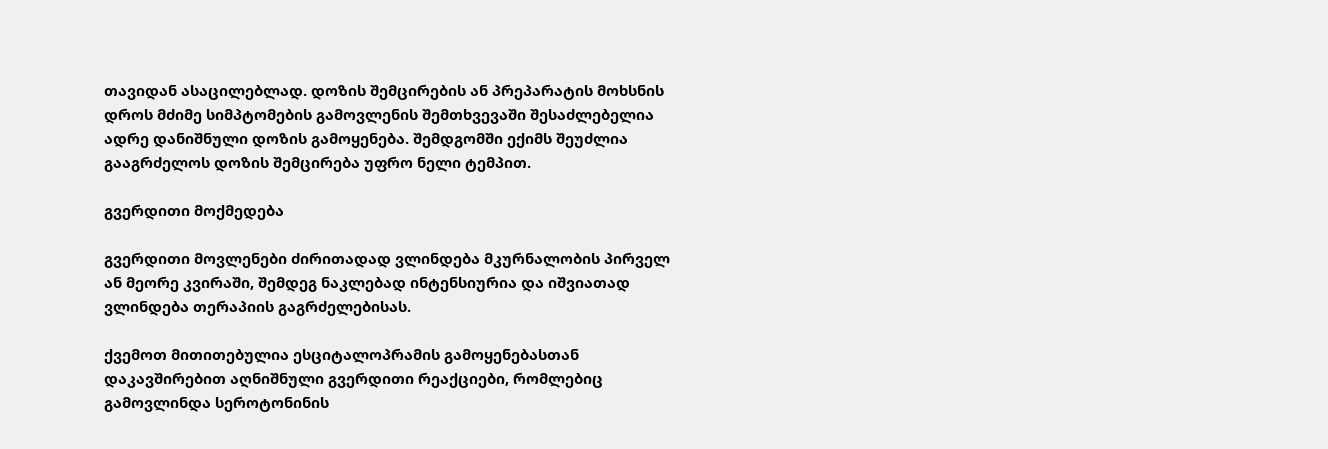თავიდან ასაცილებლად. დოზის შემცირების ან პრეპარატის მოხსნის დროს მძიმე სიმპტომების გამოვლენის შემთხვევაში შესაძლებელია ადრე დანიშნული დოზის გამოყენება. შემდგომში ექიმს შეუძლია გააგრძელოს დოზის შემცირება უფრო ნელი ტემპით.

გვერდითი მოქმედება

გვერდითი მოვლენები ძირითადად ვლინდება მკურნალობის პირველ ან მეორე კვირაში, შემდეგ ნაკლებად ინტენსიურია და იშვიათად ვლინდება თერაპიის გაგრძელებისას.

ქვემოთ მითითებულია ესციტალოპრამის გამოყენებასთან დაკავშირებით აღნიშნული გვერდითი რეაქციები, რომლებიც გამოვლინდა სეროტონინის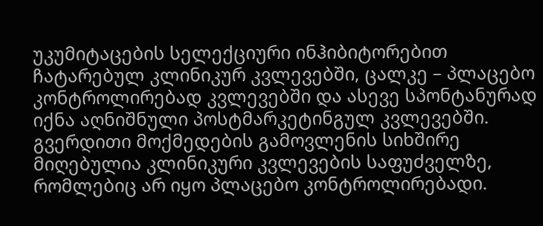უკუმიტაცების სელექციური ინჰიბიტორებით ჩატარებულ კლინიკურ კვლევებში, ცალკე – პლაცებო კონტროლირებად კვლევებში და ასევე სპონტანურად იქნა აღნიშნული პოსტმარკეტინგულ კვლევებში. გვერდითი მოქმედების გამოვლენის სიხშირე მიღებულია კლინიკური კვლევების საფუძველზე, რომლებიც არ იყო პლაცებო კონტროლირებადი.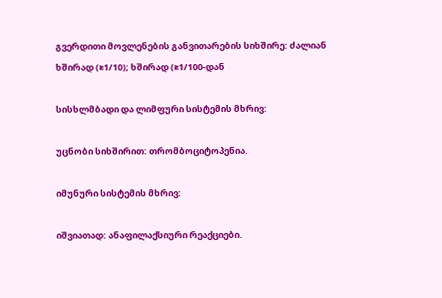გვერდითი მოვლენების განვითარების სიხშირე: ძალიან ხშირად (≥1/10); ხშირად (≥1/100-დან

სისხლმბადი და ლიმფური სისტემის მხრივ:

უცნობი სიხშირით: თრომბოციტოპენია.

იმუნური სისტემის მხრივ:

იშვიათად: ანაფილაქსიური რეაქციები.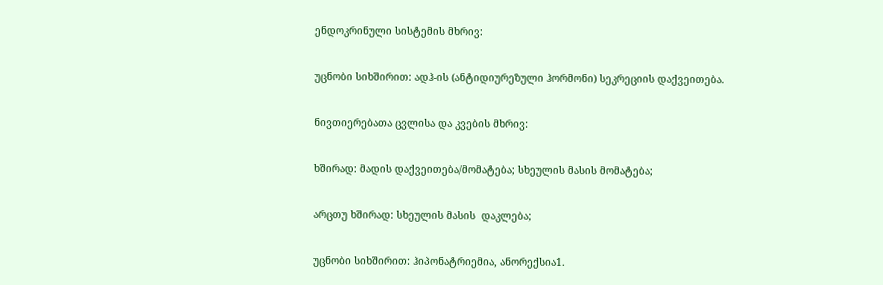ენდოკრინული სისტემის მხრივ:

უცნობი სიხშირით: ადჰ-ის (ანტიდიურეზული ჰორმონი) სეკრეციის დაქვეითება.

ნივთიერებათა ცვლისა და კვების მხრივ:

ხშირად: მადის დაქვეითება/მომატება; სხეულის მასის მომატება;

არცთუ ხშირად: სხეულის მასის  დაკლება;

უცნობი სიხშირით: ჰიპონატრიემია, ანორექსია1.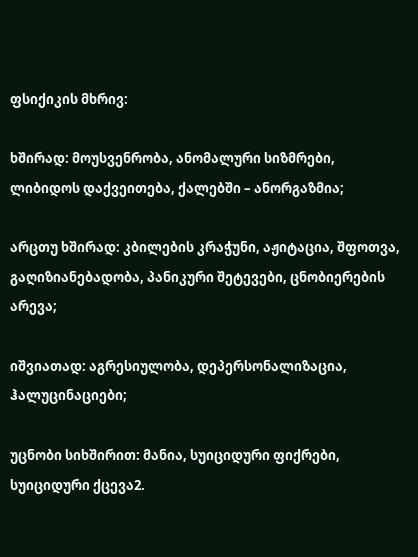ფსიქიკის მხრივ:

ხშირად: მოუსვენრობა, ანომალური სიზმრები, ლიბიდოს დაქვეითება, ქალებში – ანორგაზმია;

არცთუ ხშირად: კბილების კრაჭუნი, აჟიტაცია, შფოთვა, გაღიზიანებადობა, პანიკური შეტევები, ცნობიერების არევა;

იშვიათად: აგრესიულობა, დეპერსონალიზაცია, ჰალუცინაციები;

უცნობი სიხშირით: მანია, სუიციდური ფიქრები, სუიციდური ქცევა2.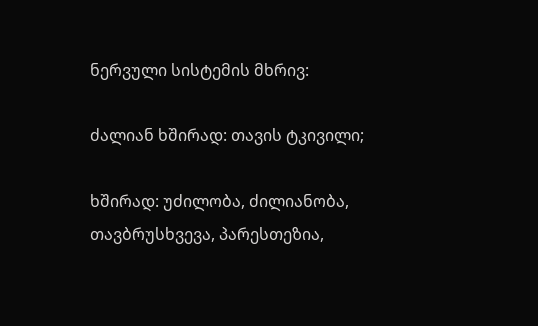ნერვული სისტემის მხრივ:

ძალიან ხშირად: თავის ტკივილი;

ხშირად: უძილობა, ძილიანობა, თავბრუსხვევა, პარესთეზია,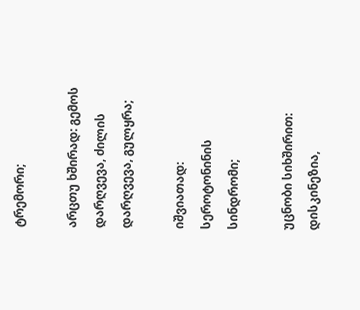ტრემორი;

არცთუ ხშირად: გემოს დარღვევა, ძილის დარღვევა, გულყრა;

იშვიათად: სეროტონინის სინდრომი;

უცნობი სიხშირით: დისკინეზია,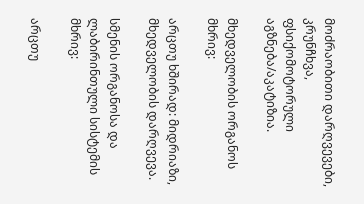მოძრაობითი დარღვევები, კრუნჩხვა, ფსიქომოტორული აგზნება/აკატიზია.

მხედველობის ორგანოს მხრივ:

არცთუ ხშირად: მიდრიაზი, მხედველობის დარღვევა.

სმენის ორგანოსა და ლაბირინთული სისტემის მხრივ:

არცთუ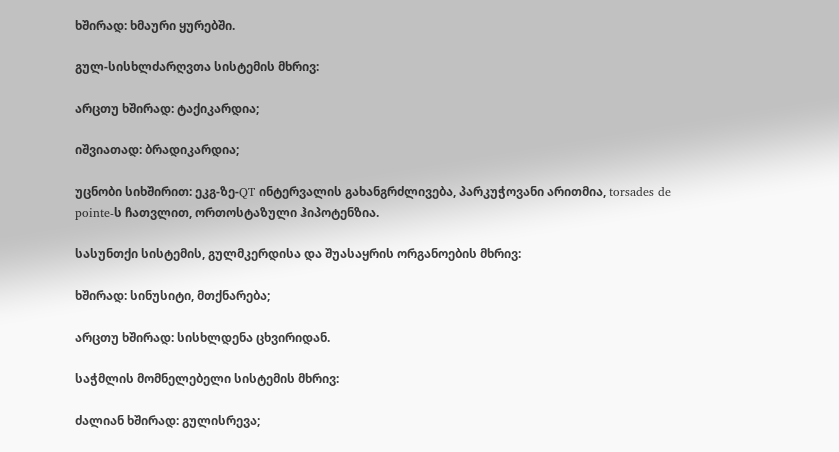ხშირად: ხმაური ყურებში.

გულ-სისხლძარღვთა სისტემის მხრივ:

არცთუ ხშირად: ტაქიკარდია;

იშვიათად: ბრადიკარდია;

უცნობი სიხშირით: ეკგ-ზე-QT ინტერვალის გახანგრძლივება, პარკუჭოვანი არითმია, torsades de pointe-ს ჩათვლით, ორთოსტაზული ჰიპოტენზია.

სასუნთქი სისტემის, გულმკერდისა და შუასაყრის ორგანოების მხრივ:

ხშირად: სინუსიტი, მთქნარება;

არცთუ ხშირად: სისხლდენა ცხვირიდან.

საჭმლის მომნელებელი სისტემის მხრივ:

ძალიან ხშირად: გულისრევა;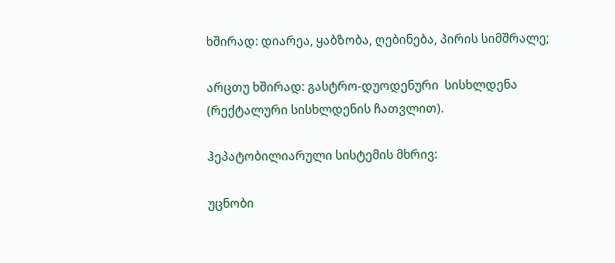ხშირად: დიარეა, ყაბზობა, ღებინება, პირის სიმშრალე;

არცთუ ხშირად: გასტრო-დუოდენური  სისხლდენა (რექტალური სისხლდენის ჩათვლით).

ჰეპატობილიარული სისტემის მხრივ:

უცნობი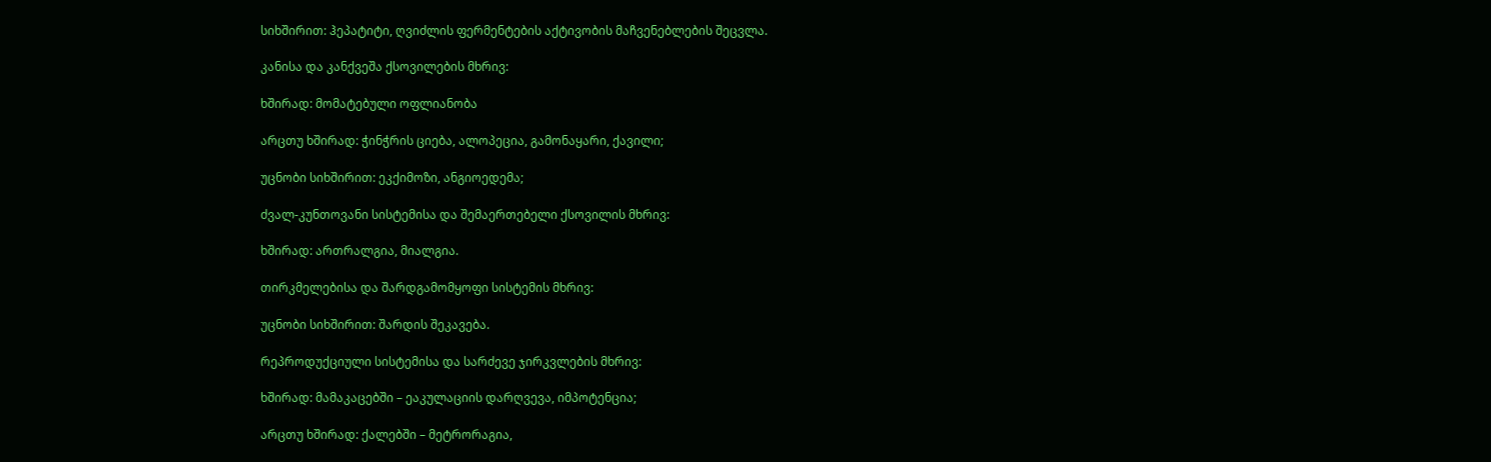სიხშირით: ჰეპატიტი, ღვიძლის ფერმენტების აქტივობის მაჩვენებლების შეცვლა.

კანისა და კანქვეშა ქსოვილების მხრივ:

ხშირად: მომატებული ოფლიანობა

არცთუ ხშირად: ჭინჭრის ციება, ალოპეცია, გამონაყარი, ქავილი;

უცნობი სიხშირით: ეკქიმოზი, ანგიოედემა;

ძვალ-კუნთოვანი სისტემისა და შემაერთებელი ქსოვილის მხრივ:

ხშირად: ართრალგია, მიალგია.

თირკმელებისა და შარდგამომყოფი სისტემის მხრივ:

უცნობი სიხშირით: შარდის შეკავება.

რეპროდუქციული სისტემისა და სარძევე ჯირკვლების მხრივ:

ხშირად: მამაკაცებში – ეაკულაციის დარღვევა, იმპოტენცია;

არცთუ ხშირად: ქალებში – მეტრორაგია,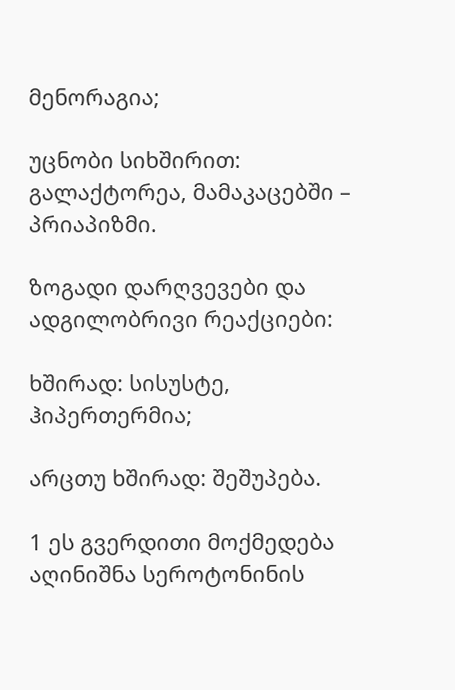მენორაგია;

უცნობი სიხშირით: გალაქტორეა, მამაკაცებში – პრიაპიზმი.

ზოგადი დარღვევები და ადგილობრივი რეაქციები:

ხშირად: სისუსტე, ჰიპერთერმია;

არცთუ ხშირად: შეშუპება.

1 ეს გვერდითი მოქმედება აღინიშნა სეროტონინის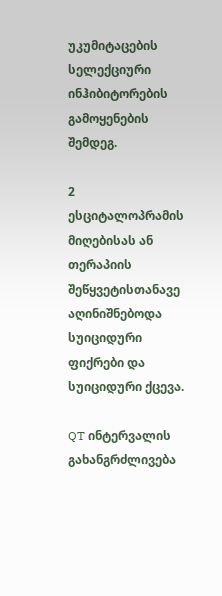უკუმიტაცების სელექციური ინჰიბიტორების გამოყენების შემდეგ.

2 ესციტალოპრამის მიღებისას ან თერაპიის შეწყვეტისთანავე აღინიშნებოდა სუიციდური ფიქრები და სუიციდური ქცევა.

QT ინტერვალის გახანგრძლივება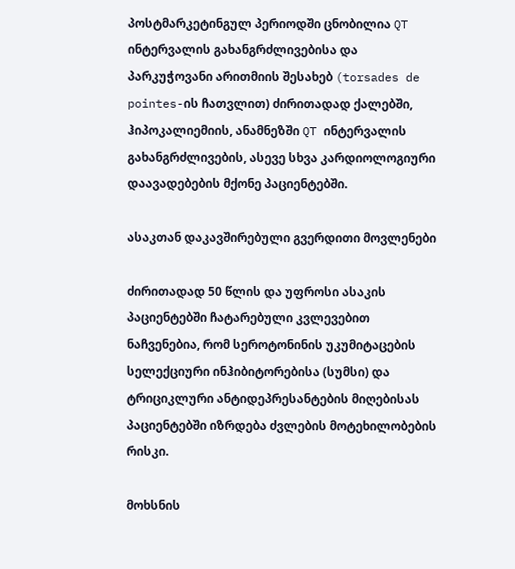პოსტმარკეტინგულ პერიოდში ცნობილია QT ინტერვალის გახანგრძლივებისა და პარკუჭოვანი არითმიის შესახებ (torsades de pointes-ის ჩათვლით) ძირითადად ქალებში, ჰიპოკალიემიის, ანამნეზში QT ინტერვალის გახანგრძლივების, ასევე სხვა კარდიოლოგიური დაავადებების მქონე პაციენტებში.

ასაკთან დაკავშირებული გვერდითი მოვლენები

ძირითადად 50 წლის და უფროსი ასაკის პაციენტებში ჩატარებული კვლევებით ნაჩვენებია, რომ სეროტონინის უკუმიტაცების სელექციური ინჰიბიტორებისა (სუმსი) და ტრიციკლური ანტიდეპრესანტების მიღებისას პაციენტებში იზრდება ძვლების მოტეხილობების რისკი.

მოხსნის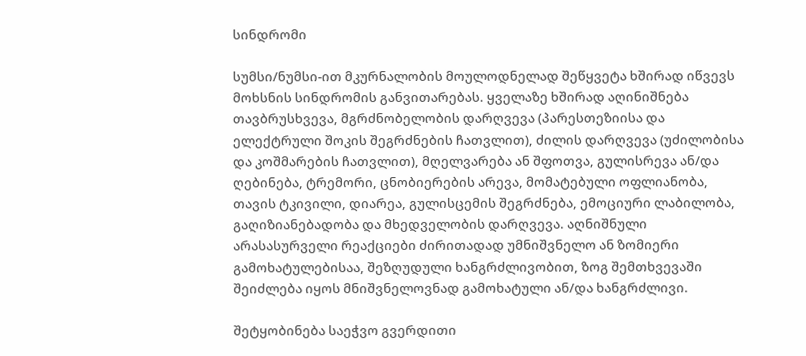სინდრომი

სუმსი/ნუმსი-ით მკურნალობის მოულოდნელად შეწყვეტა ხშირად იწვევს მოხსნის სინდრომის განვითარებას. ყველაზე ხშირად აღინიშნება თავბრუსხვევა, მგრძნობელობის დარღვევა (პარესთეზიისა და ელექტრული შოკის შეგრძნების ჩათვლით), ძილის დარღვევა (უძილობისა და კოშმარების ჩათვლით), მღელვარება ან შფოთვა, გულისრევა ან/და ღებინება, ტრემორი, ცნობიერების არევა, მომატებული ოფლიანობა, თავის ტკივილი, დიარეა, გულისცემის შეგრძნება, ემოციური ლაბილობა, გაღიზიანებადობა და მხედველობის დარღვევა. აღნიშნული არასასურველი რეაქციები ძირითადად უმნიშვნელო ან ზომიერი გამოხატულებისაა, შეზღუდული ხანგრძლივობით, ზოგ შემთხვევაში შეიძლება იყოს მნიშვნელოვნად გამოხატული ან/და ხანგრძლივი.

შეტყობინება საეჭვო გვერდითი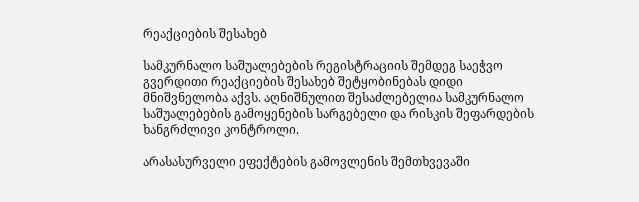რეაქციების შესახებ

სამკურნალო საშუალებების რეგისტრაციის შემდეგ საეჭვო გვერდითი რეაქციების შესახებ შეტყობინებას დიდი მნიშვნელობა აქვს. აღნიშნულით შესაძლებელია სამკურნალო საშუალებების გამოყენების სარგებელი და რისკის შეფარდების ხანგრძლივი კონტროლი.

არასასურველი ეფექტების გამოვლენის შემთხვევაში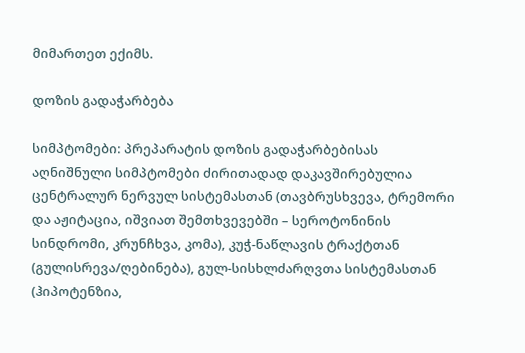მიმართეთ ექიმს.

დოზის გადაჭარბება

სიმპტომები: პრეპარატის დოზის გადაჭარბებისას აღნიშნული სიმპტომები ძირითადად დაკავშირებულია ცენტრალურ ნერვულ სისტემასთან (თავბრუსხვევა, ტრემორი და აჟიტაცია, იშვიათ შემთხვევებში – სეროტონინის სინდრომი, კრუნჩხვა, კომა), კუჭ-ნაწლავის ტრაქტთან  (გულისრევა/ღებინება), გულ-სისხლძარღვთა სისტემასთან (ჰიპოტენზია,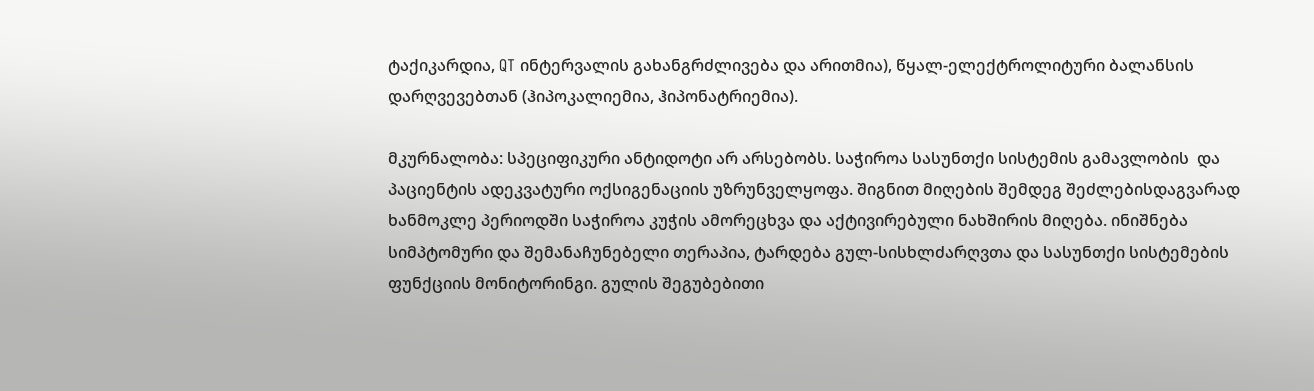ტაქიკარდია, QT ინტერვალის გახანგრძლივება და არითმია), წყალ-ელექტროლიტური ბალანსის დარღვევებთან (ჰიპოკალიემია, ჰიპონატრიემია).

მკურნალობა: სპეციფიკური ანტიდოტი არ არსებობს. საჭიროა სასუნთქი სისტემის გამავლობის  და პაციენტის ადეკვატური ოქსიგენაციის უზრუნველყოფა. შიგნით მიღების შემდეგ შეძლებისდაგვარად ხანმოკლე პერიოდში საჭიროა კუჭის ამორეცხვა და აქტივირებული ნახშირის მიღება. ინიშნება სიმპტომური და შემანაჩუნებელი თერაპია, ტარდება გულ-სისხლძარღვთა და სასუნთქი სისტემების ფუნქციის მონიტორინგი. გულის შეგუბებითი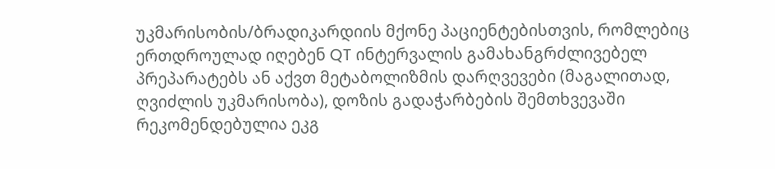უკმარისობის/ბრადიკარდიის მქონე პაციენტებისთვის, რომლებიც ერთდროულად იღებენ QT ინტერვალის გამახანგრძლივებელ პრეპარატებს ან აქვთ მეტაბოლიზმის დარღვევები (მაგალითად, ღვიძლის უკმარისობა), დოზის გადაჭარბების შემთხვევაში რეკომენდებულია ეკგ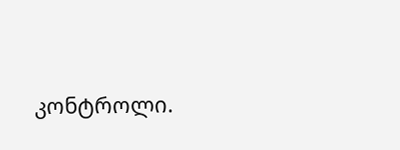კონტროლი.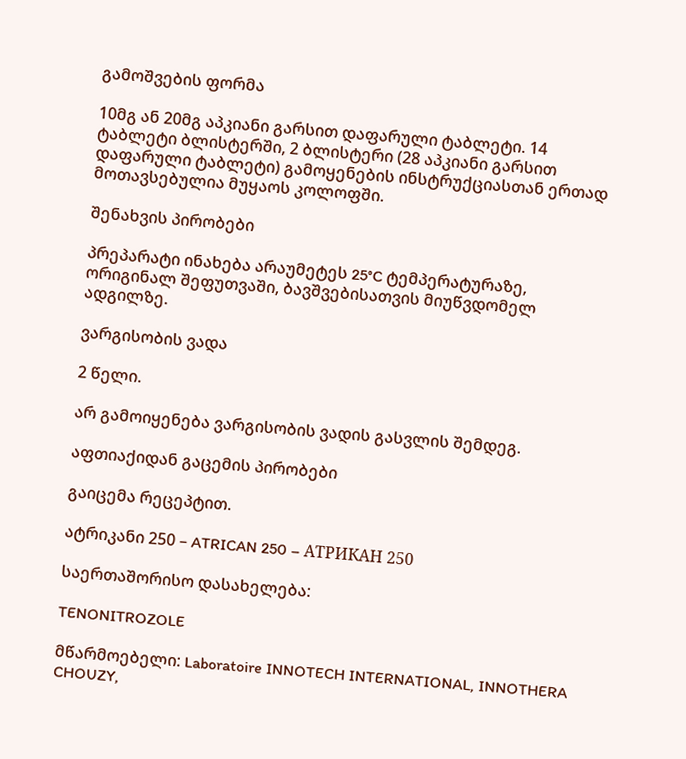გამოშვების ფორმა

10მგ ან 20მგ აპკიანი გარსით დაფარული ტაბლეტი. 14 ტაბლეტი ბლისტერში, 2 ბლისტერი (28 აპკიანი გარსით დაფარული ტაბლეტი) გამოყენების ინსტრუქციასთან ერთად მოთავსებულია მუყაოს კოლოფში.

შენახვის პირობები

პრეპარატი ინახება არაუმეტეს 25°C ტემპერატურაზე, ორიგინალ შეფუთვაში, ბავშვებისათვის მიუწვდომელ ადგილზე.

ვარგისობის ვადა

2 წელი.

არ გამოიყენება ვარგისობის ვადის გასვლის შემდეგ.

აფთიაქიდან გაცემის პირობები

გაიცემა რეცეპტით.

ატრიკანი 250 – ATRICAN 250 – АТРИКАН 250

საერთაშორისო დასახელება:

TENONITROZOLE

მწარმოებელი: Laboratoire INNOTECH INTERNATIONAL, INNOTHERA CHOUZY,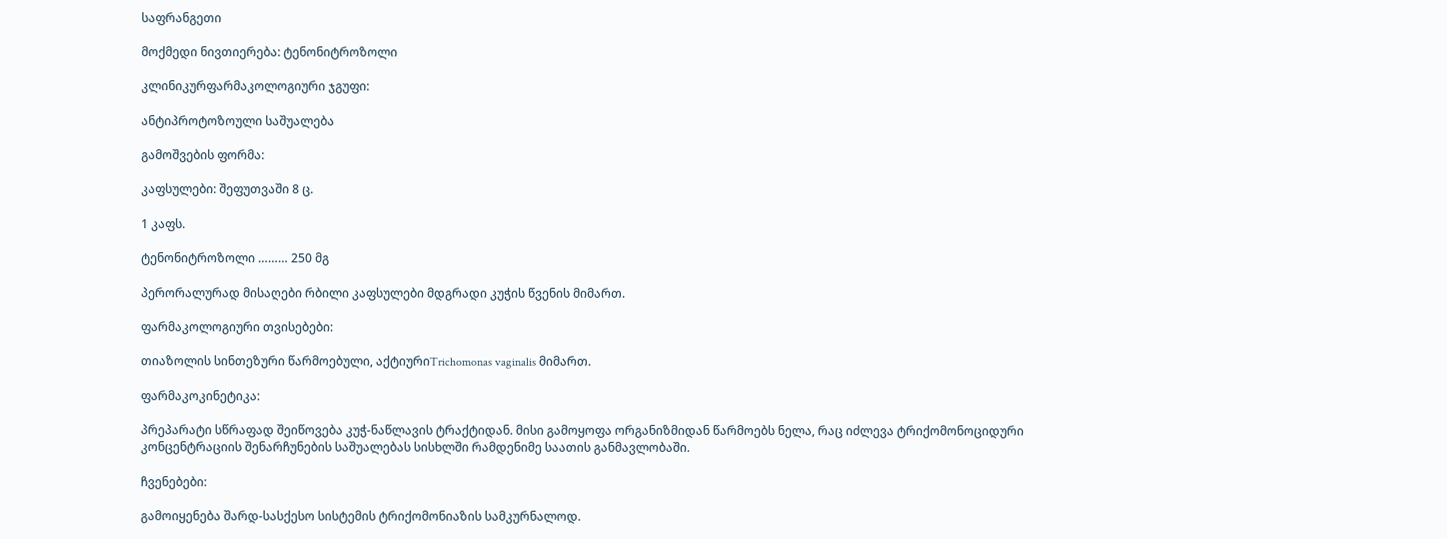საფრანგეთი

მოქმედი ნივთიერება: ტენონიტროზოლი

კლინიკურფარმაკოლოგიური ჯგუფი:

ანტიპროტოზოული საშუალება

გამოშვების ფორმა:

კაფსულები: შეფუთვაში 8 ც.

1 კაფს.

ტენონიტროზოლი ……… 250 მგ

პერორალურად მისაღები რბილი კაფსულები მდგრადი კუჭის წვენის მიმართ.

ფარმაკოლოგიური თვისებები:

თიაზოლის სინთეზური წარმოებული, აქტიურიTrichomonas vaginalis მიმართ.

ფარმაკოკინეტიკა:

პრეპარატი სწრაფად შეიწოვება კუჭ-ნაწლავის ტრაქტიდან. მისი გამოყოფა ორგანიზმიდან წარმოებს ნელა, რაც იძლევა ტრიქომონოციდური კონცენტრაციის შენარჩუნების საშუალებას სისხლში რამდენიმე საათის განმავლობაში.

ჩვენებები:

გამოიყენება შარდ-სასქესო სისტემის ტრიქომონიაზის სამკურნალოდ.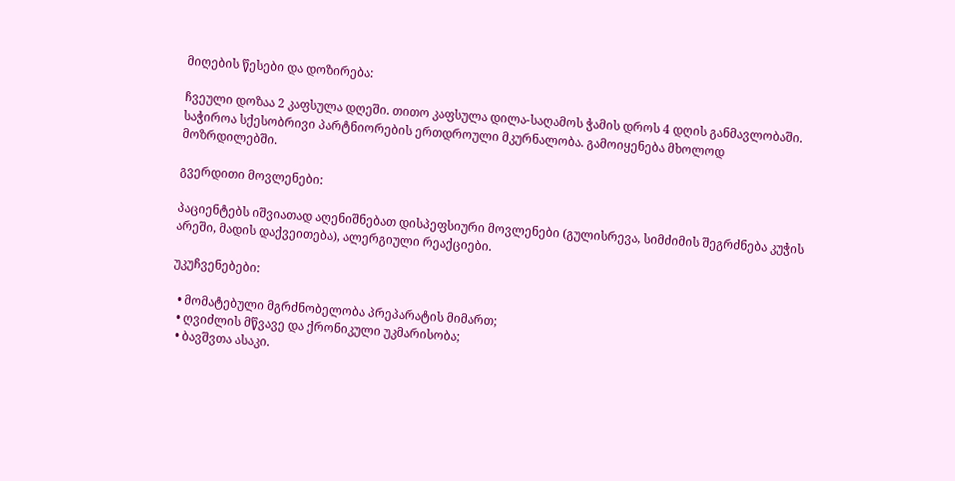მიღების წესები და დოზირება:

ჩვეული დოზაა 2 კაფსულა დღეში. თითო კაფსულა დილა-საღამოს ჭამის დროს 4 დღის განმავლობაში. საჭიროა სქესობრივი პარტნიორების ერთდროული მკურნალობა. გამოიყენება მხოლოდ მოზრდილებში.

გვერდითი მოვლენები:

პაციენტებს იშვიათად აღენიშნებათ დისპეფსიური მოვლენები (გულისრევა, სიმძიმის შეგრძნება კუჭის არეში, მადის დაქვეითება), ალერგიული რეაქციები.

უკუჩვენებები:

  • მომატებული მგრძნობელობა პრეპარატის მიმართ;
  • ღვიძლის მწვავე და ქრონიკული უკმარისობა;
  • ბავშვთა ასაკი.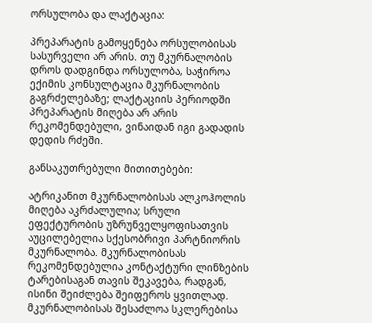ორსულობა და ლაქტაცია:

პრეპარატის გამოყენება ორსულობისას სასურველი არ არის. თუ მკურნალობის დროს დადგინდა ორსულობა, საჭიროა ექიმის კონსულტაცია მკურნალობის გაგრძელებაზე; ლაქტაციის პერიოდში პრეპარატის მიღება არ არის რეკომენდებული, ვინაიდან იგი გადადის დედის რძეში.

განსაკუთრებული მითითებები:

ატრიკანით მკურნალობისას ალკოჰოლის მიღება აკრძალულია; სრული ეფექტურობის უზრუნველყოფისათვის აუცილებელია სქესობრივი პარტნიორის მკურნალობა. მკურნალობისას რეკომენდებულია კონტაქტური ლინზების ტარებისაგან თავის შეკავება, რადგან, ისინი შეიძლება შეიფეროს ყვითლად. მკურნალობისას შესაძლოა სკლერებისა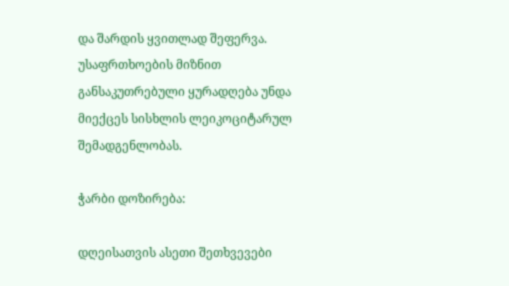და შარდის ყვითლად შეფერვა. უსაფრთხოების მიზნით განსაკუთრებული ყურადღება უნდა მიექცეს სისხლის ლეიკოციტარულ შემადგენლობას.

ჭარბი დოზირება:

დღეისათვის ასეთი შეთხვევები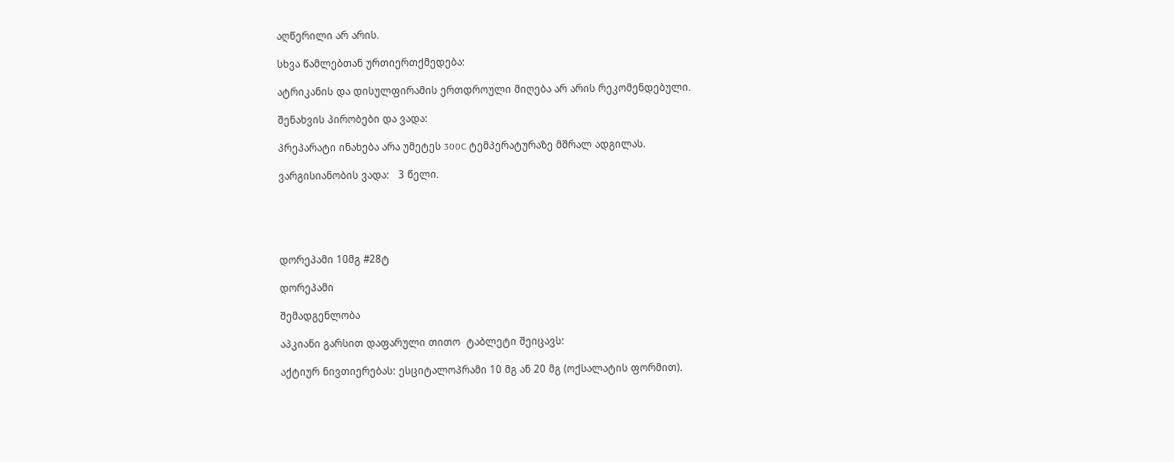აღწერილი არ არის.

სხვა წამლებთან ურთიერთქმედება:

ატრიკანის და დისულფირამის ერთდროული მიღება არ არის რეკომენდებული.

შენახვის პირობები და ვადა:

პრეპარატი ინახება არა უმეტეს 300C ტემპერატურაზე მშრალ ადგილას.

ვარგისიანობის ვადა:   3 წელი.





დორეპამი 10მგ #28ტ

დორეპამი

შემადგენლობა

აპკიანი გარსით დაფარული თითო  ტაბლეტი შეიცავს:

აქტიურ ნივთიერებას: ესციტალოპრამი 10 მგ ან 20 მგ (ოქსალატის ფორმით).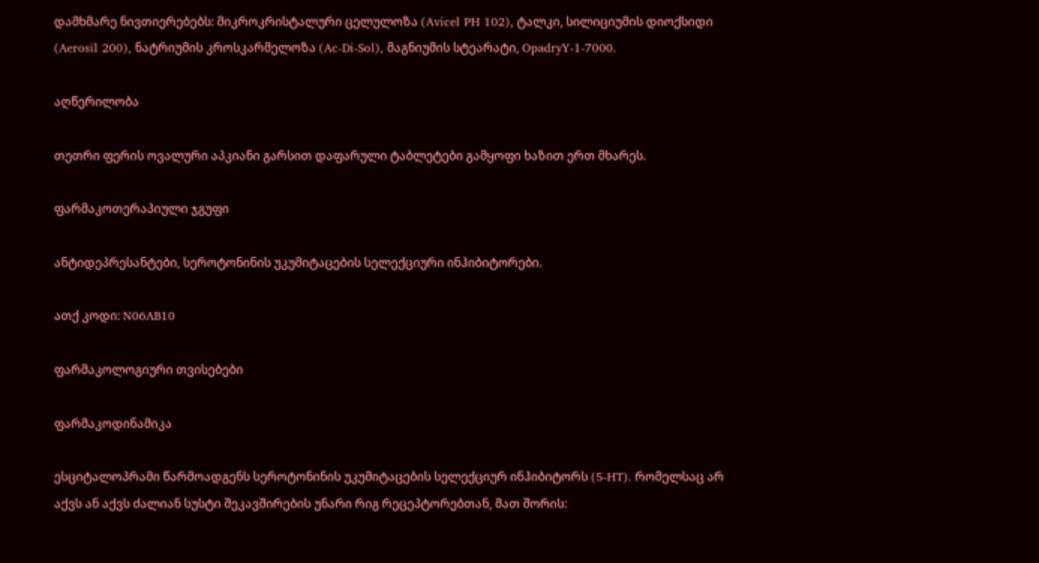დამხმარე ნივთიერებებს: მიკროკრისტალური ცელულოზა (Avicel PH 102), ტალკი, სილიციუმის დიოქსიდი (Aerosil 200), ნატრიუმის კროსკარმელოზა (Ac-Di-Sol), მაგნიუმის სტეარატი, OpadryY-1-7000.

აღწერილობა

თეთრი ფერის ოვალური აპკიანი გარსით დაფარული ტაბლეტები გამყოფი ხაზით ერთ მხარეს.

ფარმაკოთერაპიული ჯგუფი

ანტიდეპრესანტები, სეროტონინის უკუმიტაცების სელექციური ინჰიბიტორები.

ათქ კოდი: N06AB10

ფარმაკოლოგიური თვისებები

ფარმაკოდინამიკა

ესციტალოპრამი წარმოადგენს სეროტონინის უკუმიტაცების სელექციურ ინჰიბიტორს (5-HT). რომელსაც არ აქვს ან აქვს ძალიან სუსტი შეკავშირების უნარი რიგ რეცეპტორებთან, მათ შორის: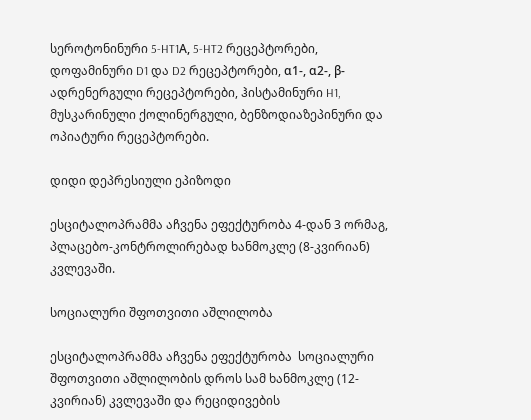სეროტონინური 5-HT1А, 5-HT2 რეცეპტორები, დოფამინური D1 და D2 რეცეპტორები, α1-, α2-, β-ადრენერგული რეცეპტორები, ჰისტამინური H1, მუსკარინული ქოლინერგული, ბენზოდიაზეპინური და ოპიატური რეცეპტორები.

დიდი დეპრესიული ეპიზოდი

ესციტალოპრამმა აჩვენა ეფექტურობა 4-დან 3 ორმაგ, პლაცებო-კონტროლირებად ხანმოკლე (8-კვირიან) კვლევაში.

სოციალური შფოთვითი აშლილობა

ესციტალოპრამმა აჩვენა ეფექტურობა  სოციალური შფოთვითი აშლილობის დროს სამ ხანმოკლე (12-კვირიან) კვლევაში და რეციდივების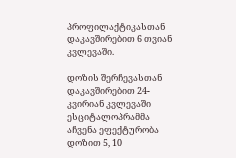პროფილაქტიკასთან დაკავშირებით 6 თვიან კვლევაში.

დოზის შერჩევასთან დაკავშირებით 24-კვირიან კვლევაში ესციტალოპრამმა აჩვენა ეფექტურობა დოზით 5, 10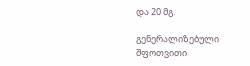და 20 მგ.

გენერალიზებული შფოთვითი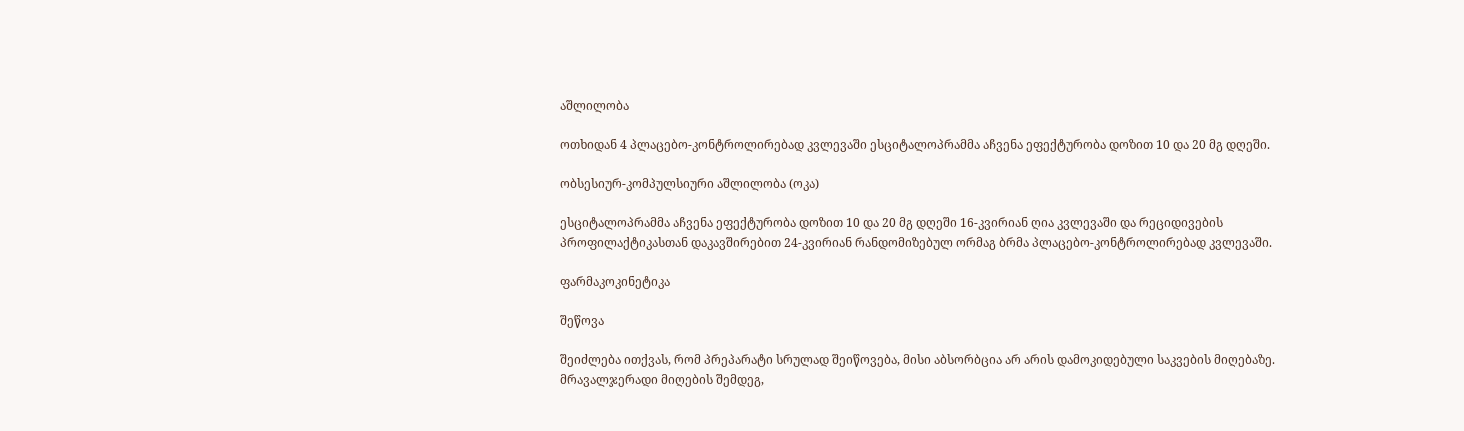აშლილობა

ოთხიდან 4 პლაცებო-კონტროლირებად კვლევაში ესციტალოპრამმა აჩვენა ეფექტურობა დოზით 10 და 20 მგ დღეში.

ობსესიურ-კომპულსიური აშლილობა (ოკა)

ესციტალოპრამმა აჩვენა ეფექტურობა დოზით 10 და 20 მგ დღეში 16-კვირიან ღია კვლევაში და რეციდივების პროფილაქტიკასთან დაკავშირებით 24-კვირიან რანდომიზებულ ორმაგ ბრმა პლაცებო-კონტროლირებად კვლევაში.

ფარმაკოკინეტიკა

შეწოვა

შეიძლება ითქვას, რომ პრეპარატი სრულად შეიწოვება, მისი აბსორბცია არ არის დამოკიდებული საკვების მიღებაზე. მრავალჯერადი მიღების შემდეგ,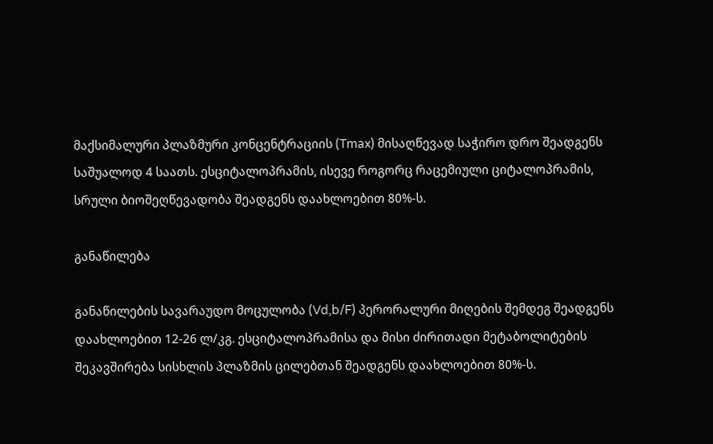მაქსიმალური პლაზმური კონცენტრაციის (Tmax) მისაღწევად საჭირო დრო შეადგენს საშუალოდ 4 საათს. ესციტალოპრამის, ისევე როგორც რაცემიული ციტალოპრამის,  სრული ბიოშეღწევადობა შეადგენს დაახლოებით 80%-ს.

განაწილება

განაწილების სავარაუდო მოცულობა (Vd,b/F) პერორალური მიღების შემდეგ შეადგენს დაახლოებით 12-26 ლ/კგ. ესციტალოპრამისა და მისი ძირითადი მეტაბოლიტების შეკავშირება სისხლის პლაზმის ცილებთან შეადგენს დაახლოებით 80%-ს.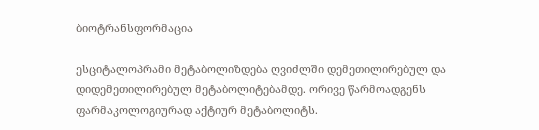ბიოტრანსფორმაცია

ესციტალოპრამი მეტაბოლიზდება ღვიძლში დემეთილირებულ და დიდემეთილირებულ მეტაბოლიტებამდე. ორივე წარმოადგენს ფარმაკოლოგიურად აქტიურ მეტაბოლიტს.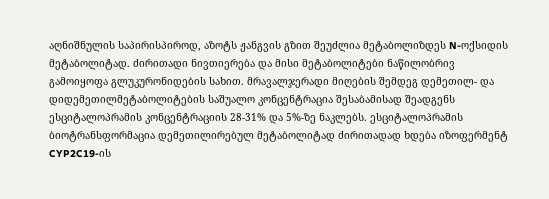აღნიშნულის საპირისპიროდ, აზოტს ჟანგვის გზით შეუძლია მეტაბოლიზდეს N-ოქსიდის მეტაბოლიტად. ძირითადი ნივთიერება და მისი მეტაბოლიტები ნაწილობრივ გამოიყოფა გლუკურონიდების სახით. მრავალჯერადი მიღების შემდეგ დემეთილ- და დიდემეთილმეტაბოლიტების საშუალო კონცენტრაცია შესაბამისად შეადგენს ესციტალოპრამის კონცენტრაციის 28-31% და 5%-ზე ნაკლებს. ესციტალოპრამის ბიოტრანსფორმაცია დემეთილირებულ მეტაბოლიტად ძირითადად ხდება იზოფერმენტ CYP2C19-ის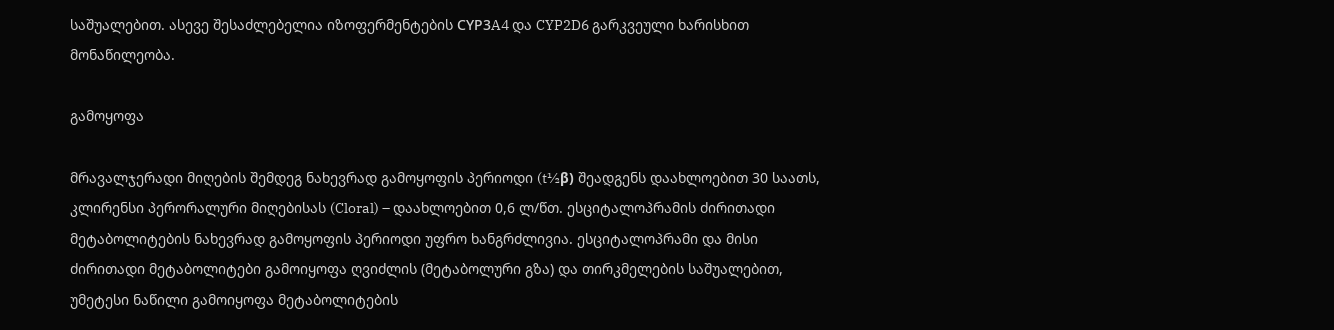საშუალებით. ასევე შესაძლებელია იზოფერმენტების СYP3A4 და CYP2D6 გარკვეული ხარისხით მონაწილეობა.

გამოყოფა

მრავალჯერადი მიღების შემდეგ ნახევრად გამოყოფის პერიოდი (t½β) შეადგენს დაახლოებით 30 საათს, კლირენსი პერორალური მიღებისას (Cloral) – დაახლოებით 0,6 ლ/წთ. ესციტალოპრამის ძირითადი მეტაბოლიტების ნახევრად გამოყოფის პერიოდი უფრო ხანგრძლივია. ესციტალოპრამი და მისი ძირითადი მეტაბოლიტები გამოიყოფა ღვიძლის (მეტაბოლური გზა) და თირკმელების საშუალებით, უმეტესი ნაწილი გამოიყოფა მეტაბოლიტების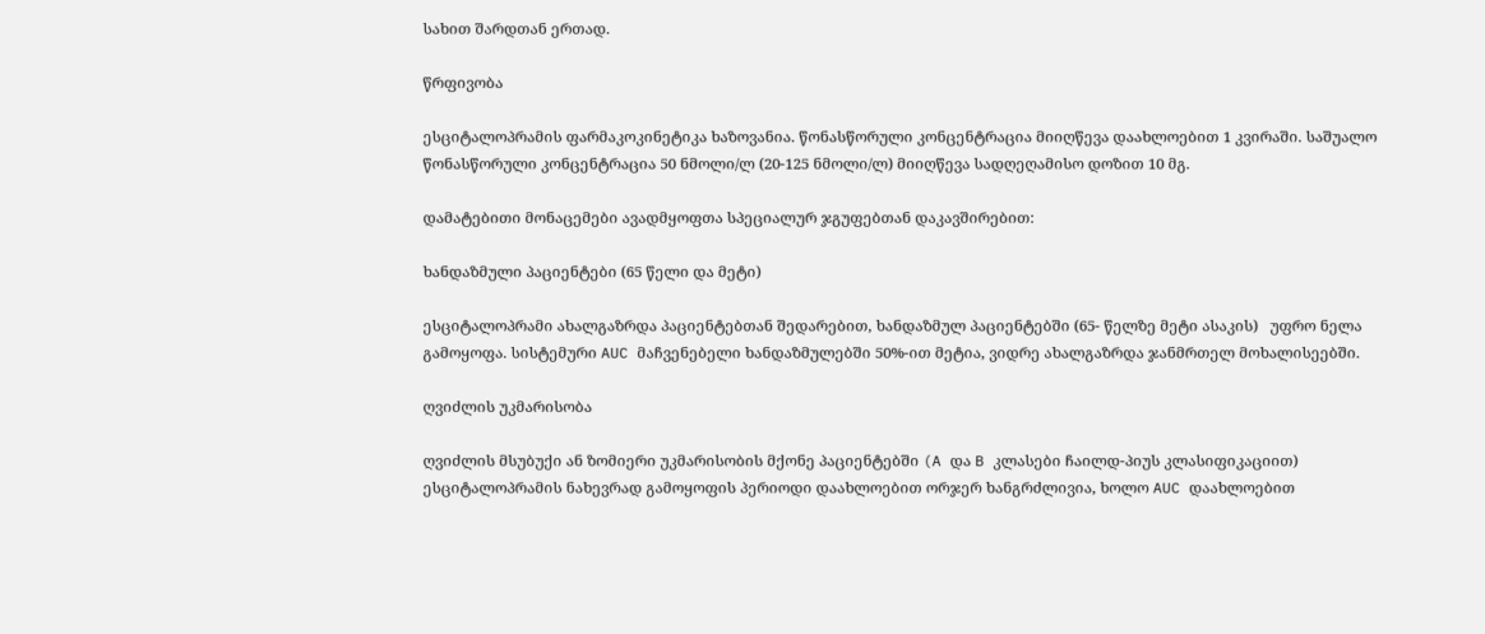სახით შარდთან ერთად.

წრფივობა

ესციტალოპრამის ფარმაკოკინეტიკა ხაზოვანია. წონასწორული კონცენტრაცია მიიღწევა დაახლოებით 1 კვირაში. საშუალო წონასწორული კონცენტრაცია 50 ნმოლი/ლ (20-125 ნმოლი/ლ) მიიღწევა სადღეღამისო დოზით 10 მგ.

დამატებითი მონაცემები ავადმყოფთა სპეციალურ ჯგუფებთან დაკავშირებით:

ხანდაზმული პაციენტები (65 წელი და მეტი)

ესციტალოპრამი ახალგაზრდა პაციენტებთან შედარებით, ხანდაზმულ პაციენტებში (65- წელზე მეტი ასაკის)   უფრო ნელა გამოყოფა. სისტემური AUC მაჩვენებელი ხანდაზმულებში 50%-ით მეტია, ვიდრე ახალგაზრდა ჯანმრთელ მოხალისეებში.

ღვიძლის უკმარისობა

ღვიძლის მსუბუქი ან ზომიერი უკმარისობის მქონე პაციენტებში (A და B კლასები ჩაილდ-პიუს კლასიფიკაციით) ესციტალოპრამის ნახევრად გამოყოფის პერიოდი დაახლოებით ორჯერ ხანგრძლივია, ხოლო AUC დაახლოებით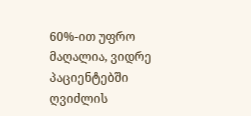60%-ით უფრო მაღალია, ვიდრე პაციენტებში ღვიძლის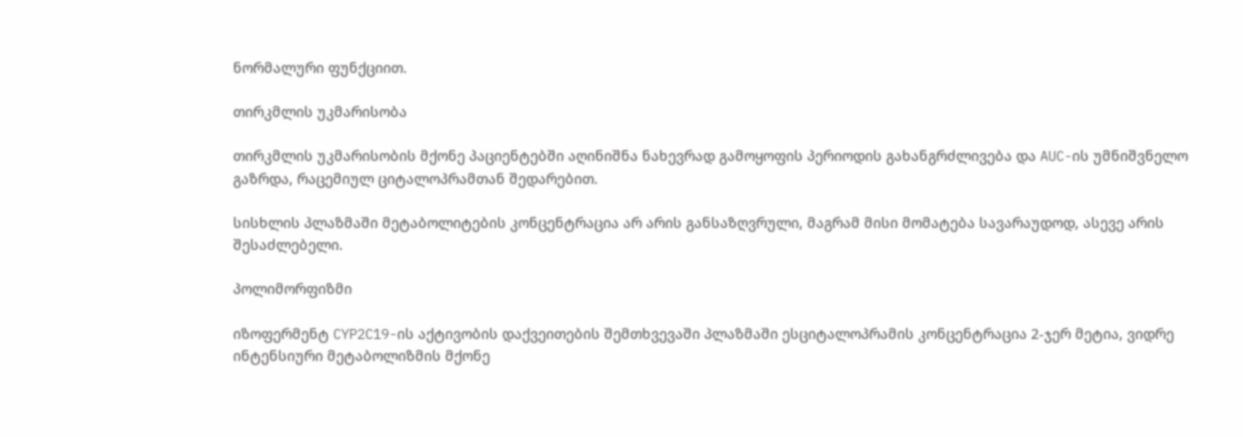ნორმალური ფუნქციით.

თირკმლის უკმარისობა

თირკმლის უკმარისობის მქონე პაციენტებში აღინიშნა ნახევრად გამოყოფის პერიოდის გახანგრძლივება და AUC-ის უმნიშვნელო გაზრდა, რაცემიულ ციტალოპრამთან შედარებით.

სისხლის პლაზმაში მეტაბოლიტების კონცენტრაცია არ არის განსაზღვრული, მაგრამ მისი მომატება სავარაუდოდ, ასევე არის შესაძლებელი.

პოლიმორფიზმი

იზოფერმენტ CYP2C19-ის აქტივობის დაქვეითების შემთხვევაში პლაზმაში ესციტალოპრამის კონცენტრაცია 2-ჯერ მეტია, ვიდრე ინტენსიური მეტაბოლიზმის მქონე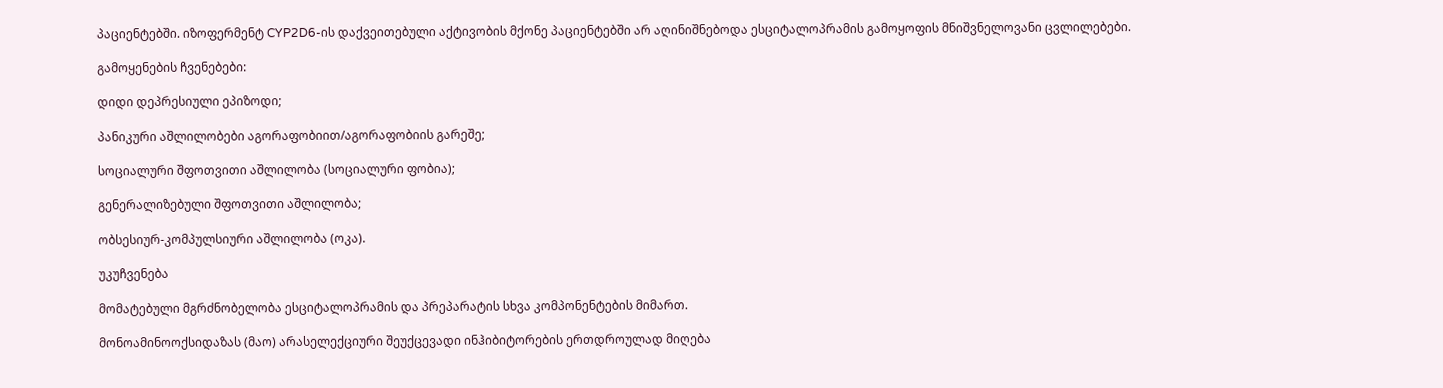პაციენტებში. იზოფერმენტ CYP2D6-ის დაქვეითებული აქტივობის მქონე პაციენტებში არ აღინიშნებოდა ესციტალოპრამის გამოყოფის მნიშვნელოვანი ცვლილებები.

გამოყენების ჩვენებები:

დიდი დეპრესიული ეპიზოდი;

პანიკური აშლილობები აგორაფობიით/აგორაფობიის გარეშე;

სოციალური შფოთვითი აშლილობა (სოციალური ფობია);

გენერალიზებული შფოთვითი აშლილობა;

ობსესიურ-კომპულსიური აშლილობა (ოკა).

უკუჩვენება

მომატებული მგრძნობელობა ესციტალოპრამის და პრეპარატის სხვა კომპონენტების მიმართ.

მონოამინოოქსიდაზას (მაო) არასელექციური შეუქცევადი ინჰიბიტორების ერთდროულად მიღება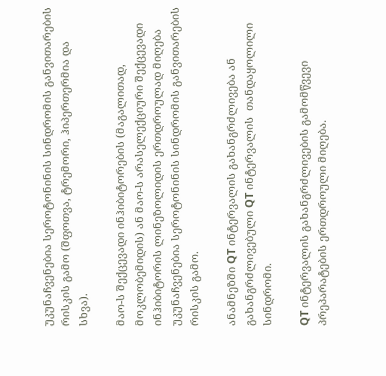უკუნაჩვენებია სეროტონინის სინდრომის განვითარების რისკის გამო (შფოთვა, ტრემორი, ჰიპერთერმია და სხვა).

მაო-ს შექცევადი ინჰიბიტორების (მაგალითად, მოკლობემიდის) ან მაო-ს არასელექციური შექცევადი ინჰიბიტორის ლინეზოლიდის ერთდროულად მიღება უკუნაჩვენებია სეროტონინის სინდრომის განვითარების რისკის გამო.

ანამნეზში QT ინტერვალის გახანგრძლივება ან გახანგრძლივებული QT ინტერვალის  თანდაყოლილი სინდრომი.

QT ინტერვალის გახანგრძლივების გამომწვევი პრეპარატების ერთდროული მიღება.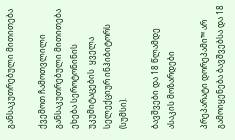განსაკუთრებული მითითება

ქვემოთ ჩამოთვლილი განსაკუთრებული მითითება ეხება სეროტონინის უკუმიტაცების  ყველა სელექციურ ინჰიბიტორს (სუმსი).

ბავშვები და 18 წლამდე ასაკის მოზარდები

პრეპარატი დორეპამი™ არ გამოიყენება ბავშვებსა და 18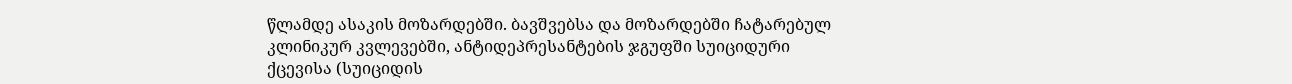წლამდე ასაკის მოზარდებში. ბავშვებსა და მოზარდებში ჩატარებულ კლინიკურ კვლევებში, ანტიდეპრესანტების ჯგუფში სუიციდური ქცევისა (სუიციდის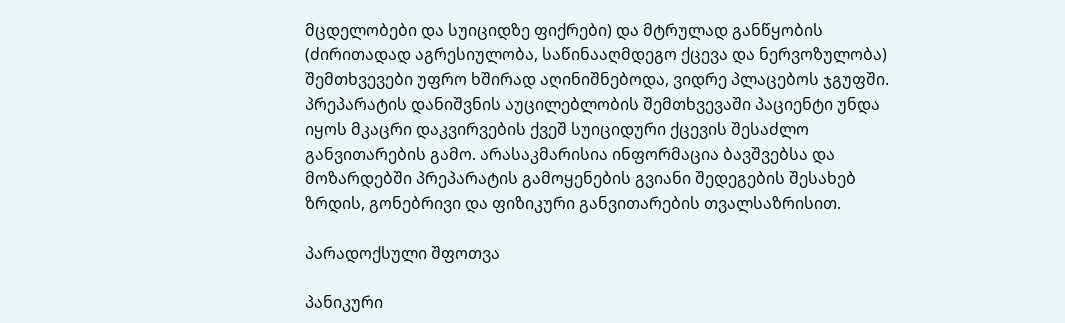მცდელობები და სუიციდზე ფიქრები) და მტრულად განწყობის (ძირითადად აგრესიულობა, საწინააღმდეგო ქცევა და ნერვოზულობა) შემთხვევები უფრო ხშირად აღინიშნებოდა, ვიდრე პლაცებოს ჯგუფში. პრეპარატის დანიშვნის აუცილებლობის შემთხვევაში პაციენტი უნდა იყოს მკაცრი დაკვირვების ქვეშ სუიციდური ქცევის შესაძლო განვითარების გამო. არასაკმარისია ინფორმაცია ბავშვებსა და მოზარდებში პრეპარატის გამოყენების გვიანი შედეგების შესახებ ზრდის, გონებრივი და ფიზიკური განვითარების თვალსაზრისით.

პარადოქსული შფოთვა

პანიკური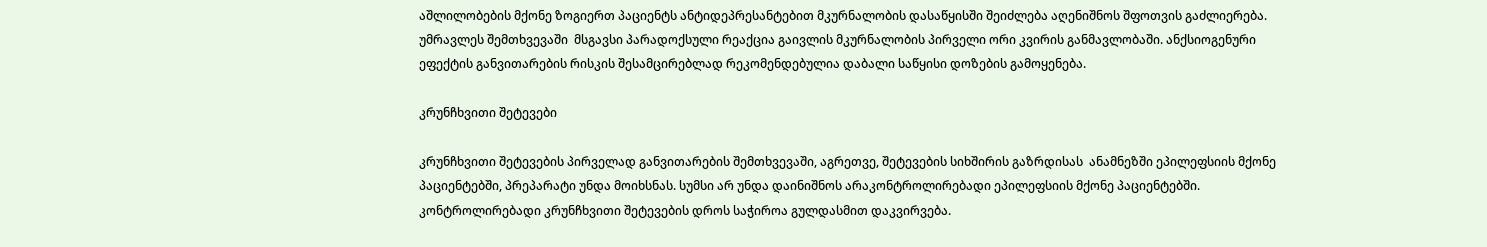აშლილობების მქონე ზოგიერთ პაციენტს ანტიდეპრესანტებით მკურნალობის დასაწყისში შეიძლება აღენიშნოს შფოთვის გაძლიერება. უმრავლეს შემთხვევაში  მსგავსი პარადოქსული რეაქცია გაივლის მკურნალობის პირველი ორი კვირის განმავლობაში. ანქსიოგენური ეფექტის განვითარების რისკის შესამცირებლად რეკომენდებულია დაბალი საწყისი დოზების გამოყენება.

კრუნჩხვითი შეტევები

კრუნჩხვითი შეტევების პირველად განვითარების შემთხვევაში, აგრეთვე, შეტევების სიხშირის გაზრდისას  ანამნეზში ეპილეფსიის მქონე პაციენტებში, პრეპარატი უნდა მოიხსნას. სუმსი არ უნდა დაინიშნოს არაკონტროლირებადი ეპილეფსიის მქონე პაციენტებში. კონტროლირებადი კრუნჩხვითი შეტევების დროს საჭიროა გულდასმით დაკვირვება.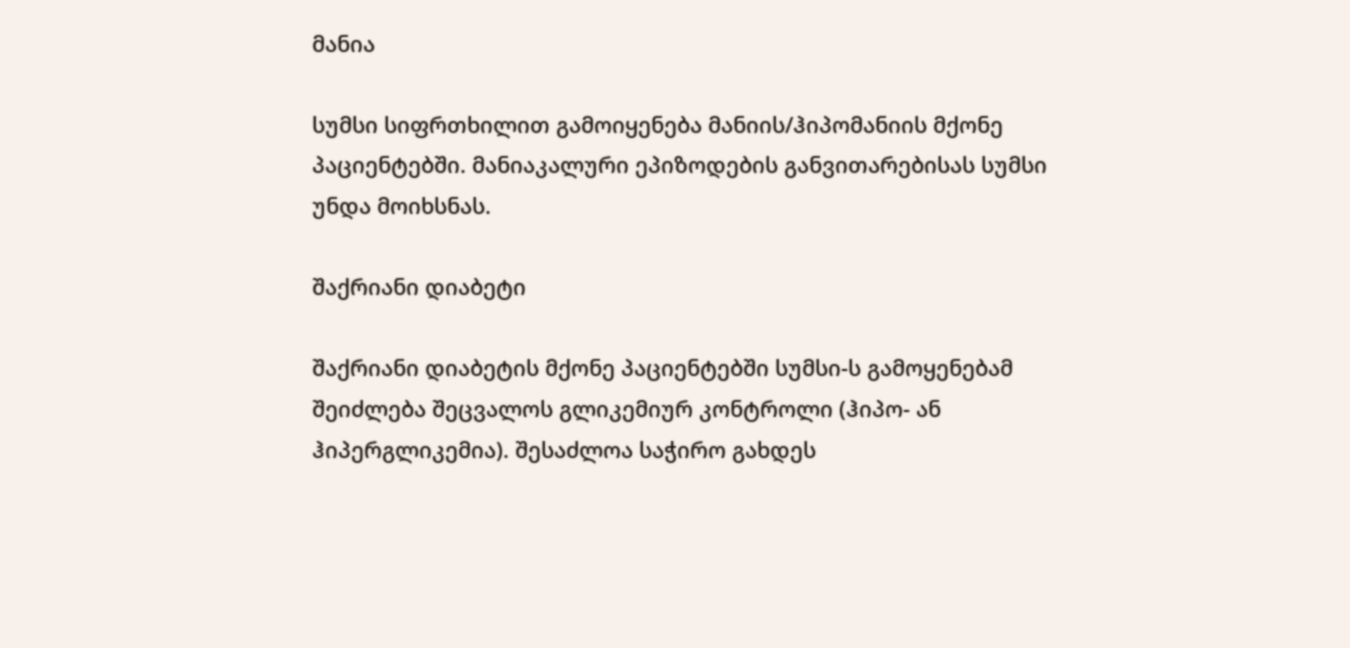მანია

სუმსი სიფრთხილით გამოიყენება მანიის/ჰიპომანიის მქონე პაციენტებში. მანიაკალური ეპიზოდების განვითარებისას სუმსი უნდა მოიხსნას.

შაქრიანი დიაბეტი

შაქრიანი დიაბეტის მქონე პაციენტებში სუმსი-ს გამოყენებამ შეიძლება შეცვალოს გლიკემიურ კონტროლი (ჰიპო- ან ჰიპერგლიკემია). შესაძლოა საჭირო გახდეს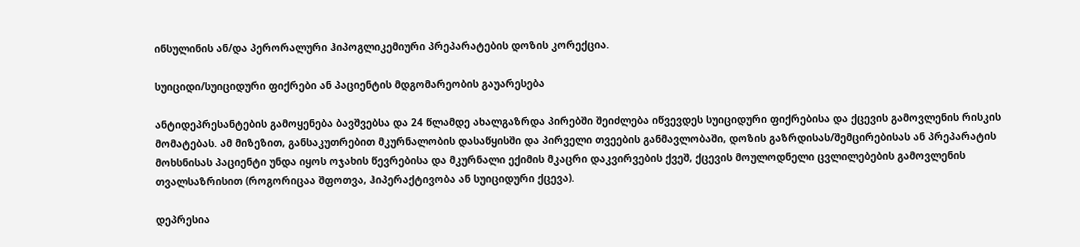ინსულინის ან/და პერორალური ჰიპოგლიკემიური პრეპარატების დოზის კორექცია.

სუიციდი/სუიციდური ფიქრები ან პაციენტის მდგომარეობის გაუარესება

ანტიდეპრესანტების გამოყენება ბავშვებსა და 24 წლამდე ახალგაზრდა პირებში შეიძლება იწვევდეს სუიციდური ფიქრებისა და ქცევის გამოვლენის რისკის მომატებას. ამ მიზეზით, განსაკუთრებით მკურნალობის დასაწყისში და პირველი თვეების განმავლობაში, დოზის გაზრდისას/შემცირებისას ან პრეპარატის მოხსნისას პაციენტი უნდა იყოს ოჯახის წევრებისა და მკურნალი ექიმის მკაცრი დაკვირვების ქვეშ, ქცევის მოულოდნელი ცვლილებების გამოვლენის თვალსაზრისით (როგორიცაა შფოთვა, ჰიპერაქტივობა ან სუიციდური ქცევა).

დეპრესია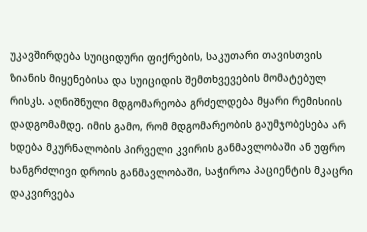უკავშირდება სუიციდური ფიქრების, საკუთარი თავისთვის ზიანის მიყენებისა და სუიციდის შემთხვევების მომატებულ რისკს. აღნიშნული მდგომარეობა გრძელდება მყარი რემისიის დადგომამდე. იმის გამო, რომ მდგომარეობის გაუმჯობესება არ ხდება მკურნალობის პირველი კვირის განმავლობაში ან უფრო ხანგრძლივი დროის განმავლობაში, საჭიროა პაციენტის მკაცრი დაკვირვება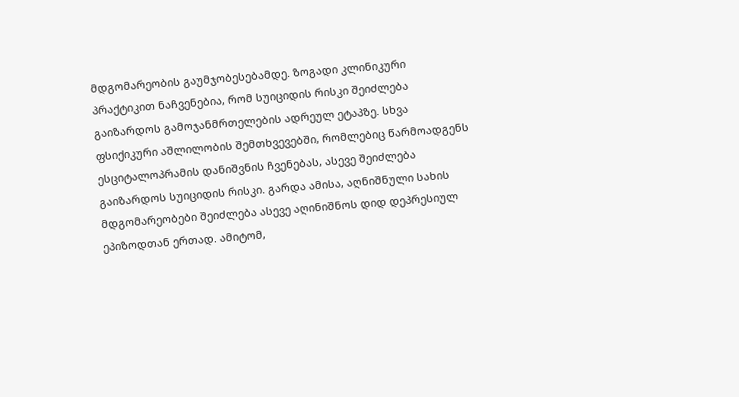მდგომარეობის გაუმჯობესებამდე. ზოგადი კლინიკური პრაქტიკით ნაჩვენებია, რომ სუიციდის რისკი შეიძლება გაიზარდოს გამოჯანმრთელების ადრეულ ეტაპზე. სხვა ფსიქიკური აშლილობის შემთხვევებში, რომლებიც წარმოადგენს ესციტალოპრამის დანიშვნის ჩვენებას, ასევე შეიძლება გაიზარდოს სუიციდის რისკი. გარდა ამისა, აღნიშნული სახის მდგომარეობები შეიძლება ასევე აღინიშნოს დიდ დეპრესიულ ეპიზოდთან ერთად. ამიტომ,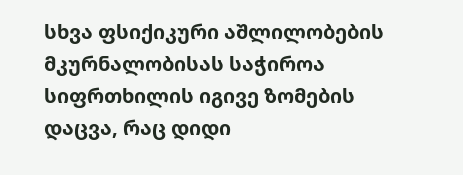სხვა ფსიქიკური აშლილობების მკურნალობისას საჭიროა სიფრთხილის იგივე ზომების დაცვა, რაც დიდი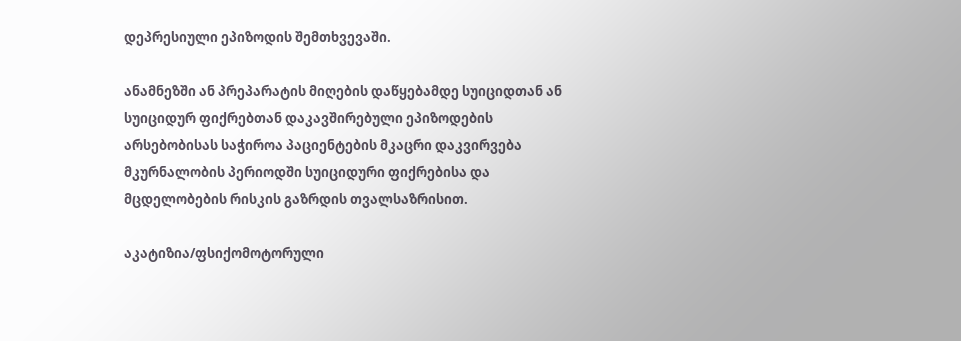დეპრესიული ეპიზოდის შემთხვევაში.

ანამნეზში ან პრეპარატის მიღების დაწყებამდე სუიციდთან ან სუიციდურ ფიქრებთან დაკავშირებული ეპიზოდების არსებობისას საჭიროა პაციენტების მკაცრი დაკვირვება მკურნალობის პერიოდში სუიციდური ფიქრებისა და მცდელობების რისკის გაზრდის თვალსაზრისით.

აკატიზია/ფსიქომოტორული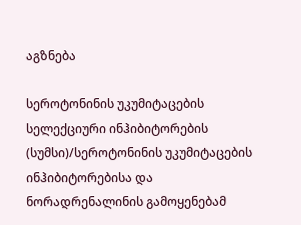აგზნება

სეროტონინის უკუმიტაცების სელექციური ინჰიბიტორების (სუმსი)/სეროტონინის უკუმიტაცების ინჰიბიტორებისა და ნორადრენალინის გამოყენებამ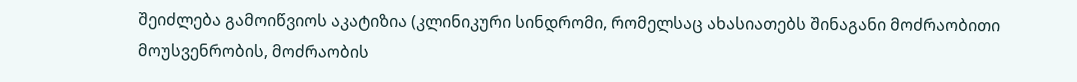შეიძლება გამოიწვიოს აკატიზია (კლინიკური სინდრომი, რომელსაც ახასიათებს შინაგანი მოძრაობითი მოუსვენრობის, მოძრაობის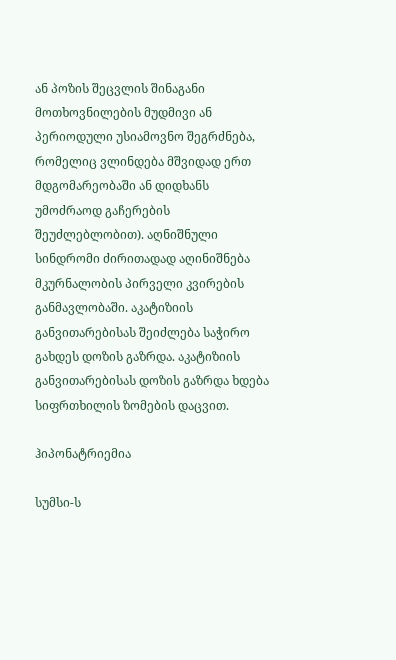ან პოზის შეცვლის შინაგანი მოთხოვნილების მუდმივი ან პერიოდული უსიამოვნო შეგრძნება, რომელიც ვლინდება მშვიდად ერთ მდგომარეობაში ან დიდხანს უმოძრაოდ გაჩერების შეუძლებლობით). აღნიშნული სინდრომი ძირითადად აღინიშნება მკურნალობის პირველი კვირების განმავლობაში. აკატიზიის განვითარებისას შეიძლება საჭირო გახდეს დოზის გაზრდა. აკატიზიის განვითარებისას დოზის გაზრდა ხდება სიფრთხილის ზომების დაცვით.

ჰიპონატრიემია

სუმსი-ს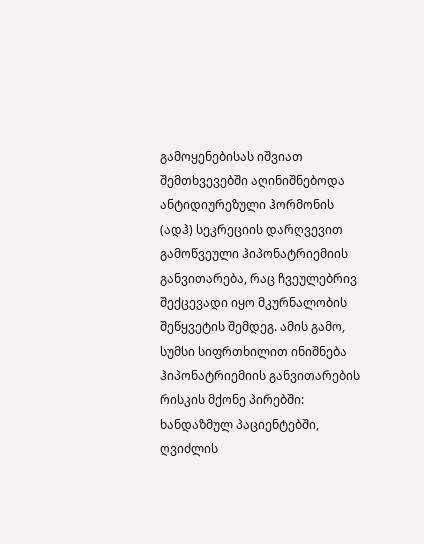გამოყენებისას იშვიათ შემთხვევებში აღინიშნებოდა ანტიდიურეზული ჰორმონის (ადჰ) სეკრეციის დარღვევით  გამოწვეული ჰიპონატრიემიის განვითარება, რაც ჩვეულებრივ შექცევადი იყო მკურნალობის შეწყვეტის შემდეგ. ამის გამო, სუმსი სიფრთხილით ინიშნება ჰიპონატრიემიის განვითარების რისკის მქონე პირებში: ხანდაზმულ პაციენტებში, ღვიძლის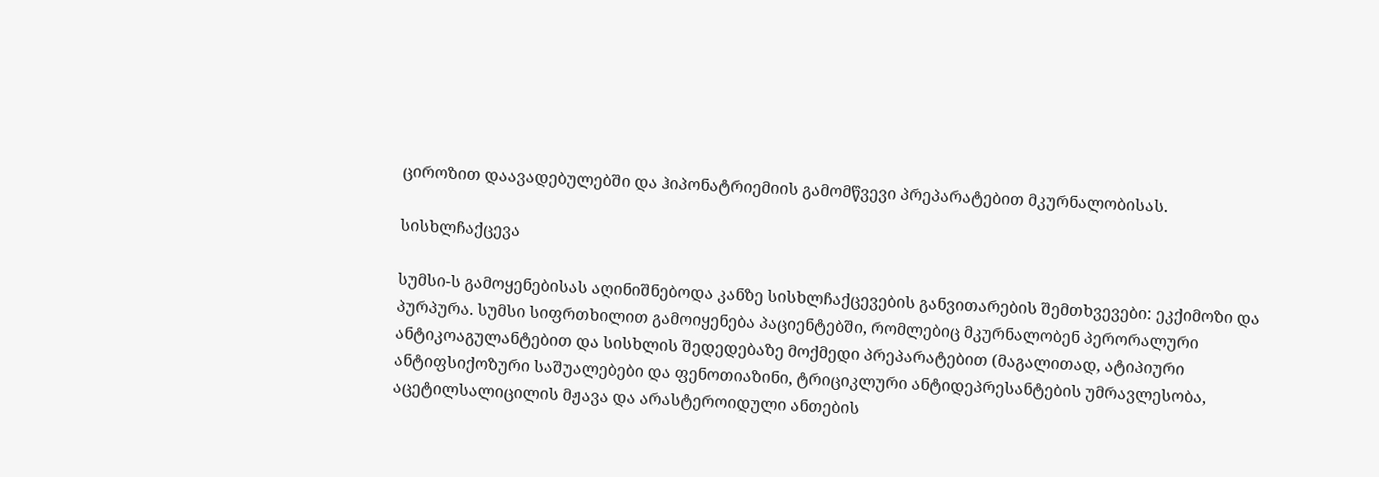ციროზით დაავადებულებში და ჰიპონატრიემიის გამომწვევი პრეპარატებით მკურნალობისას.

სისხლჩაქცევა

სუმსი-ს გამოყენებისას აღინიშნებოდა კანზე სისხლჩაქცევების განვითარების შემთხვევები: ეკქიმოზი და პურპურა. სუმსი სიფრთხილით გამოიყენება პაციენტებში, რომლებიც მკურნალობენ პერორალური ანტიკოაგულანტებით და სისხლის შედედებაზე მოქმედი პრეპარატებით (მაგალითად, ატიპიური ანტიფსიქოზური საშუალებები და ფენოთიაზინი, ტრიციკლური ანტიდეპრესანტების უმრავლესობა, აცეტილსალიცილის მჟავა და არასტეროიდული ანთების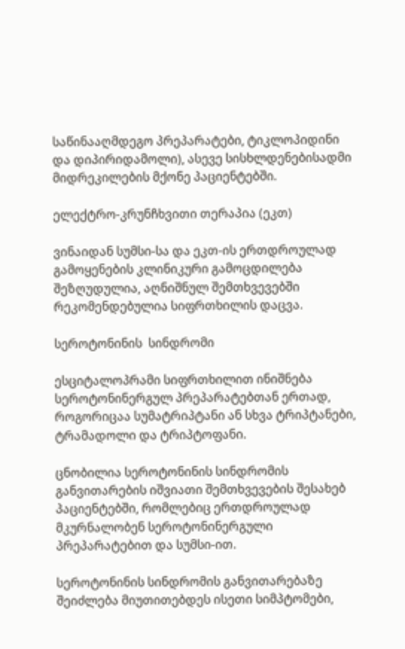საწინააღმდეგო პრეპარატები, ტიკლოპიდინი და დიპირიდამოლი), ასევე სისხლდენებისადმი მიდრეკილების მქონე პაციენტებში.

ელექტრო-კრუნჩხვითი თერაპია (ეკთ)

ვინაიდან სუმსი-სა და ეკთ-ის ერთდროულად გამოყენების კლინიკური გამოცდილება შეზღუდულია, აღნიშნულ შემთხვევებში რეკომენდებულია სიფრთხილის დაცვა.

სეროტონინის  სინდრომი

ესციტალოპრამი სიფრთხილით ინიშნება სეროტონინერგულ პრეპარატებთან ერთად, როგორიცაა სუმატრიპტანი ან სხვა ტრიპტანები, ტრამადოლი და ტრიპტოფანი.

ცნობილია სეროტონინის სინდრომის განვითარების იშვიათი შემთხვევების შესახებ პაციენტებში, რომლებიც ერთდროულად მკურნალობენ სეროტონინერგული პრეპარატებით და სუმსი-ით.

სეროტონინის სინდრომის განვითარებაზე შეიძლება მიუთითებდეს ისეთი სიმპტომები,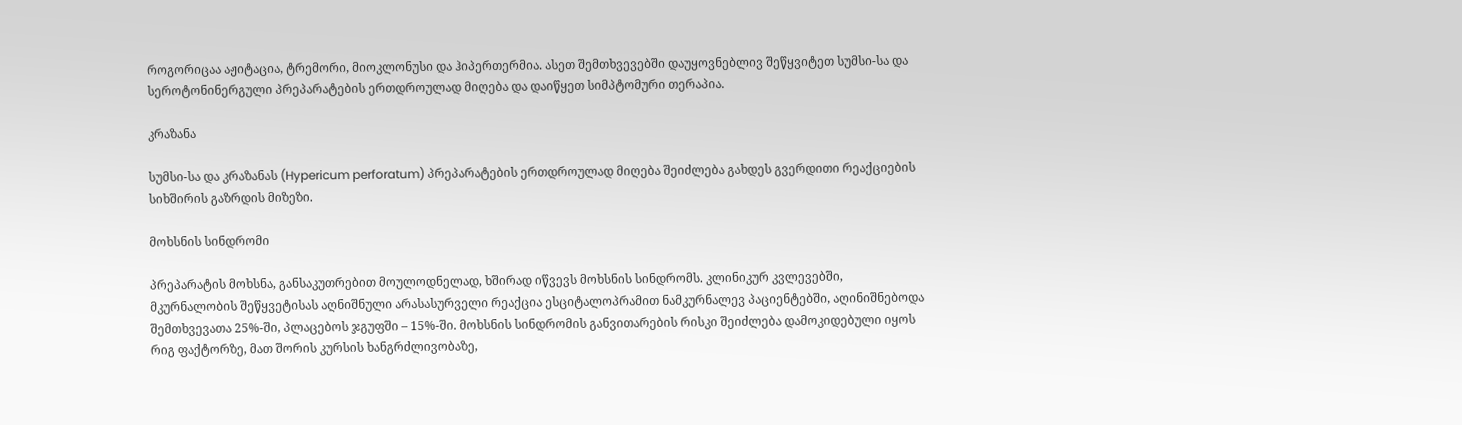როგორიცაა აჟიტაცია, ტრემორი, მიოკლონუსი და ჰიპერთერმია. ასეთ შემთხვევებში დაუყოვნებლივ შეწყვიტეთ სუმსი-სა და სეროტონინერგული პრეპარატების ერთდროულად მიღება და დაიწყეთ სიმპტომური თერაპია.

კრაზანა

სუმსი-სა და კრაზანას (Hypericum perforatum) პრეპარატების ერთდროულად მიღება შეიძლება გახდეს გვერდითი რეაქციების სიხშირის გაზრდის მიზეზი.

მოხსნის სინდრომი

პრეპარატის მოხსნა, განსაკუთრებით მოულოდნელად, ხშირად იწვევს მოხსნის სინდრომს. კლინიკურ კვლევებში, მკურნალობის შეწყვეტისას აღნიშნული არასასურველი რეაქცია ესციტალოპრამით ნამკურნალევ პაციენტებში, აღინიშნებოდა შემთხვევათა 25%-ში, პლაცებოს ჯგუფში – 15%-ში. მოხსნის სინდრომის განვითარების რისკი შეიძლება დამოკიდებული იყოს რიგ ფაქტორზე, მათ შორის კურსის ხანგრძლივობაზე,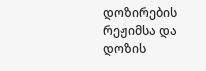დოზირების რეჟიმსა და დოზის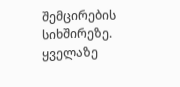შემცირების სიხშირეზე. ყველაზე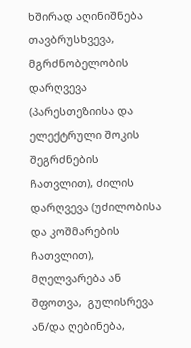ხშირად აღინიშნება თავბრუსხვევა, მგრძნობელობის დარღვევა (პარესთეზიისა და ელექტრული შოკის შეგრძნების ჩათვლით), ძილის დარღვევა (უძილობისა და კოშმარების ჩათვლით), მღელვარება ან შფოთვა,  გულისრევა ან/და ღებინება,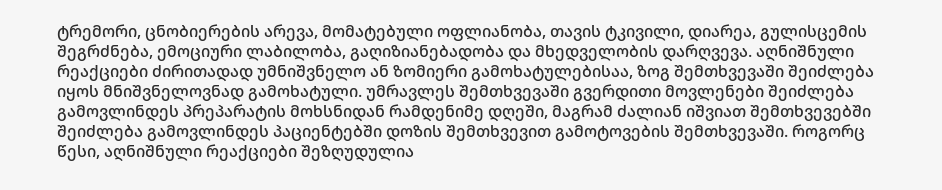ტრემორი, ცნობიერების არევა, მომატებული ოფლიანობა, თავის ტკივილი, დიარეა, გულისცემის შეგრძნება, ემოციური ლაბილობა, გაღიზიანებადობა და მხედველობის დარღვევა. აღნიშნული რეაქციები ძირითადად უმნიშვნელო ან ზომიერი გამოხატულებისაა, ზოგ შემთხვევაში შეიძლება იყოს მნიშვნელოვნად გამოხატული. უმრავლეს შემთხვევაში გვერდითი მოვლენები შეიძლება გამოვლინდეს პრეპარატის მოხსნიდან რამდენიმე დღეში, მაგრამ ძალიან იშვიათ შემთხვევებში შეიძლება გამოვლინდეს პაციენტებში დოზის შემთხვევით გამოტოვების შემთხვევაში. როგორც წესი, აღნიშნული რეაქციები შეზღუდულია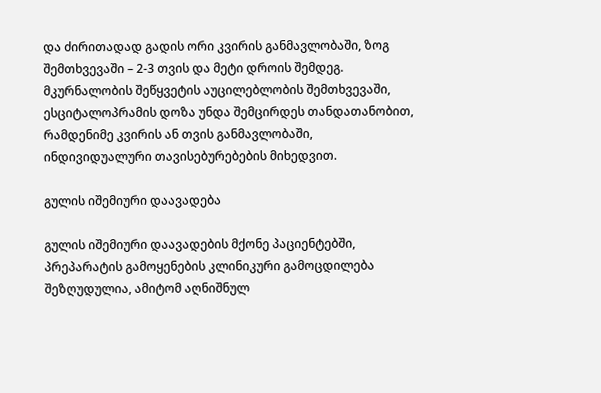და ძირითადად გადის ორი კვირის განმავლობაში, ზოგ შემთხვევაში – 2-3 თვის და მეტი დროის შემდეგ. მკურნალობის შეწყვეტის აუცილებლობის შემთხვევაში, ესციტალოპრამის დოზა უნდა შემცირდეს თანდათანობით, რამდენიმე კვირის ან თვის განმავლობაში, ინდივიდუალური თავისებურებების მიხედვით.

გულის იშემიური დაავადება

გულის იშემიური დაავადების მქონე პაციენტებში, პრეპარატის გამოყენების კლინიკური გამოცდილება შეზღუდულია, ამიტომ აღნიშნულ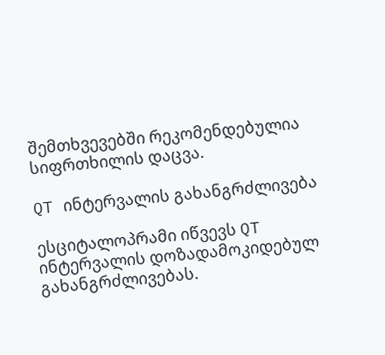შემთხვევებში რეკომენდებულია სიფრთხილის დაცვა.

QT ინტერვალის გახანგრძლივება

ესციტალოპრამი იწვევს QT ინტერვალის დოზადამოკიდებულ გახანგრძლივებას.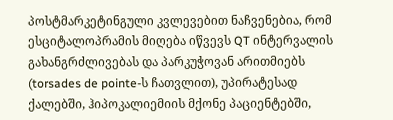პოსტმარკეტინგული კვლევებით ნაჩვენებია, რომ ესციტალოპრამის მიღება იწვევს QT ინტერვალის გახანგრძლივებას და პარკუჭოვან არითმიებს (torsades de pointe-ს ჩათვლით), უპირატესად ქალებში, ჰიპოკალიემიის მქონე პაციენტებში,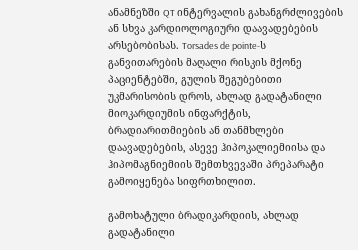ანამნეზში QT ინტერვალის გახანგრძლივების ან სხვა კარდიოლოგიური დაავადებების არსებობისას. Torsades de pointe-ს განვითარების მაღალი რისკის მქონე პაციენტებში, გულის შეგუბებითი უკმარისობის დროს, ახლად გადატანილი მიოკარდიუმის ინფარქტის, ბრადიარითმიების ან თანმხლები დაავადებების, ასევე ჰიპოკალიემიისა და ჰიპომაგნიემიის შემთხვევაში პრეპარატი გამოიყენება სიფრთხილით.

გამოხატული ბრადიკარდიის, ახლად გადატანილი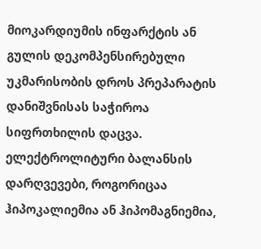მიოკარდიუმის ინფარქტის ან გულის დეკომპენსირებული უკმარისობის დროს პრეპარატის დანიშვნისას საჭიროა სიფრთხილის დაცვა. ელექტროლიტური ბალანსის დარღვევები, როგორიცაა ჰიპოკალიემია ან ჰიპომაგნიემია,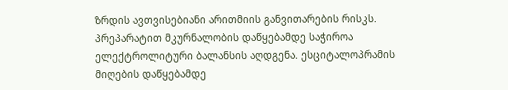ზრდის ავთვისებიანი არითმიის განვითარების რისკს. პრეპარატით მკურნალობის დაწყებამდე საჭიროა ელექტროლიტური ბალანსის აღდგენა. ესციტალოპრამის მიღების დაწყებამდე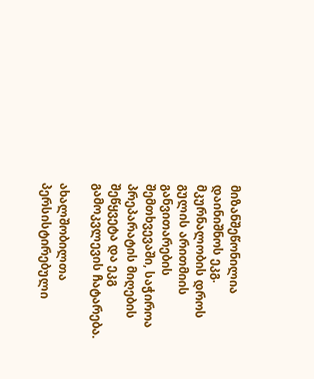მიზანშეწონილია დაინიშნოს ეკგ. მკურნალობის დროს გულის არითმიის განვითარების შემთხვევაში, საჭიროა პრეპარატის მიღების შეწყვეტა და ეკგ გამოკვლევის ჩატარება.

ახალშობილთა პერსისტირებული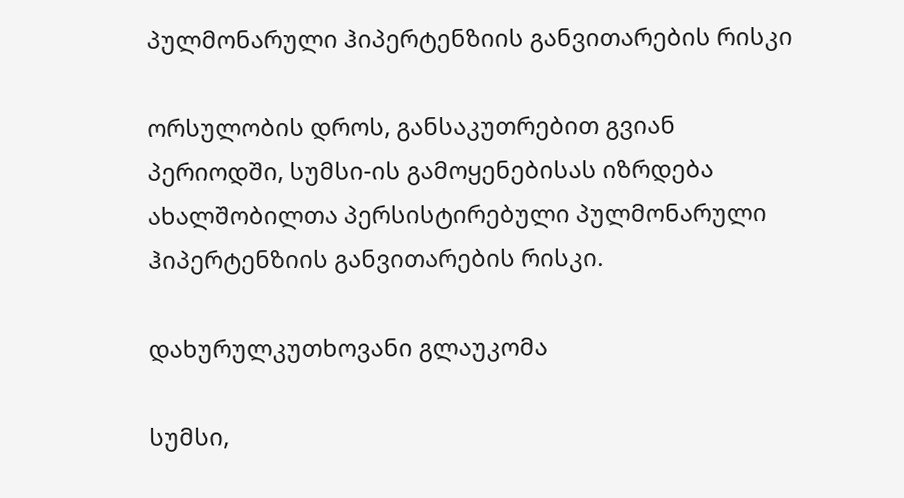პულმონარული ჰიპერტენზიის განვითარების რისკი

ორსულობის დროს, განსაკუთრებით გვიან პერიოდში, სუმსი-ის გამოყენებისას იზრდება ახალშობილთა პერსისტირებული პულმონარული ჰიპერტენზიის განვითარების რისკი.

დახურულკუთხოვანი გლაუკომა

სუმსი,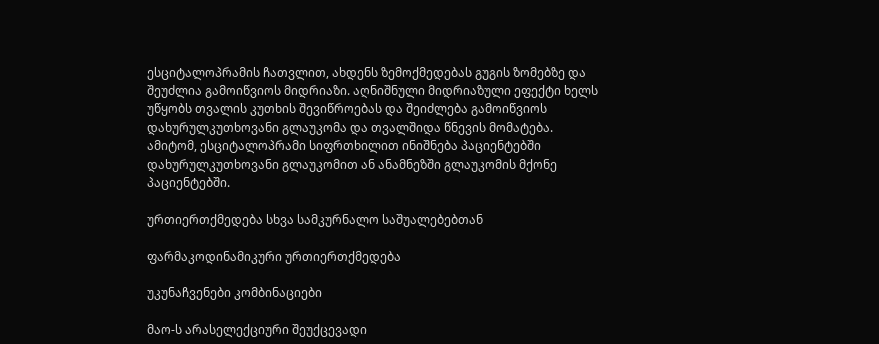ესციტალოპრამის ჩათვლით, ახდენს ზემოქმედებას გუგის ზომებზე და შეუძლია გამოიწვიოს მიდრიაზი. აღნიშნული მიდრიაზული ეფექტი ხელს უწყობს თვალის კუთხის შევიწროებას და შეიძლება გამოიწვიოს დახურულკუთხოვანი გლაუკომა და თვალშიდა წნევის მომატება. ამიტომ, ესციტალოპრამი სიფრთხილით ინიშნება პაციენტებში დახურულკუთხოვანი გლაუკომით ან ანამნეზში გლაუკომის მქონე პაციენტებში.

ურთიერთქმედება სხვა სამკურნალო საშუალებებთან

ფარმაკოდინამიკური ურთიერთქმედება

უკუნაჩვენები კომბინაციები

მაო-ს არასელექციური შეუქცევადი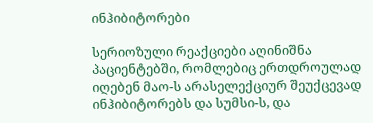ინჰიბიტორები

სერიოზული რეაქციები აღინიშნა პაციენტებში, რომლებიც ერთდროულად იღებენ მაო-ს არასელექციურ შეუქცევად ინჰიბიტორებს და სუმსი-ს, და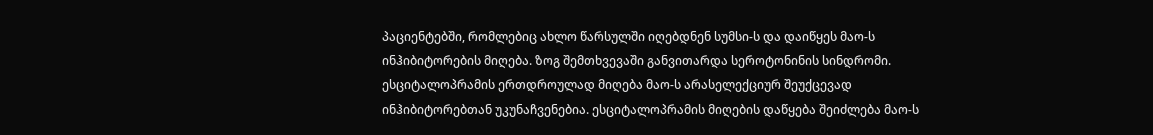პაციენტებში, რომლებიც ახლო წარსულში იღებდნენ სუმსი-ს და დაიწყეს მაო-ს ინჰიბიტორების მიღება. ზოგ შემთხვევაში განვითარდა სეროტონინის სინდრომი. ესციტალოპრამის ერთდროულად მიღება მაო-ს არასელექციურ შეუქცევად ინჰიბიტორებთან უკუნაჩვენებია. ესციტალოპრამის მიღების დაწყება შეიძლება მაო-ს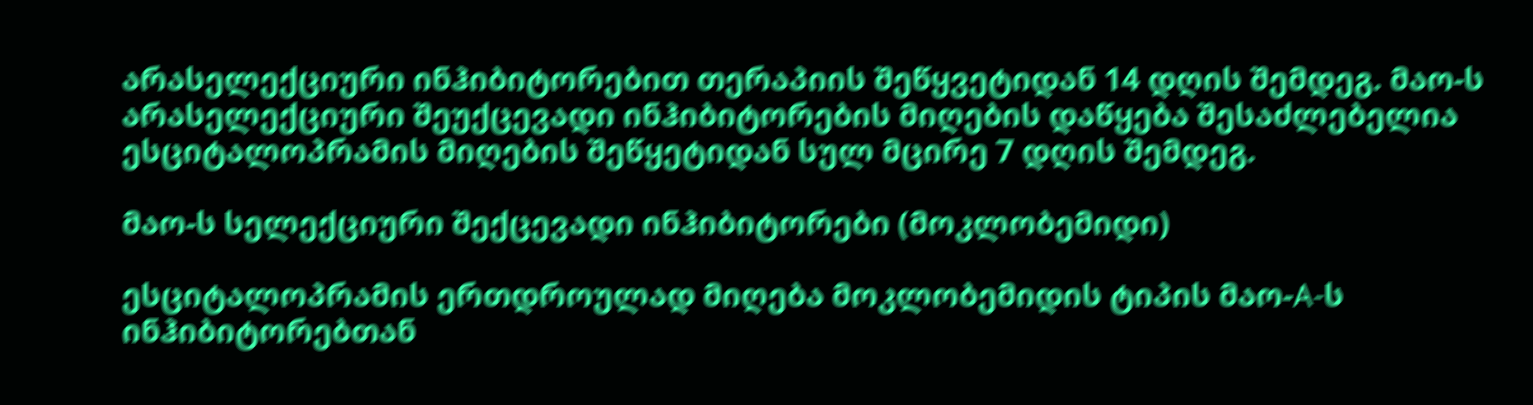არასელექციური ინჰიბიტორებით თერაპიის შეწყვეტიდან 14 დღის შემდეგ. მაო-ს არასელექციური შეუქცევადი ინჰიბიტორების მიღების დაწყება შესაძლებელია ესციტალოპრამის მიღების შეწყეტიდან სულ მცირე 7 დღის შემდეგ.

მაო-ს სელექციური შექცევადი ინჰიბიტორები (მოკლობემიდი)

ესციტალოპრამის ერთდროულად მიღება მოკლობემიდის ტიპის მაო-A-ს ინჰიბიტორებთან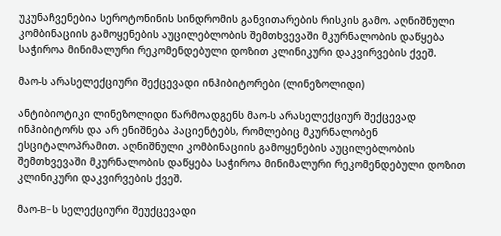უკუნაჩვენებია სეროტონინის სინდრომის განვითარების რისკის გამო. აღნიშნული კომბინაციის გამოყენების აუცილებლობის შემთხვევაში მკურნალობის დაწყება საჭიროა მინიმალური რეკომენდებული დოზით კლინიკური დაკვირვების ქვეშ.

მაო-ს არასელექციური შექცევადი ინჰიბიტორები (ლინეზოლიდი)

ანტიბიოტიკი ლინეზოლიდი წარმოადგენს მაო-ს არასელექციურ შექცევად ინჰიბიტორს და არ ენიშნება პაციენტებს, რომლებიც მკურნალობენ ესციტალოპრამით. აღნიშნული კომბინაციის გამოყენების აუცილებლობის შემთხვევაში მკურნალობის დაწყება საჭიროა მინიმალური რეკომენდებული დოზით კლინიკური დაკვირვების ქვეშ.

მაო-B-ს სელექციური შეუქცევადი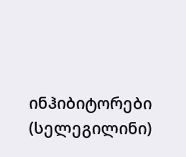ინჰიბიტორები (სელეგილინი)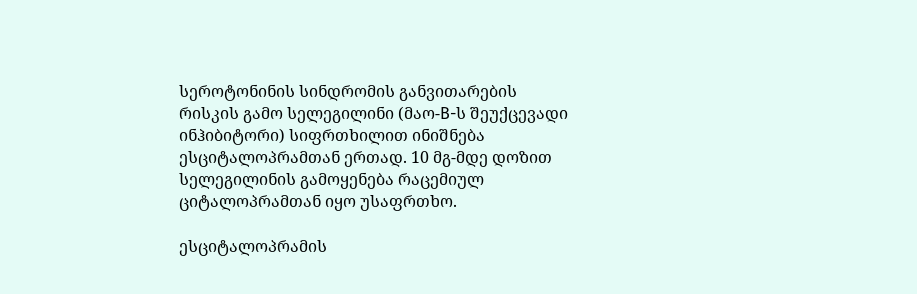სეროტონინის სინდრომის განვითარების რისკის გამო სელეგილინი (მაო-B-ს შეუქცევადი ინჰიბიტორი) სიფრთხილით ინიშნება ესციტალოპრამთან ერთად. 10 მგ-მდე დოზით სელეგილინის გამოყენება რაცემიულ ციტალოპრამთან იყო უსაფრთხო.

ესციტალოპრამის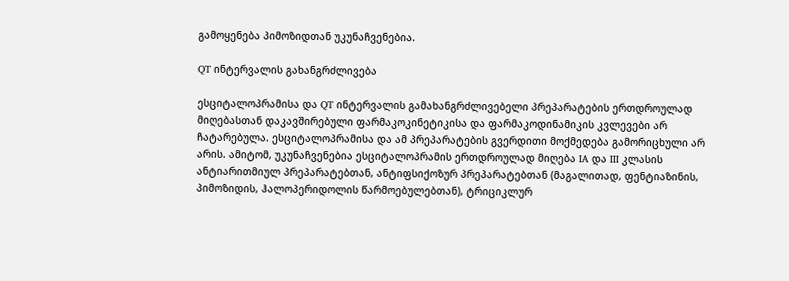გამოყენება პიმოზიდთან უკუნაჩვენებია.

QT ინტერვალის გახანგრძლივება

ესციტალოპრამისა და QT ინტერვალის გამახანგრძლივებელი პრეპარატების ერთდროულად მიღებასთან დაკავშირებული ფარმაკოკინეტიკისა და ფარმაკოდინამიკის კვლევები არ ჩატარებულა. ესციტალოპრამისა და ამ პრეპარატების გვერდითი მოქმედება გამორიცხული არ არის. ამიტომ, უკუნაჩვენებია ესციტალოპრამის ერთდროულად მიღება IA და III კლასის ანტიარითმიულ პრეპარატებთან, ანტიფსიქოზურ პრეპარატებთან (მაგალითად, ფენტიაზინის, პიმოზიდის, ჰალოპერიდოლის წარმოებულებთან), ტრიციკლურ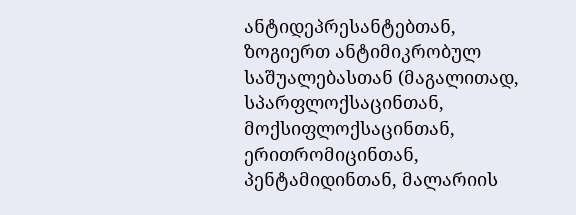ანტიდეპრესანტებთან, ზოგიერთ ანტიმიკრობულ საშუალებასთან (მაგალითად, სპარფლოქსაცინთან, მოქსიფლოქსაცინთან, ერითრომიცინთან, პენტამიდინთან, მალარიის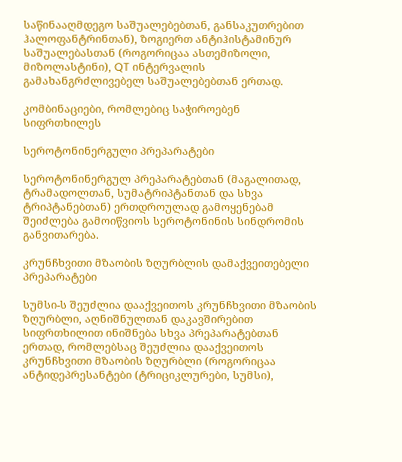საწინააღმდეგო საშუალებებთან, განსაკუთრებით ჰალოფანტრინთან), ზოგიერთ ანტიჰისტამინურ საშუალებასთან (როგორიცაა ასთემიზოლი, მიზოლასტინი), QT ინტერვალის გამახანგრძლივებელ საშუალებებთან ერთად.

კომბინაციები, რომლებიც საჭიროებენ სიფრთხილეს

სეროტონინერგული პრეპარატები

სეროტონინერგულ პრეპარატებთან (მაგალითად, ტრამადოლთან, სუმატრიპტანთან და სხვა ტრიპტანებთან) ერთდროულად გამოყენებამ შეიძლება გამოიწვიოს სეროტონინის სინდრომის განვითარება.

კრუნჩხვითი მზაობის ზღურბლის დამაქვეითებელი პრეპარატები

სუმსი-ს შეუძლია დააქვეითოს კრუნჩხვითი მზაობის ზღურბლი, აღნიშნულთან დაკავშირებით  სიფრთხილით ინიშნება სხვა პრეპარატებთან ერთად, რომლებსაც შეუძლია დააქვეითოს კრუნჩხვითი მზაობის ზღურბლი (როგორიცაა ანტიდეპრესანტები (ტრიციკლურები, სუმსი),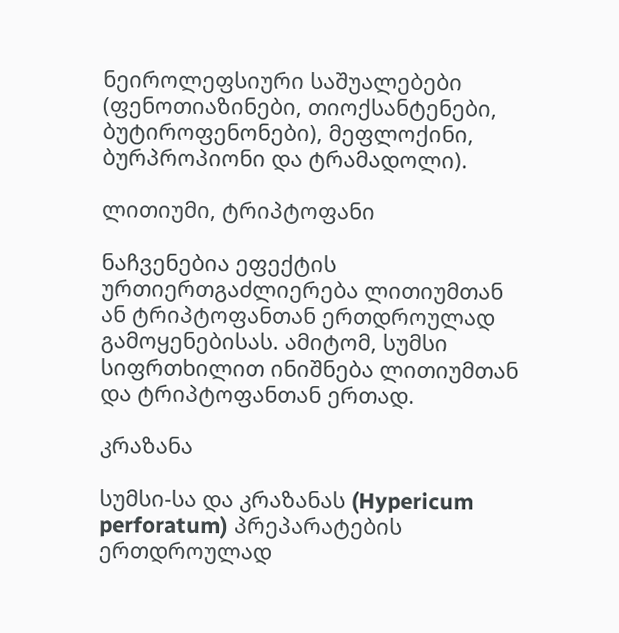ნეიროლეფსიური საშუალებები (ფენოთიაზინები, თიოქსანტენები, ბუტიროფენონები), მეფლოქინი, ბურპროპიონი და ტრამადოლი).

ლითიუმი, ტრიპტოფანი

ნაჩვენებია ეფექტის ურთიერთგაძლიერება ლითიუმთან ან ტრიპტოფანთან ერთდროულად გამოყენებისას. ამიტომ, სუმსი სიფრთხილით ინიშნება ლითიუმთან და ტრიპტოფანთან ერთად.

კრაზანა

სუმსი-სა და კრაზანას (Hypericum perforatum) პრეპარატების ერთდროულად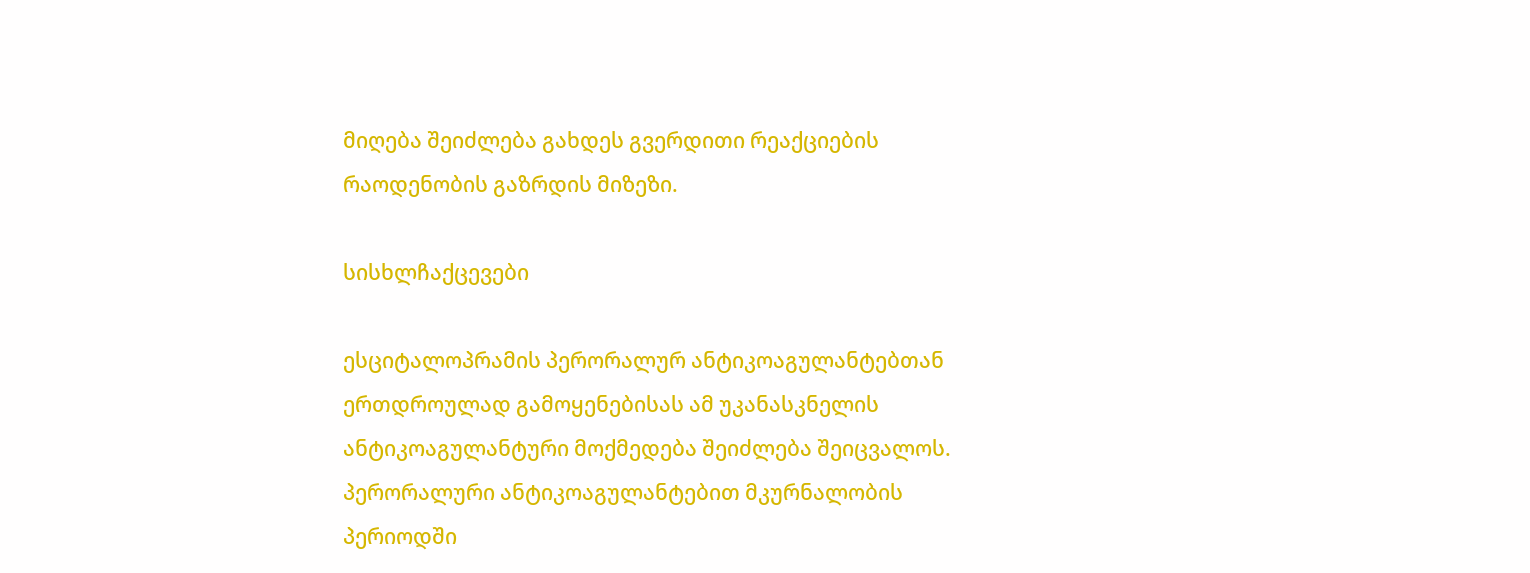მიღება შეიძლება გახდეს გვერდითი რეაქციების რაოდენობის გაზრდის მიზეზი.

სისხლჩაქცევები

ესციტალოპრამის პერორალურ ანტიკოაგულანტებთან ერთდროულად გამოყენებისას ამ უკანასკნელის ანტიკოაგულანტური მოქმედება შეიძლება შეიცვალოს. პერორალური ანტიკოაგულანტებით მკურნალობის პერიოდში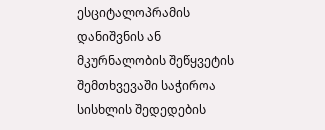ესციტალოპრამის დანიშვნის ან მკურნალობის შეწყვეტის შემთხვევაში საჭიროა სისხლის შედედების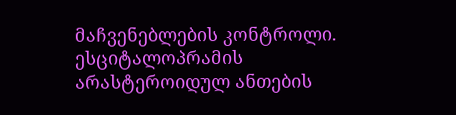მაჩვენებლების კონტროლი. ესციტალოპრამის არასტეროიდულ ანთების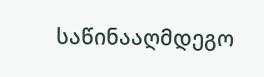საწინააღმდეგო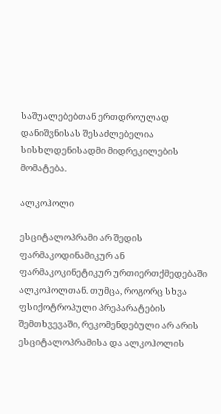საშუალებებთან ერთდროულად დანიშვნისას შესაძლებელია სისხლდენისადმი მიდრეკილების მომატება.

ალკოჰოლი

ესციტალოპრამი არ შედის ფარმაკოდინამიკურ ან ფარმაკოკინეტიკურ ურთიერთქმედებაში ალკოჰოლთან. თუმცა, როგორც სხვა ფსიქოტროპული პრეპარატების შემთხვევაში, რეკომენდებული არ არის ესციტალოპრამისა და ალკოჰოლის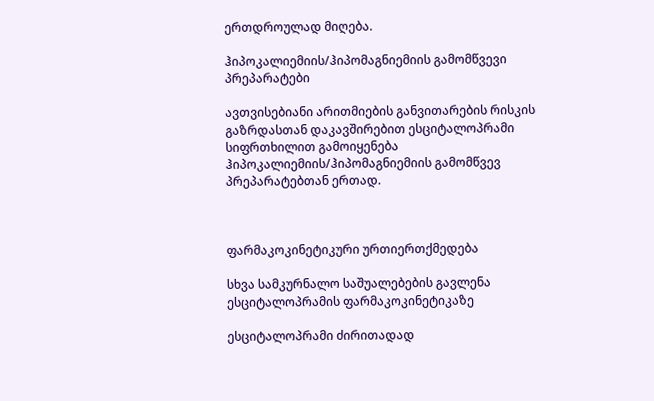ერთდროულად მიღება.

ჰიპოკალიემიის/ჰიპომაგნიემიის გამომწვევი პრეპარატები

ავთვისებიანი არითმიების განვითარების რისკის გაზრდასთან დაკავშირებით ესციტალოპრამი სიფრთხილით გამოიყენება ჰიპოკალიემიის/ჰიპომაგნიემიის გამომწვევ პრეპარატებთან ერთად.



ფარმაკოკინეტიკური ურთიერთქმედება

სხვა სამკურნალო საშუალებების გავლენა ესციტალოპრამის ფარმაკოკინეტიკაზე

ესციტალოპრამი ძირითადად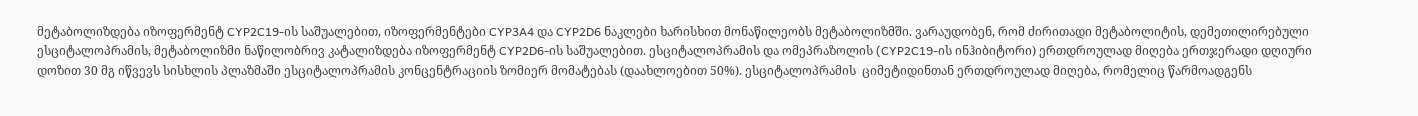მეტაბოლიზდება იზოფერმენტ CYP2C19-ის საშუალებით, იზოფერმენტები CYP3A4 და CYP2D6 ნაკლები ხარისხით მონაწილეობს მეტაბოლიზმში. ვარაუდობენ, რომ ძირითადი მეტაბოლიტის, დემეთილირებული ესციტალოპრამის, მეტაბოლიზმი ნაწილობრივ კატალიზდება იზოფერმენტ CYP2D6-ის საშუალებით. ესციტალოპრამის და ომეპრაზოლის (CYP2C19-ის ინჰიბიტორი) ერთდროულად მიღება ერთჯერადი დღიური დოზით 30 მგ იწვევს სისხლის პლაზმაში ესციტალოპრამის კონცენტრაციის ზომიერ მომატებას (დაახლოებით 50%). ესციტალოპრამის  ციმეტიდინთან ერთდროულად მიღება, რომელიც წარმოადგენს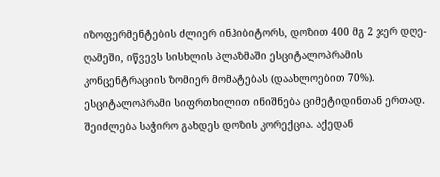იზოფერმენტების ძლიერ ინჰიბიტორს, დოზით 400 მგ 2 ჯერ დღე-ღამეში, იწვევს სისხლის პლაზმაში ესციტალოპრამის კონცენტრაციის ზომიერ მომატებას (დაახლოებით 70%). ესციტალოპრამი სიფრთხილით ინიშნება ციმეტიდინთან ერთად. შეიძლება საჭირო გახდეს დოზის კორექცია. აქედან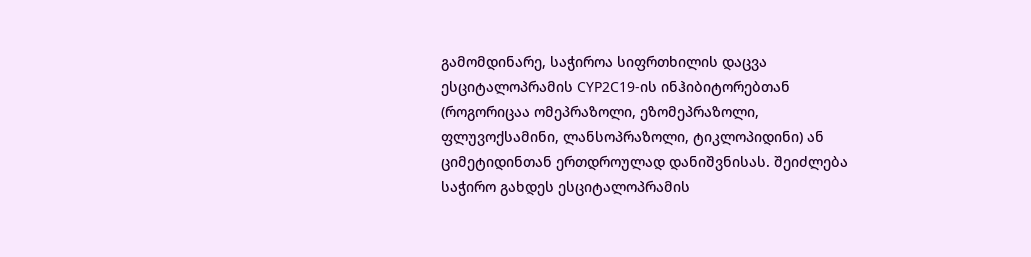გამომდინარე, საჭიროა სიფრთხილის დაცვა ესციტალოპრამის CYP2C19-ის ინჰიბიტორებთან (როგორიცაა ომეპრაზოლი, ეზომეპრაზოლი, ფლუვოქსამინი, ლანსოპრაზოლი, ტიკლოპიდინი) ან ციმეტიდინთან ერთდროულად დანიშვნისას. შეიძლება საჭირო გახდეს ესციტალოპრამის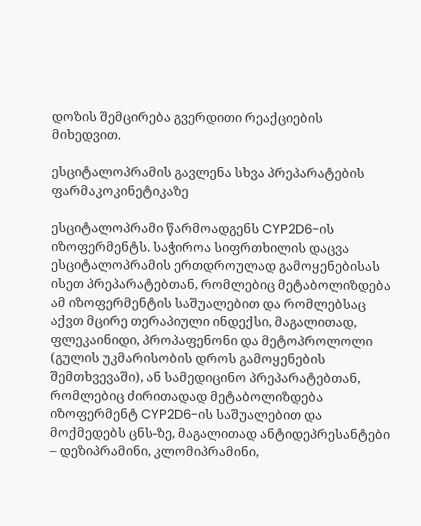დოზის შემცირება გვერდითი რეაქციების მიხედვით.

ესციტალოპრამის გავლენა სხვა პრეპარატების ფარმაკოკინეტიკაზე

ესციტალოპრამი წარმოადგენს CYP2D6-ის იზოფერმენტს. საჭიროა სიფრთხილის დაცვა ესციტალოპრამის ერთდროულად გამოყენებისას ისეთ პრეპარატებთან, რომლებიც მეტაბოლიზდება ამ იზოფერმენტის საშუალებით და რომლებსაც აქვთ მცირე თერაპიული ინდექსი, მაგალითად, ფლეკაინიდი, პროპაფენონი და მეტოპროლოლი (გულის უკმარისობის დროს გამოყენების შემთხვევაში), ან სამედიცინო პრეპარატებთან, რომლებიც ძირითადად მეტაბოლიზდება იზოფერმენტ CYP2D6-ის საშუალებით და მოქმედებს ცნს-ზე, მაგალითად ანტიდეპრესანტები – დეზიპრამინი, კლომიპრამინი,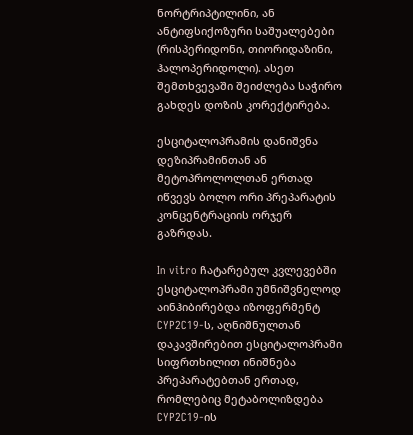ნორტრიპტილინი, ან ანტიფსიქოზური საშუალებები (რისპერიდონი, თიორიდაზინი, ჰალოპერიდოლი). ასეთ შემთხვევაში შეიძლება საჭირო გახდეს დოზის კორექტირება.

ესციტალოპრამის დანიშვნა დეზიპრამინთან ან მეტოპროლოლთან ერთად იწვევს ბოლო ორი პრეპარატის კონცენტრაციის ორჯერ გაზრდას.

In vitro ჩატარებულ კვლევებში ესციტალოპრამი უმნიშვნელოდ აინჰიბირებდა იზოფერმენტ CYP2C19-ს, აღნიშნულთან დაკავშირებით ესციტალოპრამი სიფრთხილით ინიშნება პრეპარატებთან ერთად, რომლებიც მეტაბოლიზდება CYP2C19-ის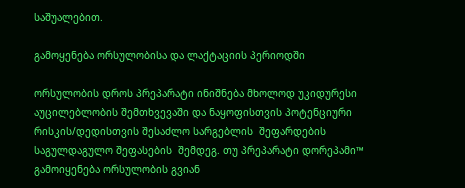საშუალებით.

გამოყენება ორსულობისა და ლაქტაციის პერიოდში

ორსულობის დროს პრეპარატი ინიშნება მხოლოდ უკიდურესი აუცილებლობის შემთხვევაში და ნაყოფისთვის პოტენციური რისკის/დედისთვის შესაძლო სარგებლის  შეფარდების საგულდაგულო შეფასების  შემდეგ. თუ პრეპარატი დორეპამი™ გამოიყენება ორსულობის გვიან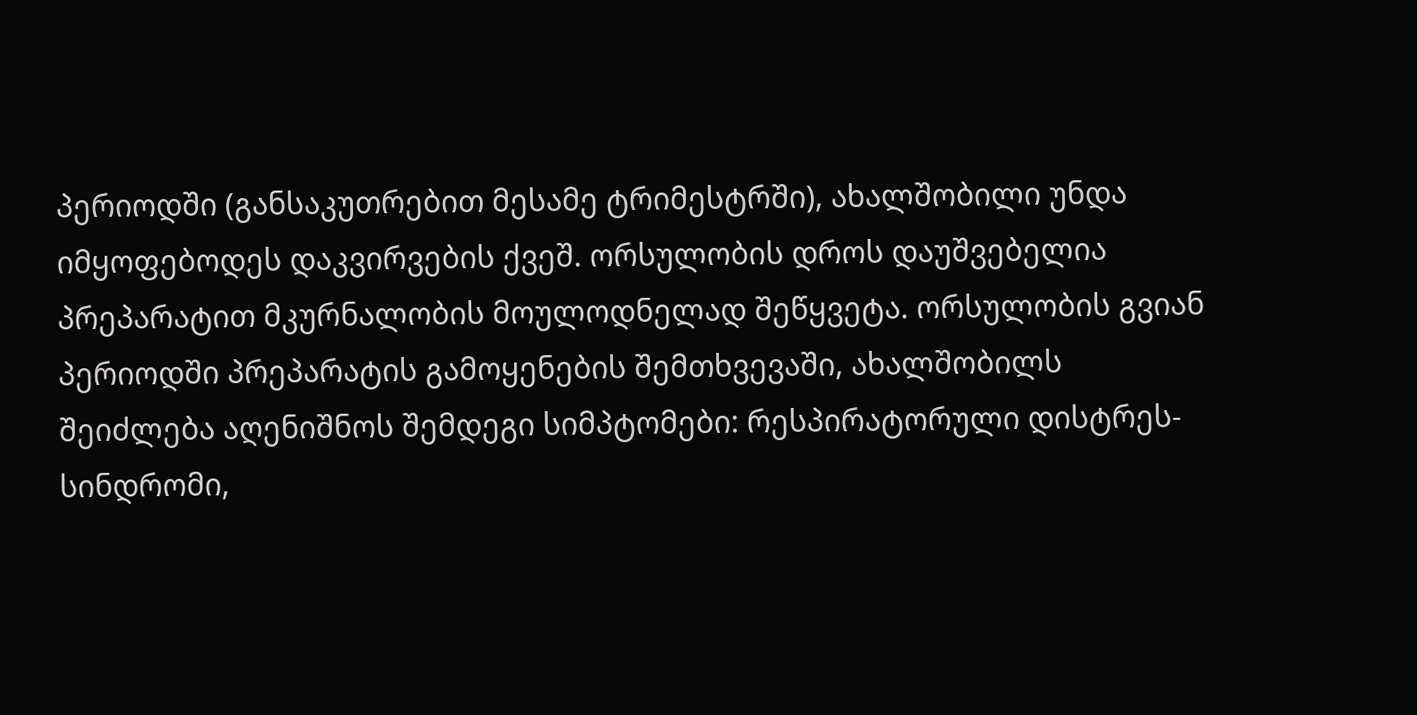პერიოდში (განსაკუთრებით მესამე ტრიმესტრში), ახალშობილი უნდა იმყოფებოდეს დაკვირვების ქვეშ. ორსულობის დროს დაუშვებელია პრეპარატით მკურნალობის მოულოდნელად შეწყვეტა. ორსულობის გვიან პერიოდში პრეპარატის გამოყენების შემთხვევაში, ახალშობილს შეიძლება აღენიშნოს შემდეგი სიმპტომები: რესპირატორული დისტრეს-სინდრომი,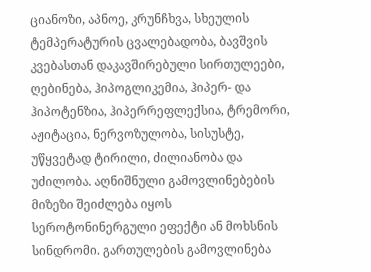ციანოზი, აპნოე, კრუნჩხვა, სხეულის ტემპერატურის ცვალებადობა, ბავშვის კვებასთან დაკავშირებული სირთულეები, ღებინება, ჰიპოგლიკემია, ჰიპერ- და ჰიპოტენზია, ჰიპერრეფლექსია, ტრემორი, აჟიტაცია, ნერვოზულობა, სისუსტე, უწყვეტად ტირილი, ძილიანობა და უძილობა. აღნიშნული გამოვლინებების მიზეზი შეიძლება იყოს სეროტონინერგული ეფექტი ან მოხსნის სინდრომი. გართულების გამოვლინება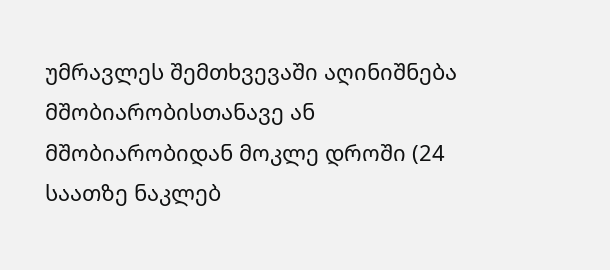უმრავლეს შემთხვევაში აღინიშნება მშობიარობისთანავე ან მშობიარობიდან მოკლე დროში (24 საათზე ნაკლებ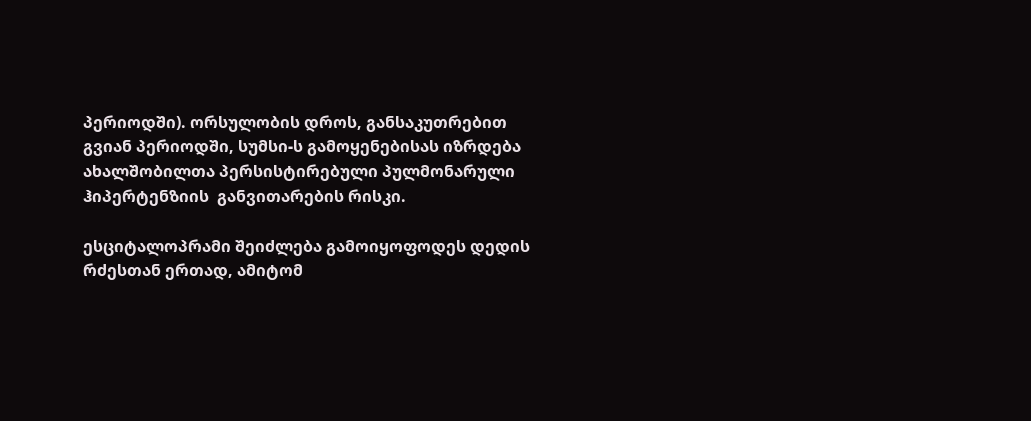პერიოდში). ორსულობის დროს, განსაკუთრებით გვიან პერიოდში, სუმსი-ს გამოყენებისას იზრდება ახალშობილთა პერსისტირებული პულმონარული ჰიპერტენზიის  განვითარების რისკი.

ესციტალოპრამი შეიძლება გამოიყოფოდეს დედის რძესთან ერთად, ამიტომ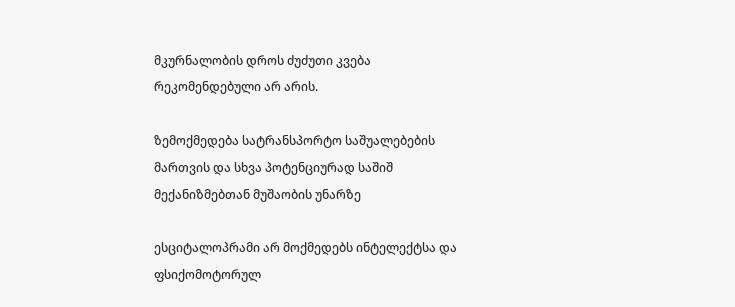მკურნალობის დროს ძუძუთი კვება რეკომენდებული არ არის.

ზემოქმედება სატრანსპორტო საშუალებების მართვის და სხვა პოტენციურად საშიშ მექანიზმებთან მუშაობის უნარზე

ესციტალოპრამი არ მოქმედებს ინტელექტსა და ფსიქომოტორულ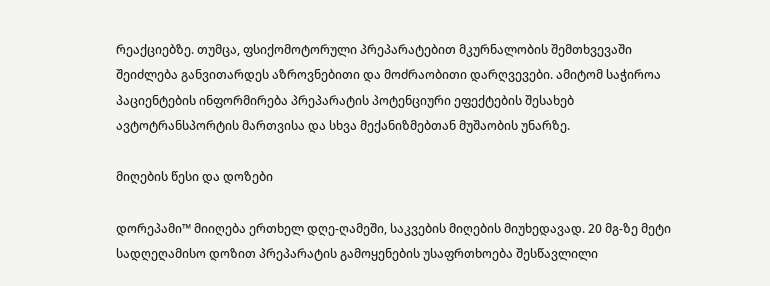რეაქციებზე. თუმცა, ფსიქომოტორული პრეპარატებით მკურნალობის შემთხვევაში შეიძლება განვითარდეს აზროვნებითი და მოძრაობითი დარღვევები. ამიტომ საჭიროა პაციენტების ინფორმირება პრეპარატის პოტენციური ეფექტების შესახებ ავტოტრანსპორტის მართვისა და სხვა მექანიზმებთან მუშაობის უნარზე.

მიღების წესი და დოზები

დორეპამი™ მიიღება ერთხელ დღე-ღამეში, საკვების მიღების მიუხედავად. 20 მგ-ზე მეტი სადღეღამისო დოზით პრეპარატის გამოყენების უსაფრთხოება შესწავლილი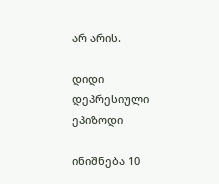არ არის.

დიდი დეპრესიული ეპიზოდი

ინიშნება 10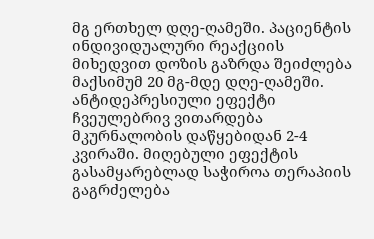მგ ერთხელ დღე-ღამეში. პაციენტის ინდივიდუალური რეაქციის მიხედვით დოზის გაზრდა შეიძლება მაქსიმუმ 20 მგ-მდე დღე-ღამეში. ანტიდეპრესიული ეფექტი ჩვეულებრივ ვითარდება მკურნალობის დაწყებიდან 2-4 კვირაში. მიღებული ეფექტის გასამყარებლად საჭიროა თერაპიის გაგრძელება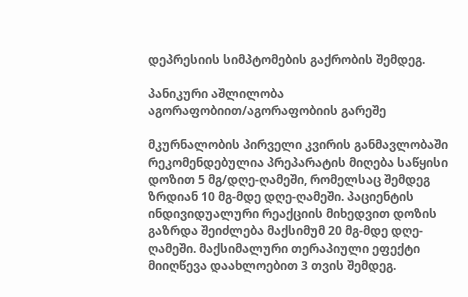დეპრესიის სიმპტომების გაქრობის შემდეგ.

პანიკური აშლილობა აგორაფობიით/აგორაფობიის გარეშე

მკურნალობის პირველი კვირის განმავლობაში რეკომენდებულია პრეპარატის მიღება საწყისი დოზით 5 მგ/დღე-ღამეში, რომელსაც შემდეგ ზრდიან 10 მგ-მდე დღე-ღამეში. პაციენტის ინდივიდუალური რეაქციის მიხედვით დოზის გაზრდა შეიძლება მაქსიმუმ 20 მგ-მდე დღე-ღამეში. მაქსიმალური თერაპიული ეფექტი მიიღწევა დაახლოებით 3 თვის შემდეგ.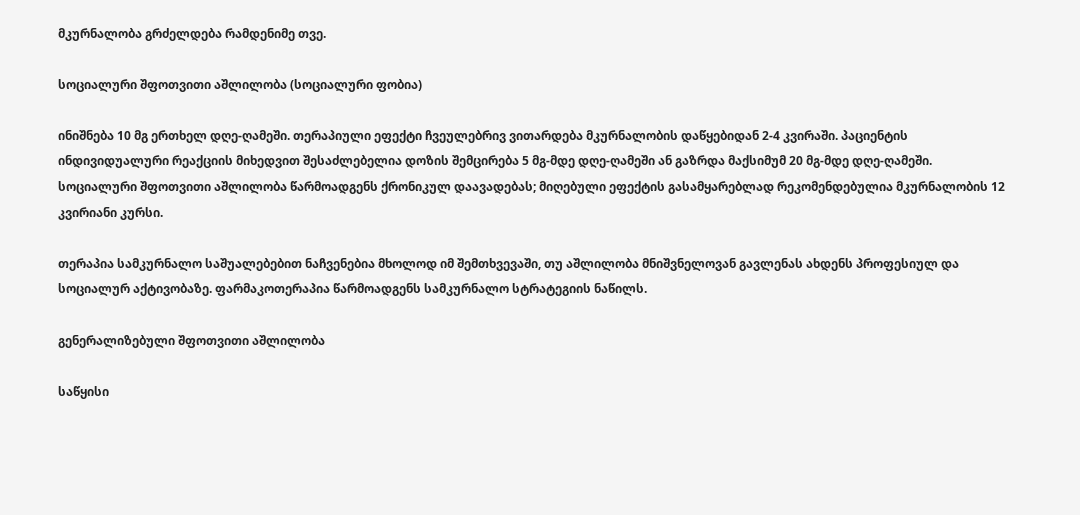მკურნალობა გრძელდება რამდენიმე თვე.

სოციალური შფოთვითი აშლილობა (სოციალური ფობია)

ინიშნება 10 მგ ერთხელ დღე-ღამეში. თერაპიული ეფექტი ჩვეულებრივ ვითარდება მკურნალობის დაწყებიდან 2-4 კვირაში. პაციენტის ინდივიდუალური რეაქციის მიხედვით შესაძლებელია დოზის შემცირება 5 მგ-მდე დღე-ღამეში ან გაზრდა მაქსიმუმ 20 მგ-მდე დღე-ღამეში. სოციალური შფოთვითი აშლილობა წარმოადგენს ქრონიკულ დაავადებას; მიღებული ეფექტის გასამყარებლად რეკომენდებულია მკურნალობის 12 კვირიანი კურსი.

თერაპია სამკურნალო საშუალებებით ნაჩვენებია მხოლოდ იმ შემთხვევაში, თუ აშლილობა მნიშვნელოვან გავლენას ახდენს პროფესიულ და სოციალურ აქტივობაზე. ფარმაკოთერაპია წარმოადგენს სამკურნალო სტრატეგიის ნაწილს.

გენერალიზებული შფოთვითი აშლილობა

საწყისი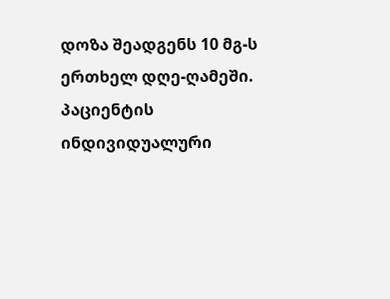დოზა შეადგენს 10 მგ-ს ერთხელ დღე-ღამეში. პაციენტის ინდივიდუალური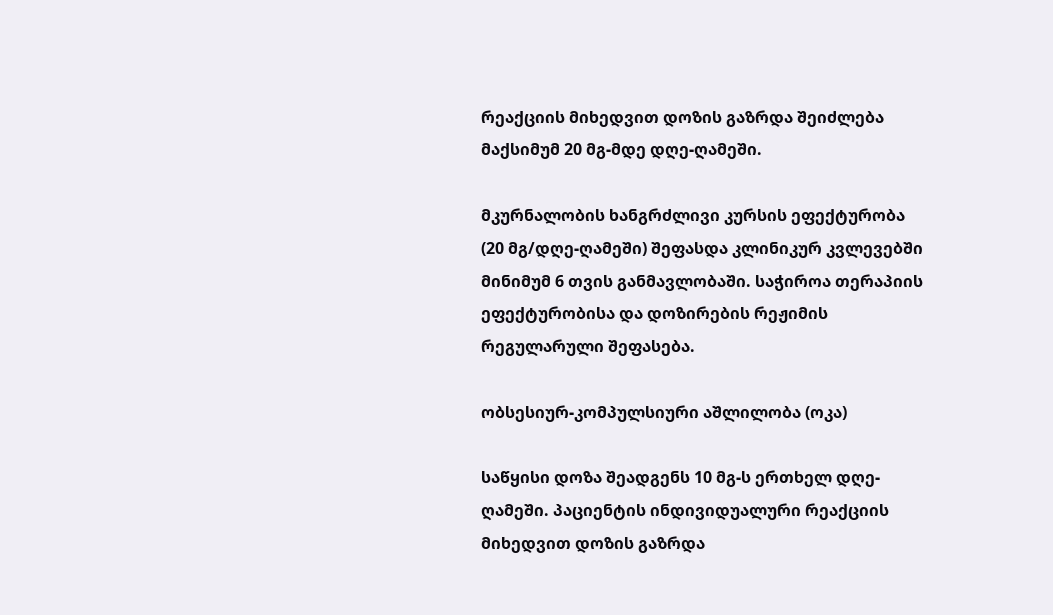რეაქციის მიხედვით დოზის გაზრდა შეიძლება მაქსიმუმ 20 მგ-მდე დღე-ღამეში.

მკურნალობის ხანგრძლივი კურსის ეფექტურობა (20 მგ/დღე-ღამეში) შეფასდა კლინიკურ კვლევებში მინიმუმ 6 თვის განმავლობაში. საჭიროა თერაპიის ეფექტურობისა და დოზირების რეჟიმის რეგულარული შეფასება.

ობსესიურ-კომპულსიური აშლილობა (ოკა)

საწყისი დოზა შეადგენს 10 მგ-ს ერთხელ დღე-ღამეში. პაციენტის ინდივიდუალური რეაქციის მიხედვით დოზის გაზრდა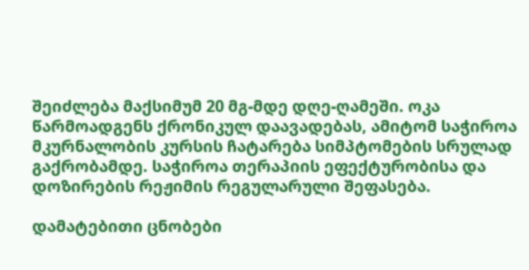შეიძლება მაქსიმუმ 20 მგ-მდე დღე-ღამეში. ოკა წარმოადგენს ქრონიკულ დაავადებას, ამიტომ საჭიროა მკურნალობის კურსის ჩატარება სიმპტომების სრულად გაქრობამდე. საჭიროა თერაპიის ეფექტურობისა და დოზირების რეჟიმის რეგულარული შეფასება.

დამატებითი ცნობები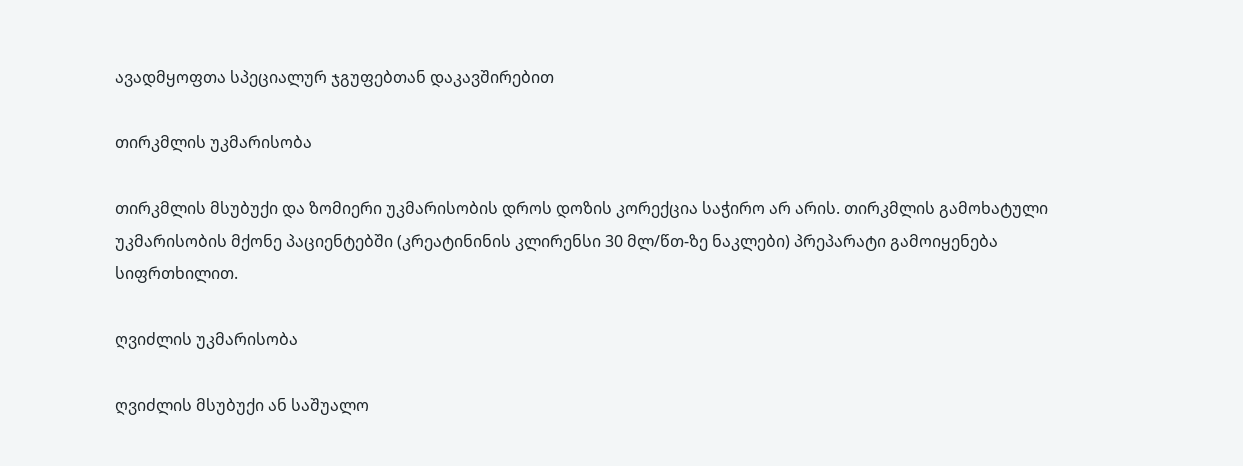ავადმყოფთა სპეციალურ ჯგუფებთან დაკავშირებით

თირკმლის უკმარისობა

თირკმლის მსუბუქი და ზომიერი უკმარისობის დროს დოზის კორექცია საჭირო არ არის. თირკმლის გამოხატული უკმარისობის მქონე პაციენტებში (კრეატინინის კლირენსი 30 მლ/წთ-ზე ნაკლები) პრეპარატი გამოიყენება სიფრთხილით.

ღვიძლის უკმარისობა

ღვიძლის მსუბუქი ან საშუალო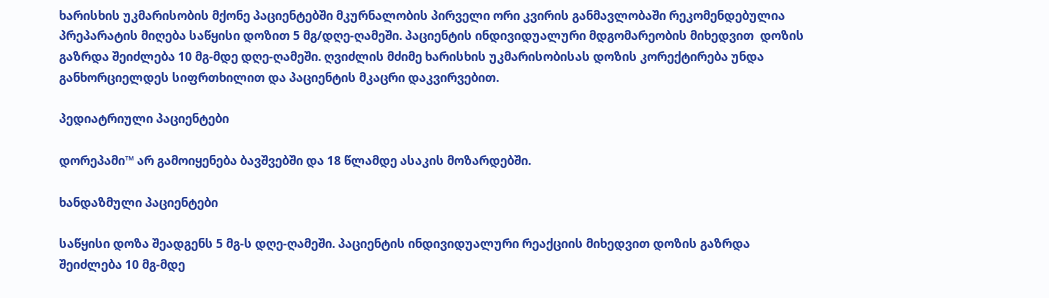ხარისხის უკმარისობის მქონე პაციენტებში მკურნალობის პირველი ორი კვირის განმავლობაში რეკომენდებულია პრეპარატის მიღება საწყისი დოზით 5 მგ/დღე-ღამეში. პაციენტის ინდივიდუალური მდგომარეობის მიხედვით  დოზის გაზრდა შეიძლება 10 მგ-მდე დღე-ღამეში. ღვიძლის მძიმე ხარისხის უკმარისობისას დოზის კორექტირება უნდა განხორციელდეს სიფრთხილით და პაციენტის მკაცრი დაკვირვებით.

პედიატრიული პაციენტები

დორეპამი™ არ გამოიყენება ბავშვებში და 18 წლამდე ასაკის მოზარდებში.

ხანდაზმული პაციენტები

საწყისი დოზა შეადგენს 5 მგ-ს დღე-ღამეში. პაციენტის ინდივიდუალური რეაქციის მიხედვით დოზის გაზრდა შეიძლება 10 მგ-მდე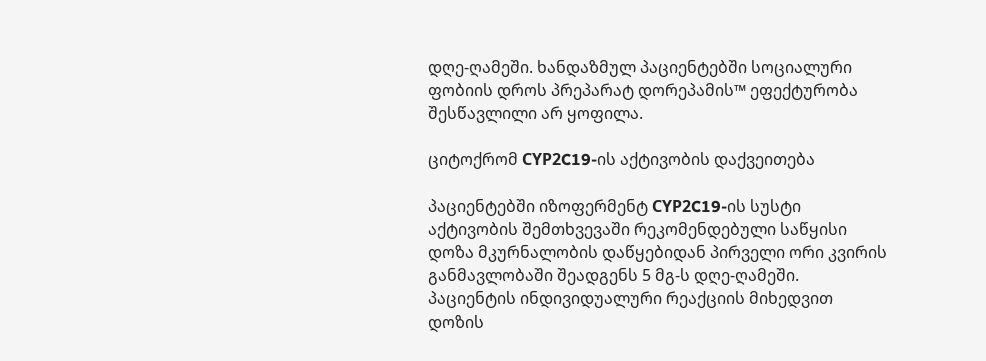დღე-ღამეში. ხანდაზმულ პაციენტებში სოციალური ფობიის დროს პრეპარატ დორეპამის™ ეფექტურობა შესწავლილი არ ყოფილა.

ციტოქრომ СYP2C19-ის აქტივობის დაქვეითება

პაციენტებში იზოფერმენტ СYP2C19-ის სუსტი აქტივობის შემთხვევაში რეკომენდებული საწყისი დოზა მკურნალობის დაწყებიდან პირველი ორი კვირის განმავლობაში შეადგენს 5 მგ-ს დღე-ღამეში. პაციენტის ინდივიდუალური რეაქციის მიხედვით დოზის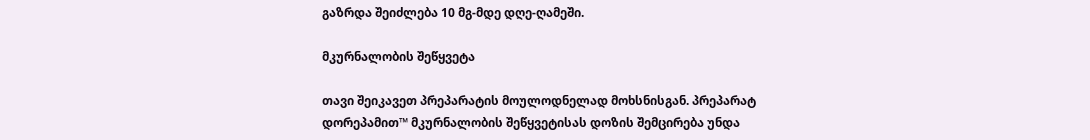გაზრდა შეიძლება 10 მგ-მდე დღე-ღამეში.

მკურნალობის შეწყვეტა

თავი შეიკავეთ პრეპარატის მოულოდნელად მოხსნისგან. პრეპარატ დორეპამით™ მკურნალობის შეწყვეტისას დოზის შემცირება უნდა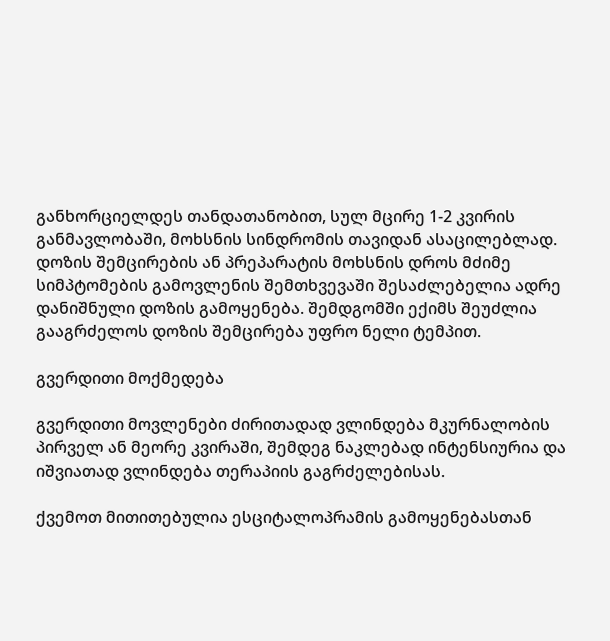განხორციელდეს თანდათანობით, სულ მცირე 1-2 კვირის განმავლობაში, მოხსნის სინდრომის თავიდან ასაცილებლად. დოზის შემცირების ან პრეპარატის მოხსნის დროს მძიმე სიმპტომების გამოვლენის შემთხვევაში შესაძლებელია ადრე დანიშნული დოზის გამოყენება. შემდგომში ექიმს შეუძლია გააგრძელოს დოზის შემცირება უფრო ნელი ტემპით.

გვერდითი მოქმედება

გვერდითი მოვლენები ძირითადად ვლინდება მკურნალობის პირველ ან მეორე კვირაში, შემდეგ ნაკლებად ინტენსიურია და იშვიათად ვლინდება თერაპიის გაგრძელებისას.

ქვემოთ მითითებულია ესციტალოპრამის გამოყენებასთან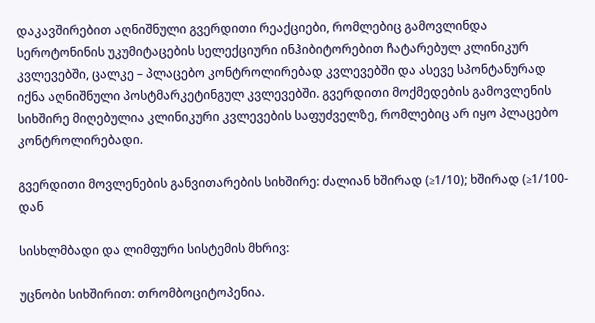დაკავშირებით აღნიშნული გვერდითი რეაქციები, რომლებიც გამოვლინდა სეროტონინის უკუმიტაცების სელექციური ინჰიბიტორებით ჩატარებულ კლინიკურ კვლევებში, ცალკე – პლაცებო კონტროლირებად კვლევებში და ასევე სპონტანურად იქნა აღნიშნული პოსტმარკეტინგულ კვლევებში. გვერდითი მოქმედების გამოვლენის სიხშირე მიღებულია კლინიკური კვლევების საფუძველზე, რომლებიც არ იყო პლაცებო კონტროლირებადი.

გვერდითი მოვლენების განვითარების სიხშირე: ძალიან ხშირად (≥1/10); ხშირად (≥1/100-დან

სისხლმბადი და ლიმფური სისტემის მხრივ:

უცნობი სიხშირით: თრომბოციტოპენია.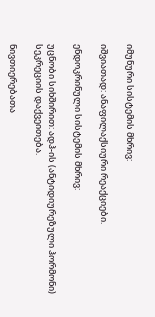იმუნური სისტემის მხრივ:

იშვიათად: ანაფილაქსიური რეაქციები.

ენდოკრინული სისტემის მხრივ:

უცნობი სიხშირით: ადჰ-ის (ანტიდიურეზული ჰორმონი) სეკრეციის დაქვეითება.

ნივთიერებათა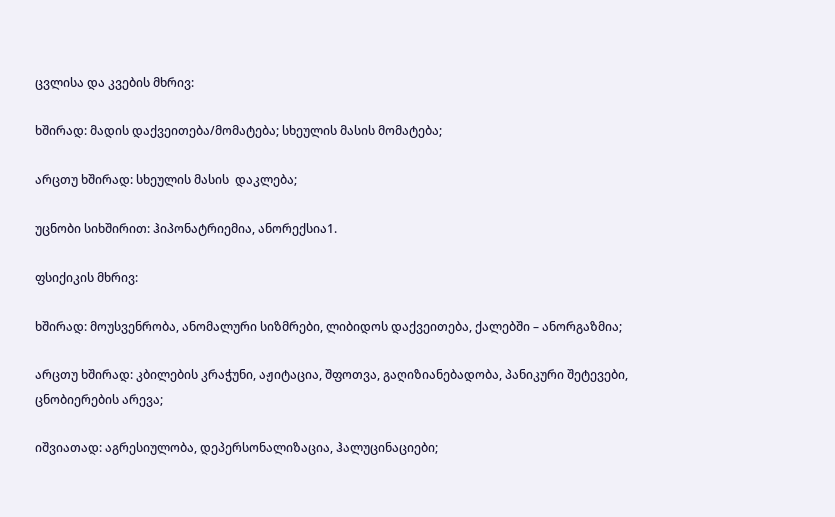ცვლისა და კვების მხრივ:

ხშირად: მადის დაქვეითება/მომატება; სხეულის მასის მომატება;

არცთუ ხშირად: სხეულის მასის  დაკლება;

უცნობი სიხშირით: ჰიპონატრიემია, ანორექსია1.

ფსიქიკის მხრივ:

ხშირად: მოუსვენრობა, ანომალური სიზმრები, ლიბიდოს დაქვეითება, ქალებში – ანორგაზმია;

არცთუ ხშირად: კბილების კრაჭუნი, აჟიტაცია, შფოთვა, გაღიზიანებადობა, პანიკური შეტევები, ცნობიერების არევა;

იშვიათად: აგრესიულობა, დეპერსონალიზაცია, ჰალუცინაციები;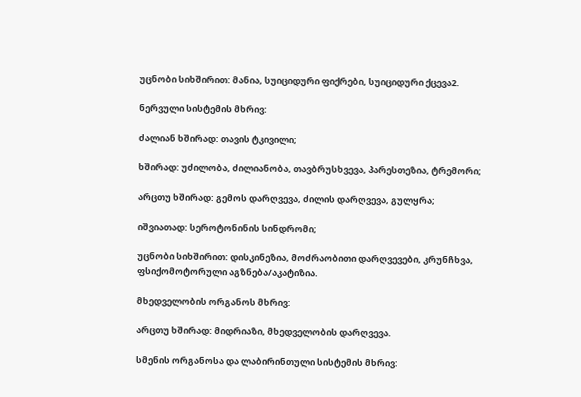უცნობი სიხშირით: მანია, სუიციდური ფიქრები, სუიციდური ქცევა2.

ნერვული სისტემის მხრივ:

ძალიან ხშირად: თავის ტკივილი;

ხშირად: უძილობა, ძილიანობა, თავბრუსხვევა, პარესთეზია, ტრემორი;

არცთუ ხშირად: გემოს დარღვევა, ძილის დარღვევა, გულყრა;

იშვიათად: სეროტონინის სინდრომი;

უცნობი სიხშირით: დისკინეზია, მოძრაობითი დარღვევები, კრუნჩხვა, ფსიქომოტორული აგზნება/აკატიზია.

მხედველობის ორგანოს მხრივ:

არცთუ ხშირად: მიდრიაზი, მხედველობის დარღვევა.

სმენის ორგანოსა და ლაბირინთული სისტემის მხრივ: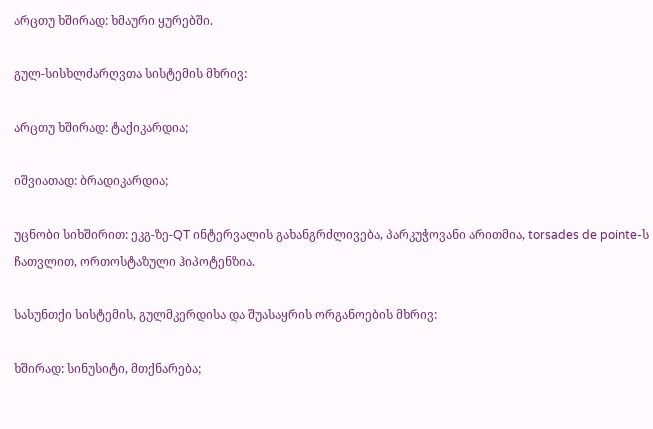არცთუ ხშირად: ხმაური ყურებში.

გულ-სისხლძარღვთა სისტემის მხრივ:

არცთუ ხშირად: ტაქიკარდია;

იშვიათად: ბრადიკარდია;

უცნობი სიხშირით: ეკგ-ზე-QT ინტერვალის გახანგრძლივება, პარკუჭოვანი არითმია, torsades de pointe-ს ჩათვლით, ორთოსტაზული ჰიპოტენზია.

სასუნთქი სისტემის, გულმკერდისა და შუასაყრის ორგანოების მხრივ:

ხშირად: სინუსიტი, მთქნარება;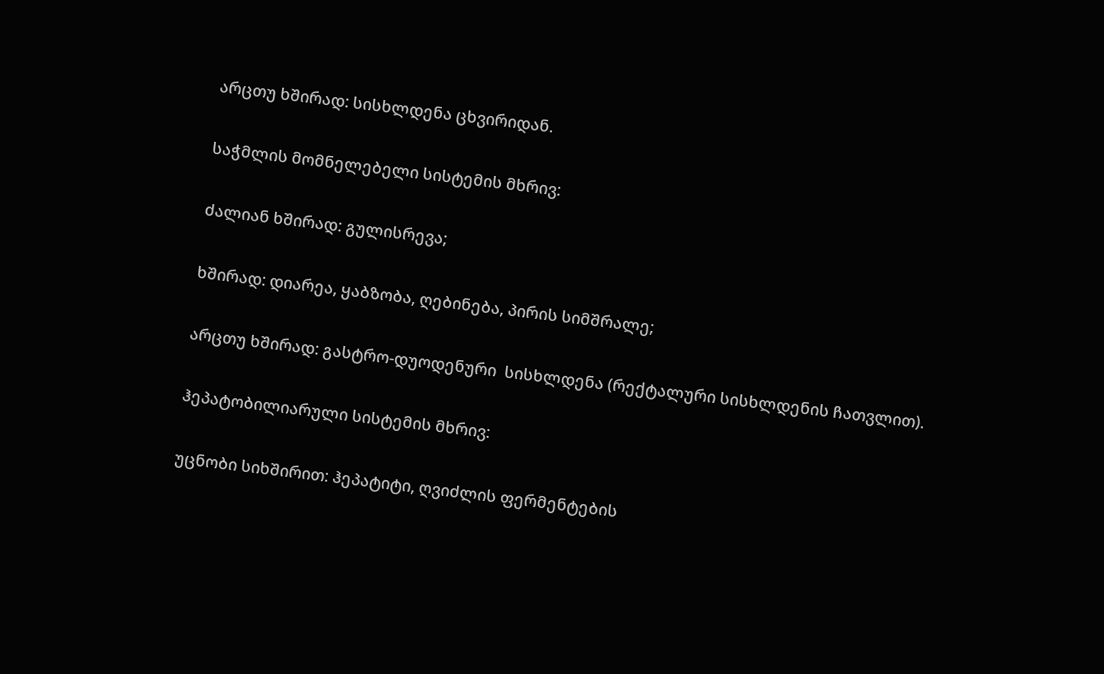არცთუ ხშირად: სისხლდენა ცხვირიდან.

საჭმლის მომნელებელი სისტემის მხრივ:

ძალიან ხშირად: გულისრევა;

ხშირად: დიარეა, ყაბზობა, ღებინება, პირის სიმშრალე;

არცთუ ხშირად: გასტრო-დუოდენური  სისხლდენა (რექტალური სისხლდენის ჩათვლით).

ჰეპატობილიარული სისტემის მხრივ:

უცნობი სიხშირით: ჰეპატიტი, ღვიძლის ფერმენტების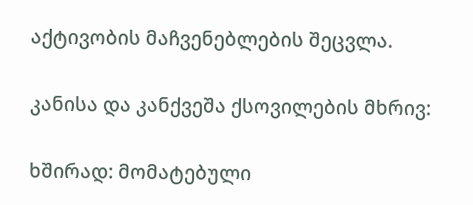აქტივობის მაჩვენებლების შეცვლა.

კანისა და კანქვეშა ქსოვილების მხრივ:

ხშირად: მომატებული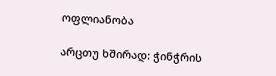ოფლიანობა

არცთუ ხშირად: ჭინჭრის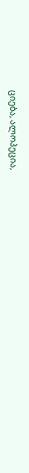ციება, ალოპეცია,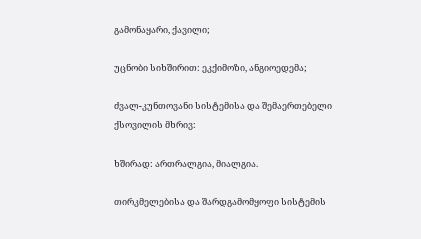გამონაყარი, ქავილი;

უცნობი სიხშირით: ეკქიმოზი, ანგიოედემა;

ძვალ-კუნთოვანი სისტემისა და შემაერთებელი ქსოვილის მხრივ:

ხშირად: ართრალგია, მიალგია.

თირკმელებისა და შარდგამომყოფი სისტემის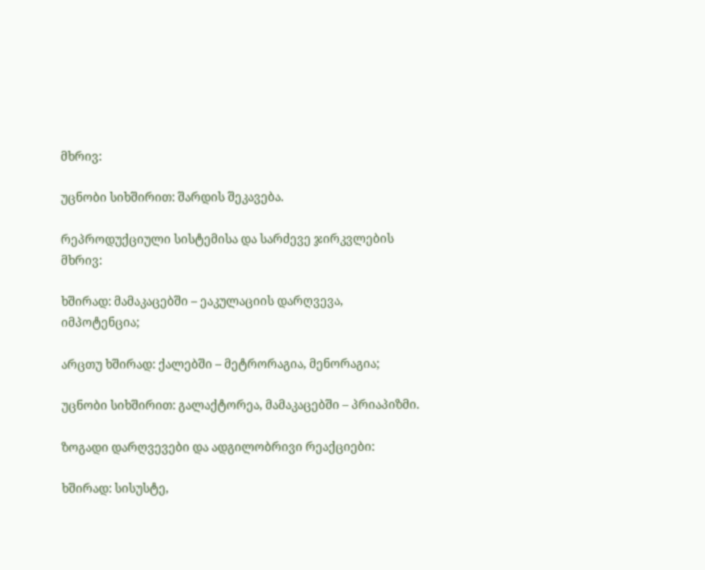მხრივ:

უცნობი სიხშირით: შარდის შეკავება.

რეპროდუქციული სისტემისა და სარძევე ჯირკვლების მხრივ:

ხშირად: მამაკაცებში – ეაკულაციის დარღვევა, იმპოტენცია;

არცთუ ხშირად: ქალებში – მეტრორაგია, მენორაგია;

უცნობი სიხშირით: გალაქტორეა, მამაკაცებში – პრიაპიზმი.

ზოგადი დარღვევები და ადგილობრივი რეაქციები:

ხშირად: სისუსტე,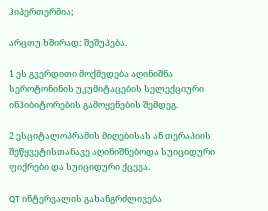ჰიპერთერმია;

არცთუ ხშირად: შეშუპება.

1 ეს გვერდითი მოქმედება აღინიშნა სეროტონინის უკუმიტაცების სელექციური ინჰიბიტორების გამოყენების შემდეგ.

2 ესციტალოპრამის მიღებისას ან თერაპიის შეწყვეტისთანავე აღინიშნებოდა სუიციდური ფიქრები და სუიციდური ქცევა.

QT ინტერვალის გახანგრძლივება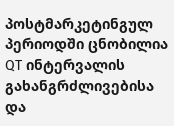პოსტმარკეტინგულ პერიოდში ცნობილია QT ინტერვალის გახანგრძლივებისა და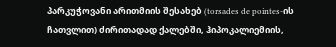პარკუჭოვანი არითმიის შესახებ (torsades de pointes-ის ჩათვლით) ძირითადად ქალებში, ჰიპოკალიემიის,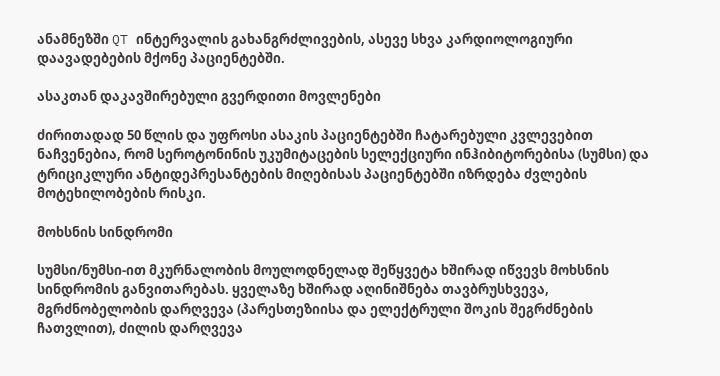ანამნეზში QT ინტერვალის გახანგრძლივების, ასევე სხვა კარდიოლოგიური დაავადებების მქონე პაციენტებში.

ასაკთან დაკავშირებული გვერდითი მოვლენები

ძირითადად 50 წლის და უფროსი ასაკის პაციენტებში ჩატარებული კვლევებით ნაჩვენებია, რომ სეროტონინის უკუმიტაცების სელექციური ინჰიბიტორებისა (სუმსი) და ტრიციკლური ანტიდეპრესანტების მიღებისას პაციენტებში იზრდება ძვლების მოტეხილობების რისკი.

მოხსნის სინდრომი

სუმსი/ნუმსი-ით მკურნალობის მოულოდნელად შეწყვეტა ხშირად იწვევს მოხსნის სინდრომის განვითარებას. ყველაზე ხშირად აღინიშნება თავბრუსხვევა, მგრძნობელობის დარღვევა (პარესთეზიისა და ელექტრული შოკის შეგრძნების ჩათვლით), ძილის დარღვევა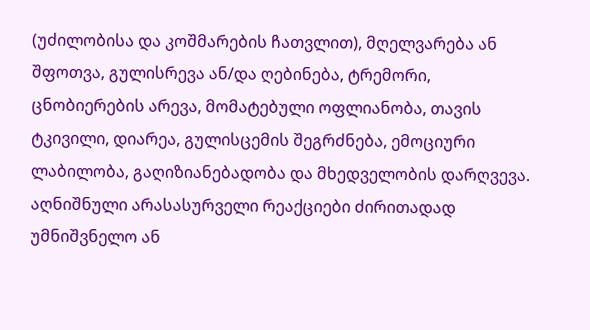(უძილობისა და კოშმარების ჩათვლით), მღელვარება ან შფოთვა, გულისრევა ან/და ღებინება, ტრემორი, ცნობიერების არევა, მომატებული ოფლიანობა, თავის ტკივილი, დიარეა, გულისცემის შეგრძნება, ემოციური ლაბილობა, გაღიზიანებადობა და მხედველობის დარღვევა. აღნიშნული არასასურველი რეაქციები ძირითადად უმნიშვნელო ან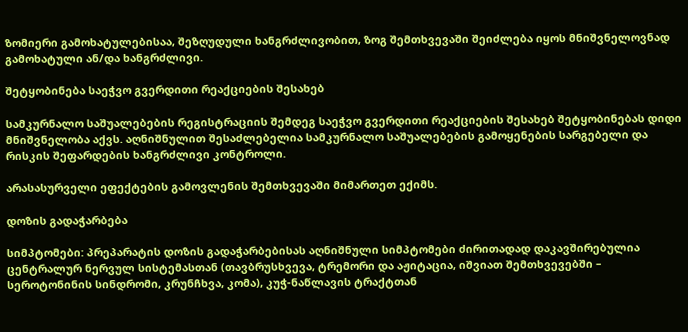ზომიერი გამოხატულებისაა, შეზღუდული ხანგრძლივობით, ზოგ შემთხვევაში შეიძლება იყოს მნიშვნელოვნად გამოხატული ან/და ხანგრძლივი.

შეტყობინება საეჭვო გვერდითი რეაქციების შესახებ

სამკურნალო საშუალებების რეგისტრაციის შემდეგ საეჭვო გვერდითი რეაქციების შესახებ შეტყობინებას დიდი მნიშვნელობა აქვს. აღნიშნულით შესაძლებელია სამკურნალო საშუალებების გამოყენების სარგებელი და რისკის შეფარდების ხანგრძლივი კონტროლი.

არასასურველი ეფექტების გამოვლენის შემთხვევაში მიმართეთ ექიმს.

დოზის გადაჭარბება

სიმპტომები: პრეპარატის დოზის გადაჭარბებისას აღნიშნული სიმპტომები ძირითადად დაკავშირებულია ცენტრალურ ნერვულ სისტემასთან (თავბრუსხვევა, ტრემორი და აჟიტაცია, იშვიათ შემთხვევებში – სეროტონინის სინდრომი, კრუნჩხვა, კომა), კუჭ-ნაწლავის ტრაქტთან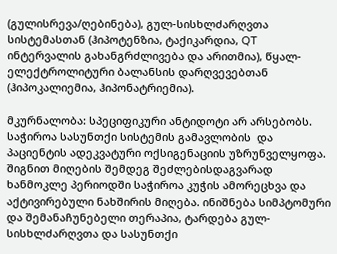(გულისრევა/ღებინება), გულ-სისხლძარღვთა სისტემასთან (ჰიპოტენზია, ტაქიკარდია, QT ინტერვალის გახანგრძლივება და არითმია), წყალ-ელექტროლიტური ბალანსის დარღვევებთან (ჰიპოკალიემია, ჰიპონატრიემია).

მკურნალობა: სპეციფიკური ანტიდოტი არ არსებობს. საჭიროა სასუნთქი სისტემის გამავლობის  და პაციენტის ადეკვატური ოქსიგენაციის უზრუნველყოფა. შიგნით მიღების შემდეგ შეძლებისდაგვარად ხანმოკლე პერიოდში საჭიროა კუჭის ამორეცხვა და აქტივირებული ნახშირის მიღება. ინიშნება სიმპტომური და შემანაჩუნებელი თერაპია, ტარდება გულ-სისხლძარღვთა და სასუნთქი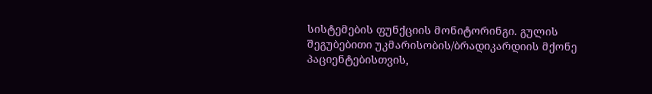სისტემების ფუნქციის მონიტორინგი. გულის შეგუბებითი უკმარისობის/ბრადიკარდიის მქონე პაციენტებისთვის,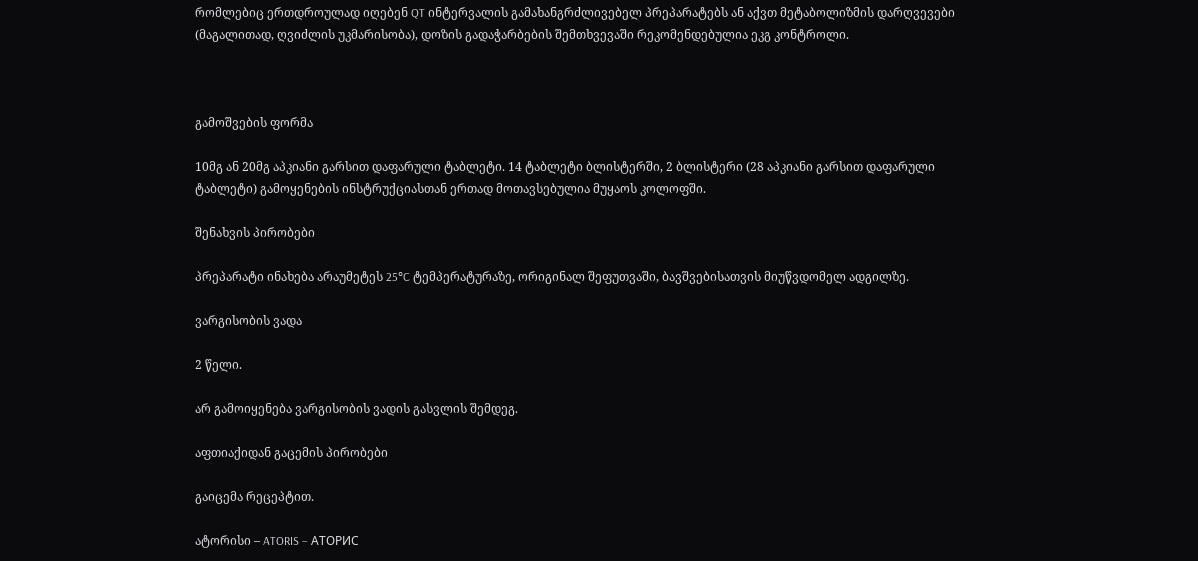რომლებიც ერთდროულად იღებენ QT ინტერვალის გამახანგრძლივებელ პრეპარატებს ან აქვთ მეტაბოლიზმის დარღვევები (მაგალითად, ღვიძლის უკმარისობა), დოზის გადაჭარბების შემთხვევაში რეკომენდებულია ეკგ კონტროლი.



გამოშვების ფორმა

10მგ ან 20მგ აპკიანი გარსით დაფარული ტაბლეტი. 14 ტაბლეტი ბლისტერში, 2 ბლისტერი (28 აპკიანი გარსით დაფარული ტაბლეტი) გამოყენების ინსტრუქციასთან ერთად მოთავსებულია მუყაოს კოლოფში.

შენახვის პირობები

პრეპარატი ინახება არაუმეტეს 25°C ტემპერატურაზე, ორიგინალ შეფუთვაში, ბავშვებისათვის მიუწვდომელ ადგილზე.

ვარგისობის ვადა

2 წელი.

არ გამოიყენება ვარგისობის ვადის გასვლის შემდეგ.

აფთიაქიდან გაცემის პირობები

გაიცემა რეცეპტით.

ატორისი – ATORIS – АТОРИС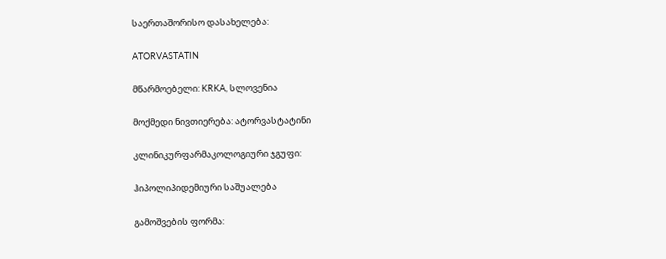საერთაშორისო დასახელება:

ATORVASTATIN

მწარმოებელი: KRKA, სლოვენია

მოქმედი ნივთიერება: ატორვასტატინი

კლინიკურფარმაკოლოგიური ჯგუფი:

ჰიპოლიპიდემიური საშუალება

გამოშვების ფორმა: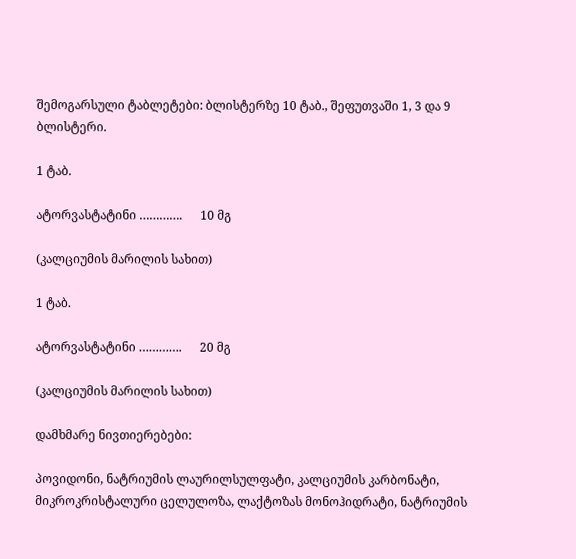შემოგარსული ტაბლეტები: ბლისტერზე 10 ტაბ., შეფუთვაში 1, 3 და 9 ბლისტერი.

1 ტაბ.

ატორვასტატინი ………….      10 მგ

(კალციუმის მარილის სახით)

1 ტაბ.

ატორვასტატინი ………….      20 მგ

(კალციუმის მარილის სახით)

დამხმარე ნივთიერებები:

პოვიდონი, ნატრიუმის ლაურილსულფატი, კალციუმის კარბონატი, მიკროკრისტალური ცელულოზა, ლაქტოზას მონოჰიდრატი, ნატრიუმის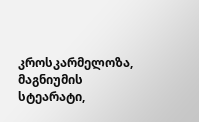კროსკარმელოზა, მაგნიუმის სტეარატი,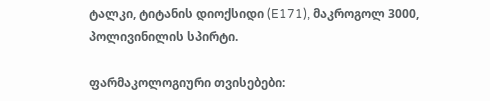ტალკი, ტიტანის დიოქსიდი (E171), მაკროგოლ 3000, პოლივინილის სპირტი.

ფარმაკოლოგიური თვისებები: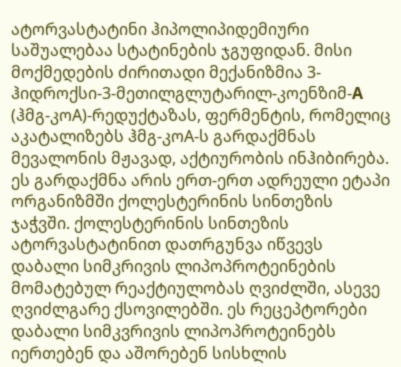ატორვასტატინი ჰიპოლიპიდემიური საშუალებაა სტატინების ჯგუფიდან. მისი მოქმედების ძირითადი მექანიზმია 3-ჰიდროქსი-3-მეთილგლუტარილ-კოენზიმ-A (ჰმგ-კოA)-რედუქტაზას, ფერმენტის, რომელიც აკატალიზებს ჰმგ-კოA-ს გარდაქმნას მევალონის მჟავად, აქტიურობის ინჰიბირება. ეს გარდაქმნა არის ერთ-ერთ ადრეული ეტაპი ორგანიზმში ქოლესტერინის სინთეზის ჯაჭვში. ქოლესტერინის სინთეზის ატორვასტატინით დათრგუნვა იწვევს დაბალი სიმკრივის ლიპოპროტეინების მომატებულ რეაქტიულობას ღვიძლში, ასევე ღვიძლგარე ქსოვილებში. ეს რეცეპტორები დაბალი სიმკვრივის ლიპოპროტეინებს იერთებენ და აშორებენ სისხლის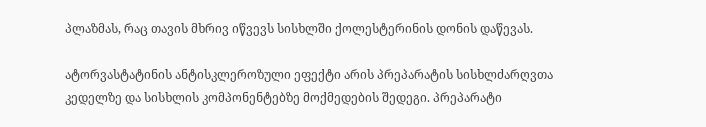პლაზმას, რაც თავის მხრივ იწვევს სისხლში ქოლესტერინის დონის დაწევას.

ატორვასტატინის ანტისკლეროზული ეფექტი არის პრეპარატის სისხლძარღვთა კედელზე და სისხლის კომპონენტებზე მოქმედების შედეგი. პრეპარატი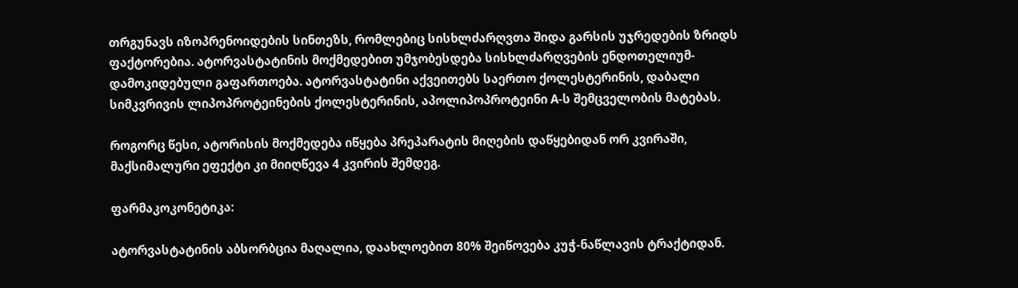თრგუნავს იზოპრენოიდების სინთეზს, რომლებიც სისხლძარღვთა შიდა გარსის უჯრედების ზრიდს ფაქტორებია. ატორვასტატინის მოქმედებით უმჯობესდება სისხლძარღვების ენდოთელიუმ-დამოკიდებული გაფართოება. ატორვასტატინი აქვეითებს საერთო ქოლესტერინის, დაბალი სიმკვრივის ლიპოპროტეინების ქოლესტერინის, აპოლიპოპროტეინი A-ს შემცველობის მატებას.

როგორც წესი, ატორისის მოქმედება იწყება პრეპარატის მიღების დაწყებიდან ორ კვირაში, მაქსიმალური ეფექტი კი მიიღწევა 4 კვირის შემდეგ.

ფარმაკოკონეტიკა:

ატორვასტატინის აბსორბცია მაღალია, დაახლოებით 80% შეიწოვება კუჭ-ნაწლავის ტრაქტიდან.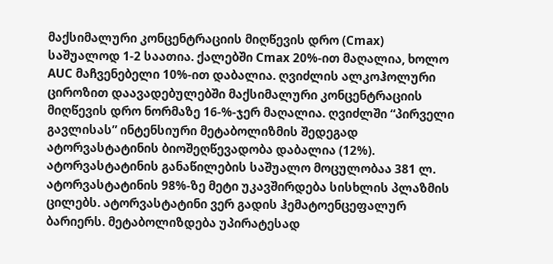მაქსიმალური კონცენტრაციის მიღწევის დრო (Cmax) საშუალოდ 1-2 საათია. ქალებში Cmax 20%-ით მაღალია, ხოლო AUC მაჩვენებელი 10%-ით დაბალია. ღვიძლის ალკოჰოლური ციროზით დაავადებულებში მაქსიმალური კონცენტრაციის მიღწევის დრო ნორმაზე 16-%-ჯერ მაღალია. ღვიძლში “პირველი გავლისას” ინტენსიური მეტაბოლიზმის შედეგად ატორვასტატინის ბიოშეღწევადობა დაბალია (12%). ატორვასტატინის განაწილების საშუალო მოცულობაა 381 ლ. ატორვასტატინის 98%-ზე მეტი უკავშირდება სისხლის პლაზმის ცილებს. ატორვასტატინი ვერ გადის ჰემატოენცეფალურ ბარიერს. მეტაბოლიზდება უპირატესად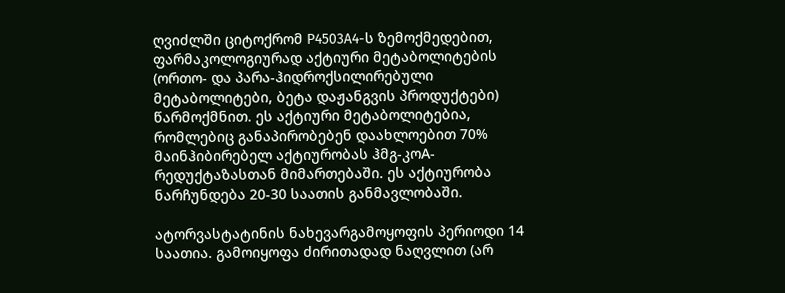ღვიძლში ციტოქრომ P4503A4-ს ზემოქმედებით, ფარმაკოლოგიურად აქტიური მეტაბოლიტების (ორთო- და პარა-ჰიდროქსილირებული მეტაბოლიტები, ბეტა დაჟანგვის პროდუქტები) წარმოქმნით. ეს აქტიური მეტაბოლიტებია, რომლებიც განაპირობებენ დაახლოებით 70% მაინჰიბირებელ აქტიურობას ჰმგ-კოA-რედუქტაზასთან მიმართებაში. ეს აქტიურობა ნარჩუნდება 20-30 საათის განმავლობაში.

ატორვასტატინის ნახევარგამოყოფის პერიოდი 14 საათია. გამოიყოფა ძირითადად ნაღვლით (არ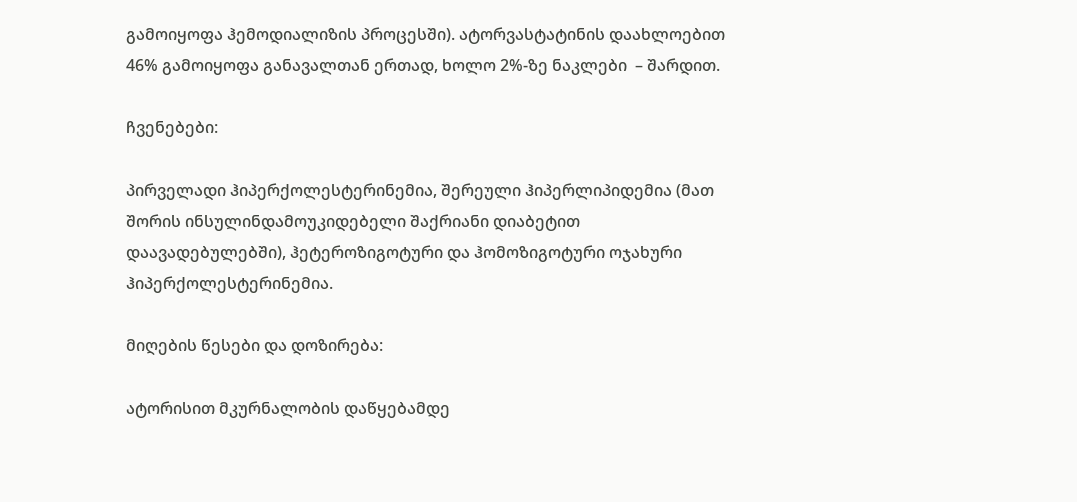გამოიყოფა ჰემოდიალიზის პროცესში). ატორვასტატინის დაახლოებით 46% გამოიყოფა განავალთან ერთად, ხოლო 2%-ზე ნაკლები  – შარდით.

ჩვენებები:

პირველადი ჰიპერქოლესტერინემია, შერეული ჰიპერლიპიდემია (მათ შორის ინსულინდამოუკიდებელი შაქრიანი დიაბეტით დაავადებულებში), ჰეტეროზიგოტური და ჰომოზიგოტური ოჯახური ჰიპერქოლესტერინემია.

მიღების წესები და დოზირება:

ატორისით მკურნალობის დაწყებამდე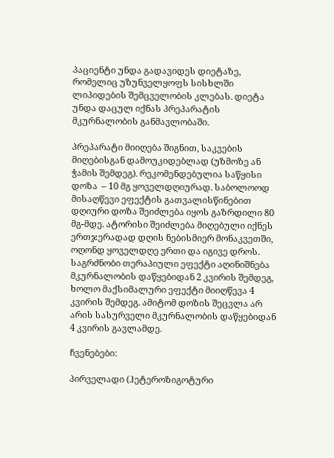პაციენტი უნდა გადავიდეს დიეტაზე, რომელიც უზუნველყოფს სისხლში ლიპიდების შემცველობის კლებას. დიეტა უნდა დაცულ იქნას პრეპარატის მკურნალობის განმავლობაში.

პრეპარატი მიიღება შიგნით, საკვების მიღებისგან დამოუკიდებლად (უზმოზე ან ჭამის შემდეგ). რეკომენდებულია საწყისი დოზა  – 10 მგ ყოველდღიურად. საბოლოოდ მისაღწევი ეფექტის გათვალისწინებით დღიური დოზა შეიძლება იყოს გაზრდილი 80 მგ-მდე. ატორისი შეიძლება მიღებული იქნეს ერთჯერადად დღის ნებისმიერ მონაკვეთში, ოღონდ ყოველდღე ერთი და იგივე დროს. საგრძნობი თერაპიული ეფექტი აღინიშნება მკურნალობის დაწყებიდან 2 კვირის შემდეგ, ხოლო მაქსიმალური ეფექტი მიიღწევა 4 კვირის შემდეგ. ამიტომ დოზის შეცვლა არ არის სასურველი მკურნალობის დაწყებიდან 4 კვირის გავლამდე.

ჩვენებები:

პირველადი (ჰეტეროზიგოტური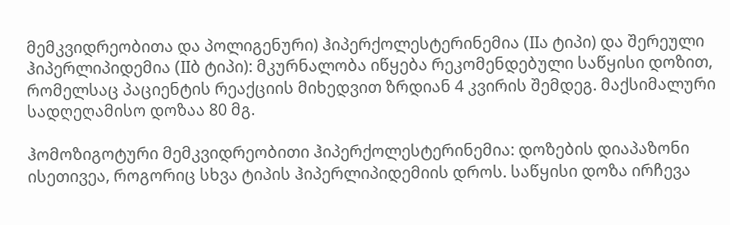მემკვიდრეობითა და პოლიგენური) ჰიპერქოლესტერინემია (IIა ტიპი) და შერეული ჰიპერლიპიდემია (IIბ ტიპი): მკურნალობა იწყება რეკომენდებული საწყისი დოზით, რომელსაც პაციენტის რეაქციის მიხედვით ზრდიან 4 კვირის შემდეგ. მაქსიმალური სადღეღამისო დოზაა 80 მგ.

ჰომოზიგოტური მემკვიდრეობითი ჰიპერქოლესტერინემია: დოზების დიაპაზონი ისეთივეა, როგორიც სხვა ტიპის ჰიპერლიპიდემიის დროს. საწყისი დოზა ირჩევა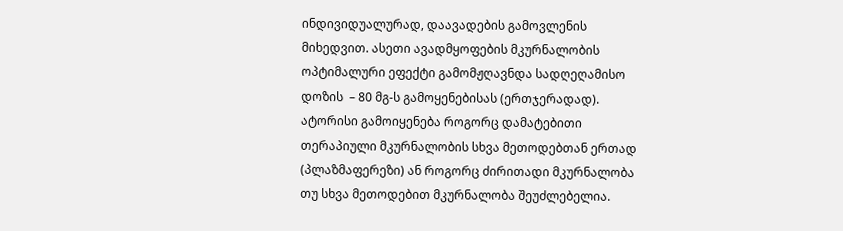ინდივიდუალურად, დაავადების გამოვლენის მიხედვით. ასეთი ავადმყოფების მკურნალობის ოპტიმალური ეფექტი გამომჟღავნდა სადღეღამისო დოზის  – 80 მგ-ს გამოყენებისას (ერთჯერადად). ატორისი გამოიყენება როგორც დამატებითი თერაპიული მკურნალობის სხვა მეთოდებთან ერთად (პლაზმაფერეზი) ან როგორც ძირითადი მკურნალობა თუ სხვა მეთოდებით მკურნალობა შეუძლებელია.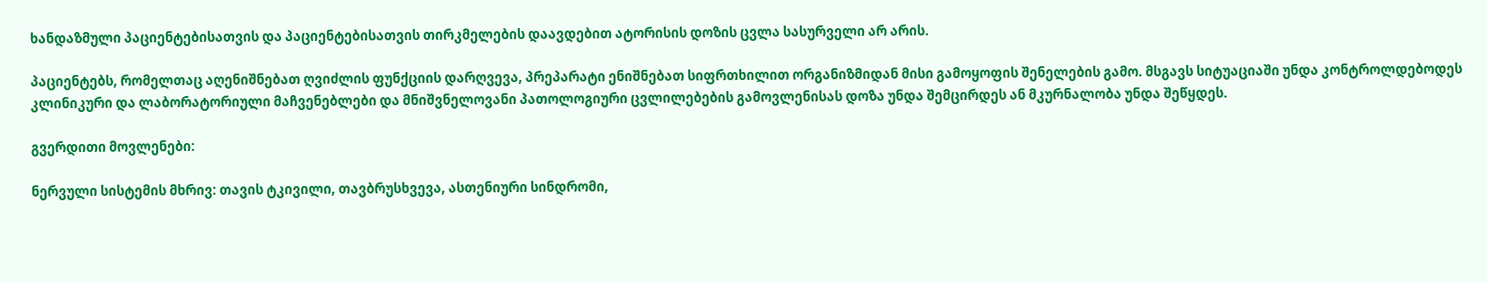ხანდაზმული პაციენტებისათვის და პაციენტებისათვის თირკმელების დაავდებით ატორისის დოზის ცვლა სასურველი არ არის.

პაციენტებს, რომელთაც აღენიშნებათ ღვიძლის ფუნქციის დარღვევა, პრეპარატი ენიშნებათ სიფრთხილით ორგანიზმიდან მისი გამოყოფის შენელების გამო. მსგავს სიტუაციაში უნდა კონტროლდებოდეს კლინიკური და ლაბორატორიული მაჩვენებლები და მნიშვნელოვანი პათოლოგიური ცვლილებების გამოვლენისას დოზა უნდა შემცირდეს ან მკურნალობა უნდა შეწყდეს.

გვერდითი მოვლენები:

ნერვული სისტემის მხრივ: თავის ტკივილი, თავბრუსხვევა, ასთენიური სინდრომი,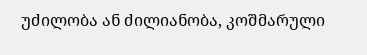უძილობა ან ძილიანობა, კოშმარული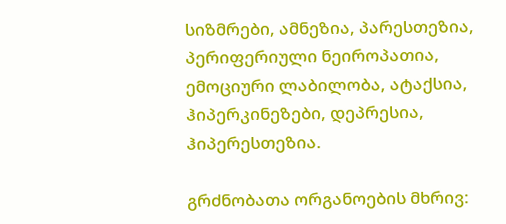სიზმრები, ამნეზია, პარესთეზია, პერიფერიული ნეიროპათია, ემოციური ლაბილობა, ატაქსია, ჰიპერკინეზები, დეპრესია, ჰიპერესთეზია.

გრძნობათა ორგანოების მხრივ: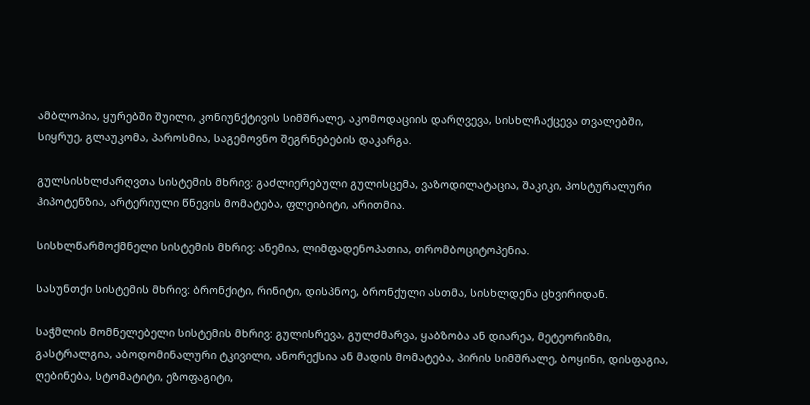ამბლოპია, ყურებში შუილი, კონიუნქტივის სიმშრალე, აკომოდაციის დარღვევა, სისხლჩაქცევა თვალებში, სიყრუე, გლაუკომა, პაროსმია, საგემოვნო შეგრნებების დაკარგა.

გულსისხლძარღვთა სისტემის მხრივ: გაძლიერებული გულისცემა, ვაზოდილატაცია, შაკიკი, პოსტურალური ჰიპოტენზია, არტერიული წნევის მომატება, ფლეიბიტი, არითმია.

სისხლწარმოქმნელი სისტემის მხრივ: ანემია, ლიმფადენოპათია, თრომბოციტოპენია.

სასუნთქი სისტემის მხრივ: ბრონქიტი, რინიტი, დისპნოე, ბრონქული ასთმა, სისხლდენა ცხვირიდან.

საჭმლის მომნელებელი სისტემის მხრივ: გულისრევა, გულძმარვა, ყაბზობა ან დიარეა, მეტეორიზმი, გასტრალგია, აბოდომინალური ტკივილი, ანორექსია ან მადის მომატება, პირის სიმშრალე, ბოყინი, დისფაგია, ღებინება, სტომატიტი, ეზოფაგიტი,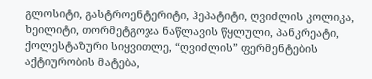გლოსიტი, გასტროენტერიტი, ჰეპატიტი, ღვიძლის კოლიკა, ხეილიტი, თორმეტგოჯა ნაწლავის წყლული, პანკრეატი, ქოლესტაზური სიყვითლე, “ღვიძლის” ფერმენტების აქტიურობის მატება,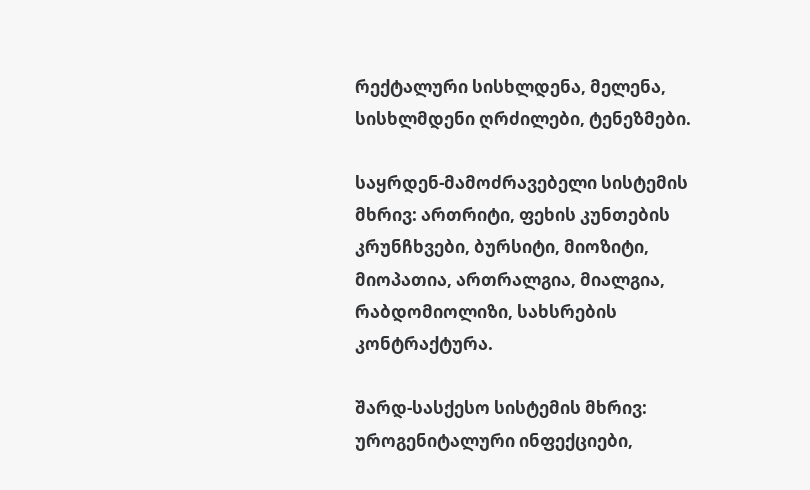რექტალური სისხლდენა, მელენა, სისხლმდენი ღრძილები, ტენეზმები.

საყრდენ-მამოძრავებელი სისტემის მხრივ: ართრიტი, ფეხის კუნთების კრუნჩხვები, ბურსიტი, მიოზიტი, მიოპათია, ართრალგია, მიალგია, რაბდომიოლიზი, სახსრების კონტრაქტურა.

შარდ-სასქესო სისტემის მხრივ: უროგენიტალური ინფექციები,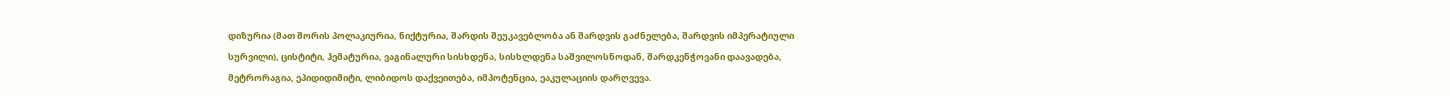დიზურია (მათ შორის პოლაკიურია, ნიქტურია, შარდის შეუკავებლობა ან შარდვის გაძნელება, შარდვის იმპერატიული სურვილი), ცისტიტი, ჰემატურია, ვაგინალური სისხდენა, სისხლდენა საშვილოსნოდან, შარდკენჭოვანი დაავადება, მეტრორაგია, ეპიდიდიმიტი, ლიბიდოს დაქვეითება, იმპოტენცია, ეაკულაციის დარღვევა.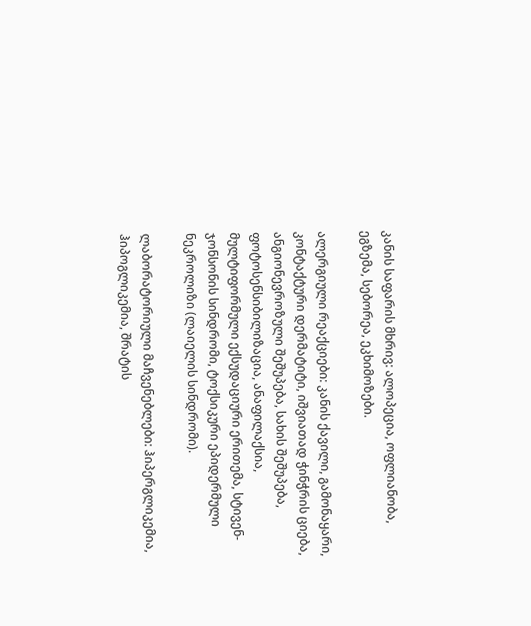კანის საფარის მხრივ: ალოპეცია, ოფლიანობა, ეგზემა, სებორეა, ეკხიმოზები.

ალერგიული რეაქციები: კანის ქავილი, გამონაყარი, კონტაქტური დერმატიტი, იშვიათად ჭინჭრის ციება, ანგიონევროზული შეშუპება, სახის შეშუპება, ფოტოსენსიბილიზაცია, ანაფილაქსია, მულტიფორმული ექსუდაციური ერითემა, სტივენ-ჯონსონის სინდრომი, ტოქსიკური ეპიდერმული ნეკროლიზი (ლაიელის სინდრომი).

ლაბორატორიული მაჩვენებლები: ჰიპერგლიკემია, ჰიპოგლიკემია, შრატის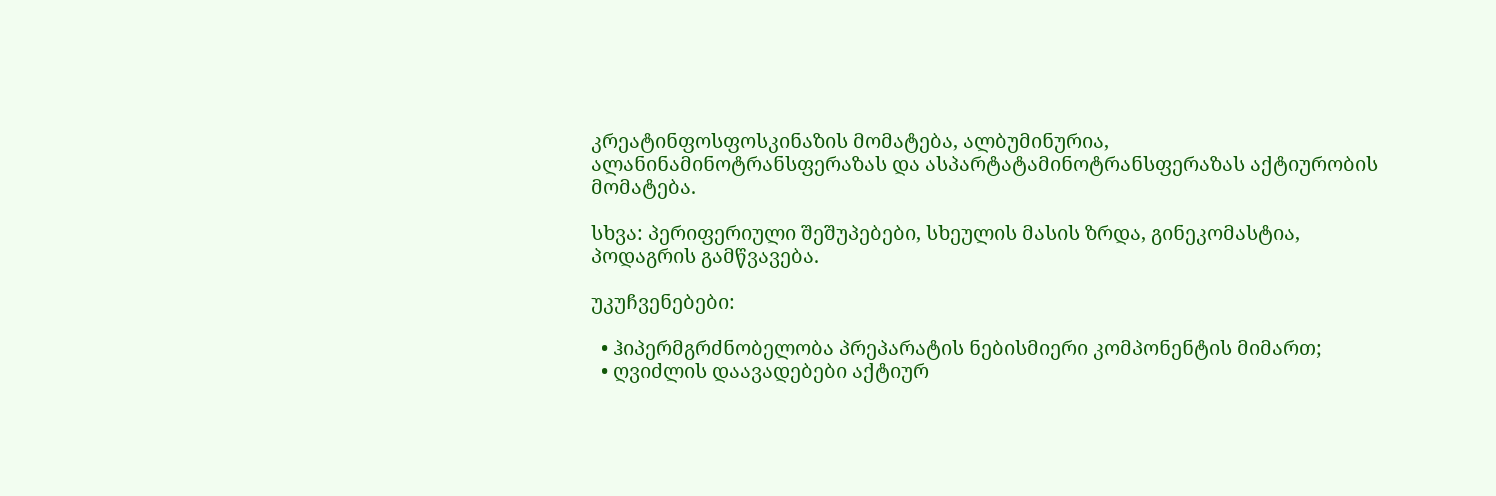კრეატინფოსფოსკინაზის მომატება, ალბუმინურია, ალანინამინოტრანსფერაზას და ასპარტატამინოტრანსფერაზას აქტიურობის მომატება.

სხვა: პერიფერიული შეშუპებები, სხეულის მასის ზრდა, გინეკომასტია, პოდაგრის გამწვავება.

უკუჩვენებები:

  • ჰიპერმგრძნობელობა პრეპარატის ნებისმიერი კომპონენტის მიმართ;
  • ღვიძლის დაავადებები აქტიურ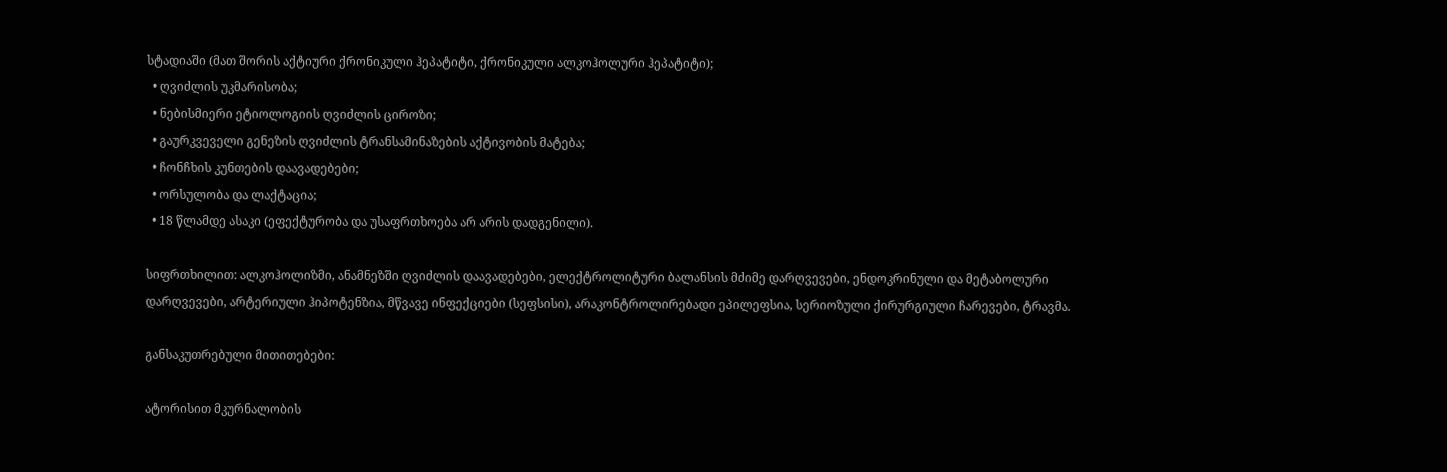სტადიაში (მათ შორის აქტიური ქრონიკული ჰეპატიტი, ქრონიკული ალკოჰოლური ჰეპატიტი);
  • ღვიძლის უკმარისობა;
  • ნებისმიერი ეტიოლოგიის ღვიძლის ციროზი;
  • გაურკვეველი გენეზის ღვიძლის ტრანსამინაზების აქტივობის მატება;
  • ჩონჩხის კუნთების დაავადებები;
  • ორსულობა და ლაქტაცია;
  • 18 წლამდე ასაკი (ეფექტურობა და უსაფრთხოება არ არის დადგენილი).

სიფრთხილით: ალკოჰოლიზმი, ანამნეზში ღვიძლის დაავადებები, ელექტროლიტური ბალანსის მძიმე დარღვევები, ენდოკრინული და მეტაბოლური დარღვევები, არტერიული ჰიპოტენზია, მწვავე ინფექციები (სეფსისი), არაკონტროლირებადი ეპილეფსია, სერიოზული ქირურგიული ჩარევები, ტრავმა.

განსაკუთრებული მითითებები:

ატორისით მკურნალობის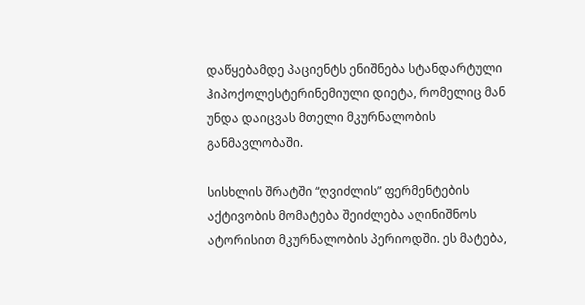დაწყებამდე პაციენტს ენიშნება სტანდარტული ჰიპოქოლესტერინემიული დიეტა, რომელიც მან უნდა დაიცვას მთელი მკურნალობის განმავლობაში.

სისხლის შრატში “ღვიძლის” ფერმენტების აქტივობის მომატება შეიძლება აღინიშნოს ატორისით მკურნალობის პერიოდში. ეს მატება,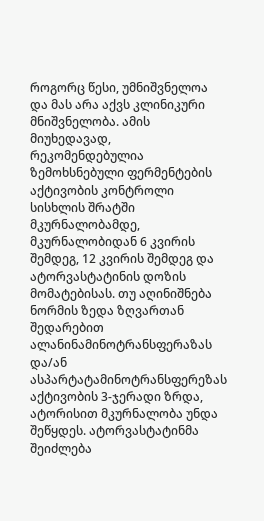როგორც წესი, უმნიშვნელოა და მას არა აქვს კლინიკური მნიშვნელობა. ამის მიუხედავად, რეკომენდებულია ზემოხსნებული ფერმენტების აქტივობის კონტროლი სისხლის შრატში მკურნალობამდე, მკურნალობიდან 6 კვირის შემდეგ, 12 კვირის შემდეგ და ატორვასტატინის დოზის მომატებისას. თუ აღინიშნება ნორმის ზედა ზღვართან შედარებით ალანინამინოტრანსფერაზას და/ან ასპარტატამინოტრანსფერეზას აქტივობის 3-ჯერადი ზრდა, ატორისით მკურნალობა უნდა შეწყდეს. ატორვასტატინმა შეიძლება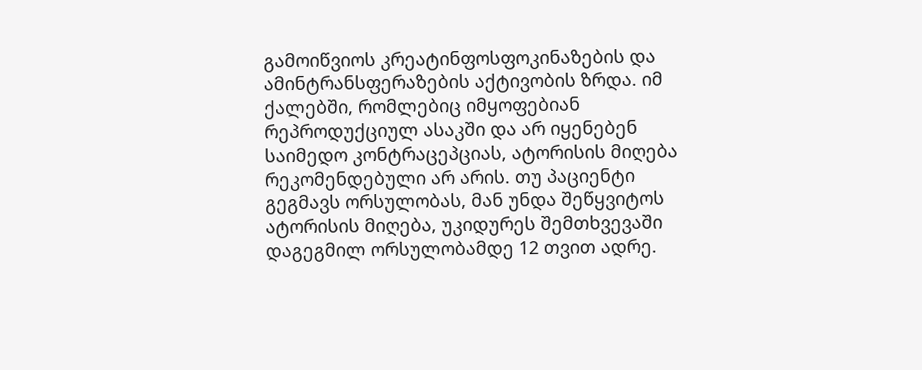გამოიწვიოს კრეატინფოსფოკინაზების და ამინტრანსფერაზების აქტივობის ზრდა. იმ ქალებში, რომლებიც იმყოფებიან რეპროდუქციულ ასაკში და არ იყენებენ საიმედო კონტრაცეპციას, ატორისის მიღება რეკომენდებული არ არის. თუ პაციენტი გეგმავს ორსულობას, მან უნდა შეწყვიტოს ატორისის მიღება, უკიდურეს შემთხვევაში დაგეგმილ ორსულობამდე 12 თვით ადრე.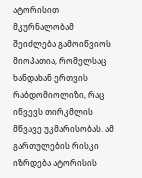ატორისით მკურნალობამ შეიძლება გამოიწვიოს მიოპათია, რომელსაც ხანდახან ერთვის რაბდომიოლიზი, რაც იწვევს თირკმლის მწვავე უკმარისობას. ამ გართულების რისკი იზრდება ატორისის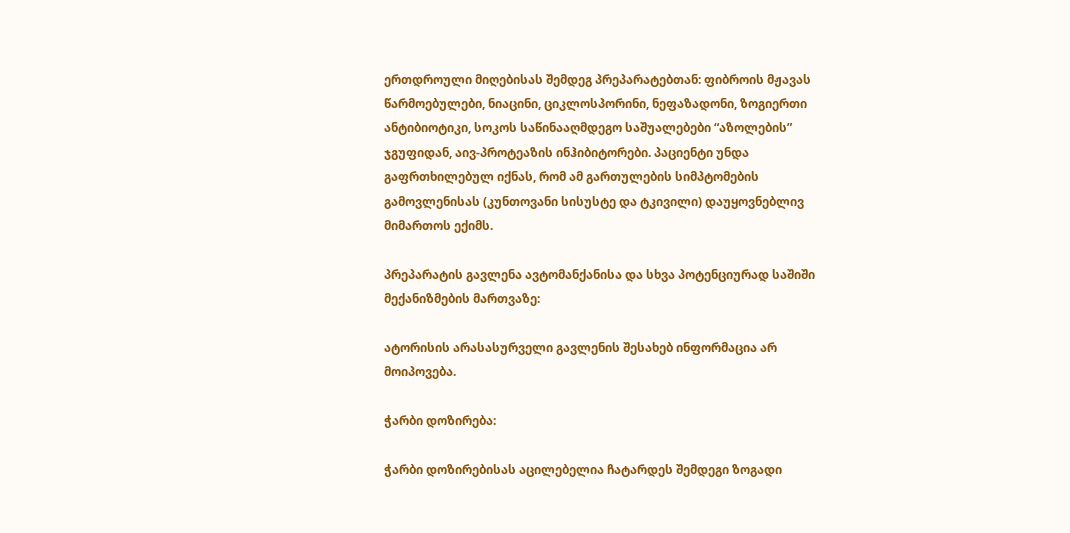ერთდროული მიღებისას შემდეგ პრეპარატებთან: ფიბროის მჟავას წარმოებულები, ნიაცინი, ციკლოსპორინი, ნეფაზადონი, ზოგიერთი ანტიბიოტიკი, სოკოს საწინააღმდეგო საშუალებები “აზოლების” ჯგუფიდან, აივ-პროტეაზის ინჰიბიტორები. პაციენტი უნდა გაფრთხილებულ იქნას, რომ ამ გართულების სიმპტომების გამოვლენისას (კუნთოვანი სისუსტე და ტკივილი) დაუყოვნებლივ მიმართოს ექიმს.

პრეპარატის გავლენა ავტომანქანისა და სხვა პოტენციურად საშიში მექანიზმების მართვაზე:

ატორისის არასასურველი გავლენის შესახებ ინფორმაცია არ მოიპოვება.

ჭარბი დოზირება:

ჭარბი დოზირებისას აცილებელია ჩატარდეს შემდეგი ზოგადი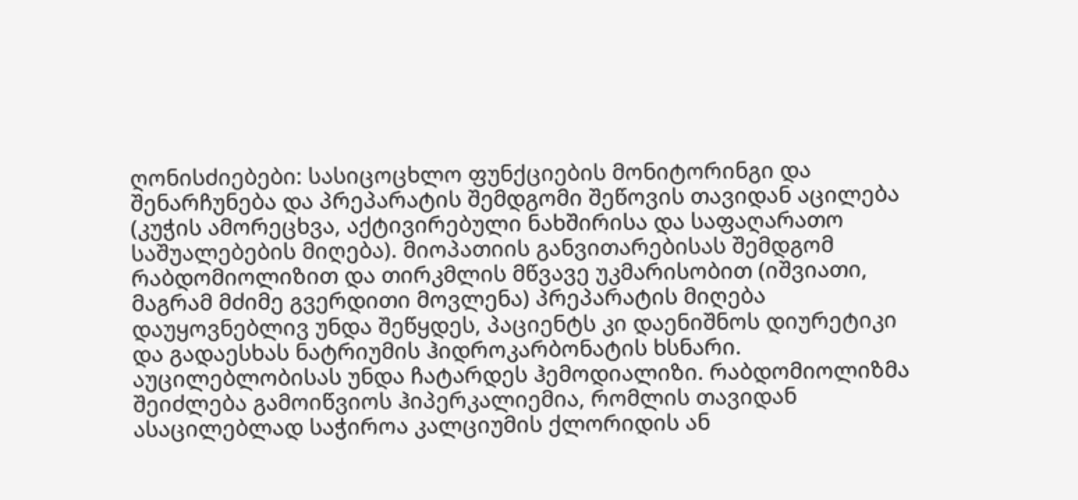ღონისძიებები: სასიცოცხლო ფუნქციების მონიტორინგი და შენარჩუნება და პრეპარატის შემდგომი შეწოვის თავიდან აცილება (კუჭის ამორეცხვა, აქტივირებული ნახშირისა და საფაღარათო საშუალებების მიღება). მიოპათიის განვითარებისას შემდგომ რაბდომიოლიზით და თირკმლის მწვავე უკმარისობით (იშვიათი, მაგრამ მძიმე გვერდითი მოვლენა) პრეპარატის მიღება დაუყოვნებლივ უნდა შეწყდეს, პაციენტს კი დაენიშნოს დიურეტიკი და გადაესხას ნატრიუმის ჰიდროკარბონატის ხსნარი. აუცილებლობისას უნდა ჩატარდეს ჰემოდიალიზი. რაბდომიოლიზმა შეიძლება გამოიწვიოს ჰიპერკალიემია, რომლის თავიდან ასაცილებლად საჭიროა კალციუმის ქლორიდის ან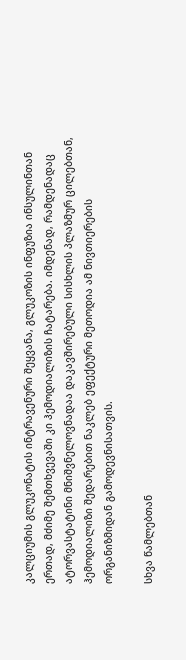კალციუმის გლუკონატის ინტრავენური შეყვანა, გლუკოზის ინფუზია ინსულინთან ერთად, მძიმე შემთხვევაში კი ჰემოდიალიზის ჩატარება. იმდენად, რამდენადაც ატორვასტატინი მნიშვნელოვნადაა დაკავშირებული სისხლის პლაზმურ ცილებთან, ჰემოდიალიზი შედარებით ნაკლებ ეფექტური მეთოდია ამ ნივთიერების ორგანიზმიდან გამოდევნისათვის.

სხვა წამლებთან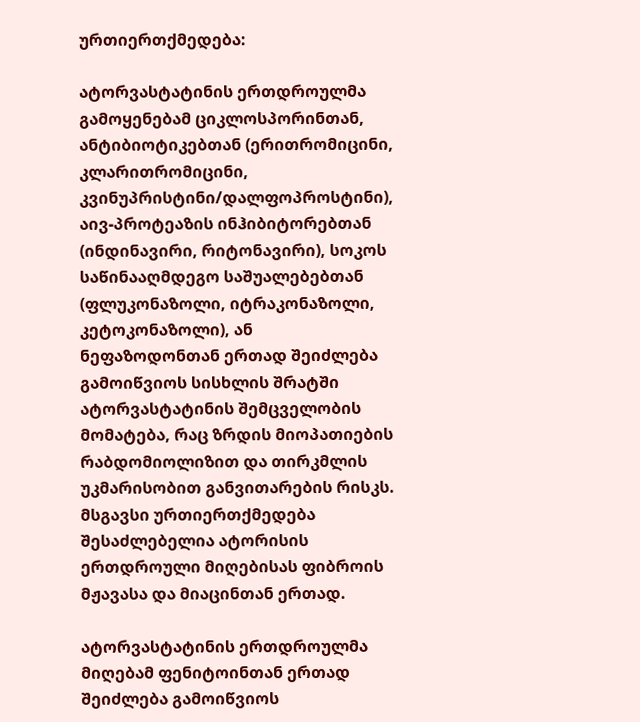ურთიერთქმედება:

ატორვასტატინის ერთდროულმა გამოყენებამ ციკლოსპორინთან, ანტიბიოტიკებთან (ერითრომიცინი, კლარითრომიცინი, კვინუპრისტინი/დალფოპროსტინი), აივ-პროტეაზის ინჰიბიტორებთან (ინდინავირი, რიტონავირი), სოკოს საწინააღმდეგო საშუალებებთან (ფლუკონაზოლი, იტრაკონაზოლი, კეტოკონაზოლი), ან ნეფაზოდონთან ერთად შეიძლება გამოიწვიოს სისხლის შრატში ატორვასტატინის შემცველობის მომატება, რაც ზრდის მიოპათიების რაბდომიოლიზით და თირკმლის უკმარისობით განვითარების რისკს. მსგავსი ურთიერთქმედება შესაძლებელია ატორისის ერთდროული მიღებისას ფიბროის მჟავასა და მიაცინთან ერთად.

ატორვასტატინის ერთდროულმა მიღებამ ფენიტოინთან ერთად შეიძლება გამოიწვიოს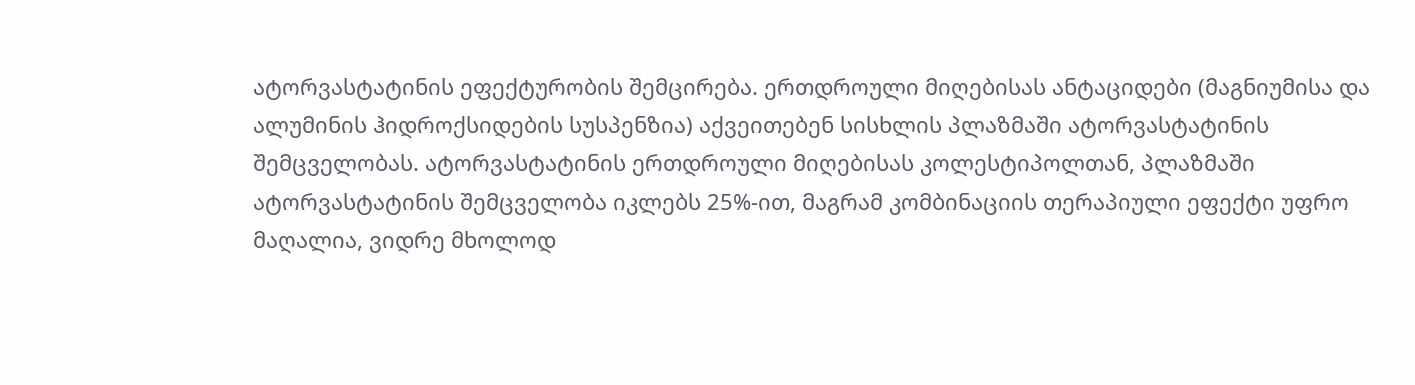ატორვასტატინის ეფექტურობის შემცირება. ერთდროული მიღებისას ანტაციდები (მაგნიუმისა და ალუმინის ჰიდროქსიდების სუსპენზია) აქვეითებენ სისხლის პლაზმაში ატორვასტატინის შემცველობას. ატორვასტატინის ერთდროული მიღებისას კოლესტიპოლთან, პლაზმაში ატორვასტატინის შემცველობა იკლებს 25%-ით, მაგრამ კომბინაციის თერაპიული ეფექტი უფრო მაღალია, ვიდრე მხოლოდ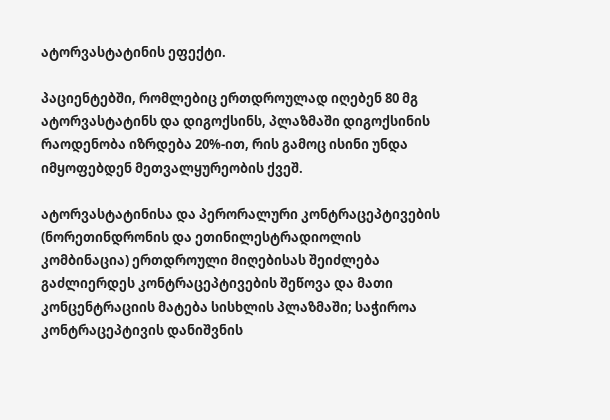ატორვასტატინის ეფექტი.

პაციენტებში, რომლებიც ერთდროულად იღებენ 80 მგ ატორვასტატინს და დიგოქსინს, პლაზმაში დიგოქსინის რაოდენობა იზრდება 20%-ით, რის გამოც ისინი უნდა იმყოფებდენ მეთვალყურეობის ქვეშ.

ატორვასტატინისა და პერორალური კონტრაცეპტივების (ნორეთინდრონის და ეთინილესტრადიოლის კომბინაცია) ერთდროული მიღებისას შეიძლება გაძლიერდეს კონტრაცეპტივების შეწოვა და მათი კონცენტრაციის მატება სისხლის პლაზმაში; საჭიროა კონტრაცეპტივის დანიშვნის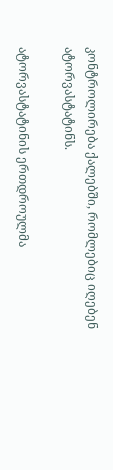კონტროლირება ქალებში, რომლებიც იღებენ ატორვასტატინს.

ატორვასტატინის ერთდროულმა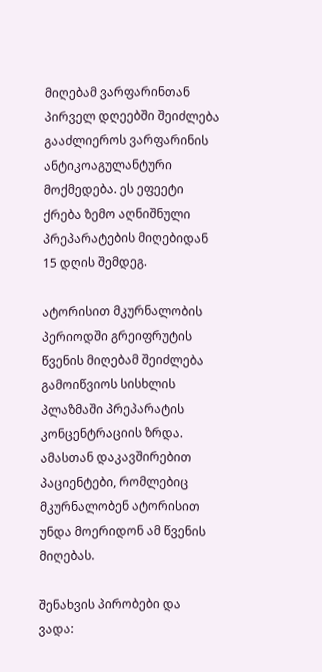მიღებამ ვარფარინთან პირველ დღეებში შეიძლება გააძლიეროს ვარფარინის ანტიკოაგულანტური მოქმედება. ეს ეფეეტი ქრება ზემო აღნიშნული პრეპარატების მიღებიდან 15 დღის შემდეგ.

ატორისით მკურნალობის პერიოდში გრეიფრუტის წვენის მიღებამ შეიძლება გამოიწვიოს სისხლის პლაზმაში პრეპარატის კონცენტრაციის ზრდა. ამასთან დაკავშირებით პაციენტები, რომლებიც მკურნალობენ ატორისით უნდა მოერიდონ ამ წვენის მიღებას.

შენახვის პირობები და ვადა: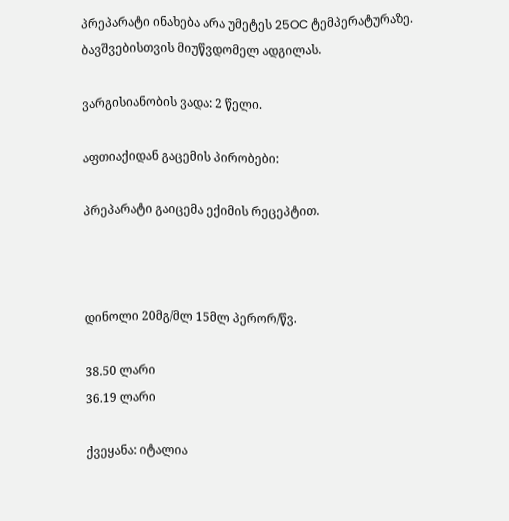პრეპარატი ინახება არა უმეტეს 25OC ტემპერატურაზე. ბავშვებისთვის მიუწვდომელ ადგილას.

ვარგისიანობის ვადა: 2 წელი.

აფთიაქიდან გაცემის პირობები:

პრეპარატი გაიცემა ექიმის რეცეპტით.



დინოლი 20მგ/მლ 15მლ პერორ/წვ.

38.50 ლარი
36.19 ლარი

ქვეყანა: იტალია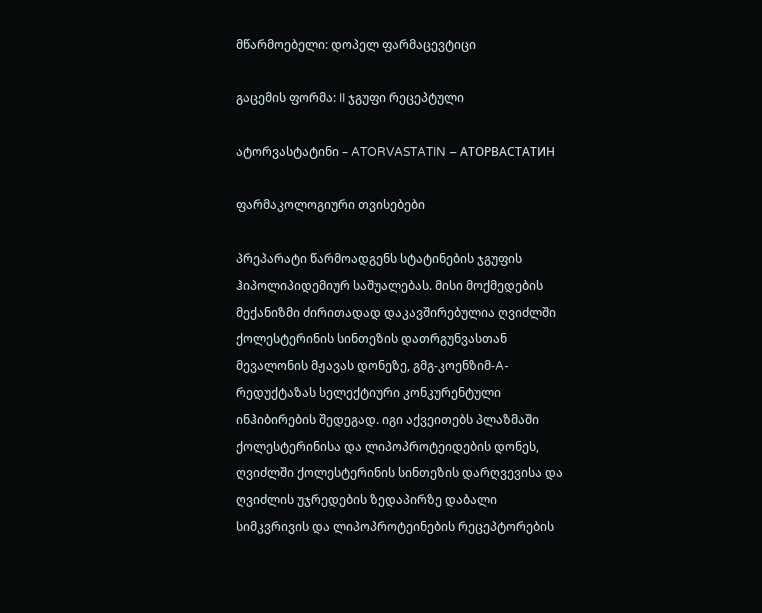მწარმოებელი: დოპელ ფარმაცევტიცი

გაცემის ფორმა: II ჯგუფი რეცეპტული

ატორვასტატინი – ATORVASTATIN – АТОРВАСТАТИН

ფარმაკოლოგიური თვისებები

პრეპარატი წარმოადგენს სტატინების ჯგუფის ჰიპოლიპიდემიურ საშუალებას. მისი მოქმედების მექანიზმი ძირითადად დაკავშირებულია ღვიძლში ქოლესტერინის სინთეზის დათრგუნვასთან მევალონის მჟავას დონეზე, გმგ-კოენზიმ-A-რედუქტაზას სელექტიური კონკურენტული ინჰიბირების შედეგად. იგი აქვეითებს პლაზმაში ქოლესტერინისა და ლიპოპროტეიდების დონეს, ღვიძლში ქოლესტერინის სინთეზის დარღვევისა და ღვიძლის უჯრედების ზედაპირზე დაბალი სიმკვრივის და ლიპოპროტეინების რეცეპტორების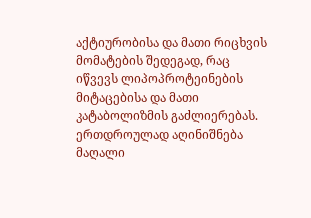აქტიურობისა და მათი რიცხვის მომატების შედეგად, რაც იწვევს ლიპოპროტეინების მიტაცებისა და მათი კატაბოლიზმის გაძლიერებას. ერთდროულად აღინიშნება მაღალი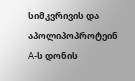სიმკვრივის და აპოლიპოპროტეინ A-ს დონის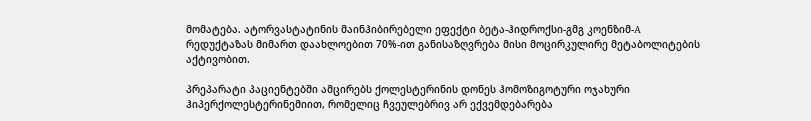მომატება. ატორვასტატინის მაინჰიბირებელი ეფექტი ბეტა-ჰიდროქსი-გმგ კოენზიმ-A  რედუქტაზას მიმართ დაახლოებით 70%-ით განისაზღვრება მისი მოცირკულირე მეტაბოლიტების აქტივობით.

პრეპარატი პაციენტებში ამცირებს ქოლესტერინის დონეს ჰომოზიგოტური ოჯახური ჰიპერქოლესტერინემიით, რომელიც ჩვეულებრივ არ ექვემდებარება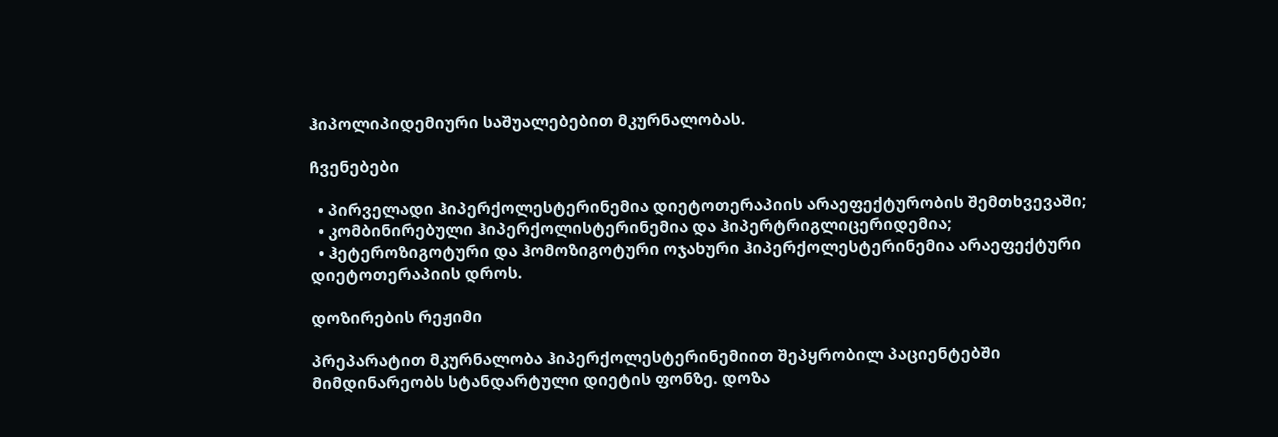ჰიპოლიპიდემიური საშუალებებით მკურნალობას.

ჩვენებები

  • პირველადი ჰიპერქოლესტერინემია დიეტოთერაპიის არაეფექტურობის შემთხვევაში;
  • კომბინირებული ჰიპერქოლისტერინემია და ჰიპერტრიგლიცერიდემია;
  • ჰეტეროზიგოტური და ჰომოზიგოტური ოჯახური ჰიპერქოლესტერინემია არაეფექტური დიეტოთერაპიის დროს.

დოზირების რეჟიმი

პრეპარატით მკურნალობა ჰიპერქოლესტერინემიით შეპყრობილ პაციენტებში მიმდინარეობს სტანდარტული დიეტის ფონზე. დოზა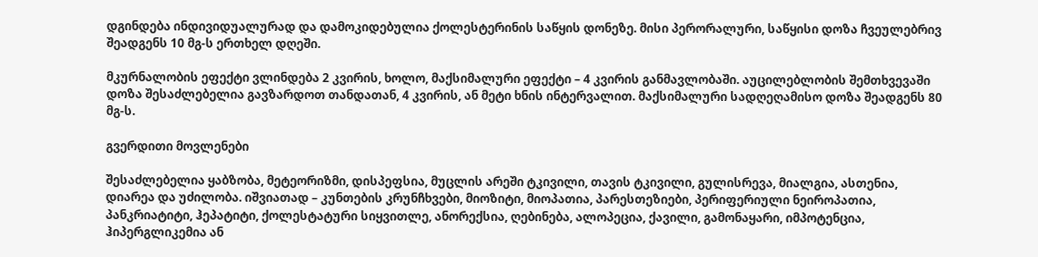დგინდება ინდივიდუალურად და დამოკიდებულია ქოლესტერინის საწყის დონეზე. მისი პერორალური, საწყისი დოზა ჩვეულებრივ შეადგენს 10 მგ-ს ერთხელ დღეში.

მკურნალობის ეფექტი ვლინდება 2 კვირის, ხოლო, მაქსიმალური ეფექტი – 4 კვირის განმავლობაში. აუცილებლობის შემთხვევაში დოზა შესაძლებელია გავზარდოთ თანდათან, 4 კვირის, ან მეტი ხნის ინტერვალით. მაქსიმალური სადღეღამისო დოზა შეადგენს 80 მგ-ს.

გვერდითი მოვლენები

შესაძლებელია ყაბზობა, მეტეორიზმი, დისპეფსია, მუცლის არეში ტკივილი, თავის ტკივილი, გულისრევა, მიალგია, ასთენია, დიარეა და უძილობა. იშვიათად – კუნთების კრუნჩხვები, მიოზიტი, მიოპათია, პარესთეზიები, პერიფერიული ნეიროპათია, პანკრიატიტი, ჰეპატიტი, ქოლესტატური სიყვითლე, ანორექსია, ღებინება, ალოპეცია, ქავილი, გამონაყარი, იმპოტენცია, ჰიპერგლიკემია ან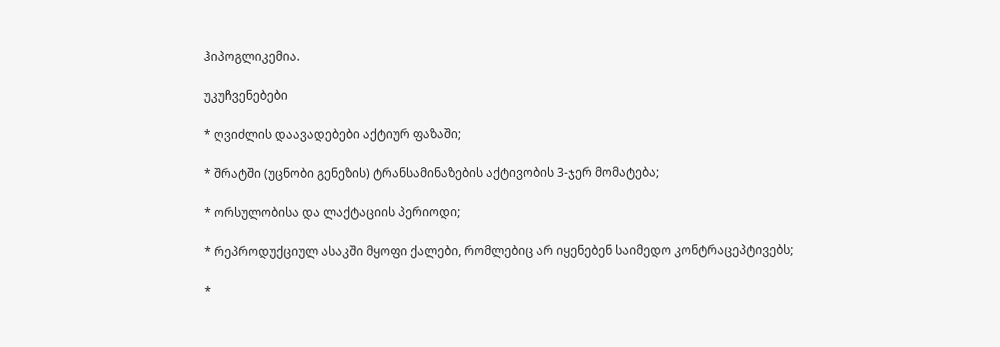ჰიპოგლიკემია.

უკუჩვენებები

* ღვიძლის დაავადებები აქტიურ ფაზაში;

* შრატში (უცნობი გენეზის) ტრანსამინაზების აქტივობის 3-ჯერ მომატება;

* ორსულობისა და ლაქტაციის პერიოდი;

* რეპროდუქციულ ასაკში მყოფი ქალები, რომლებიც არ იყენებენ საიმედო კონტრაცეპტივებს;

*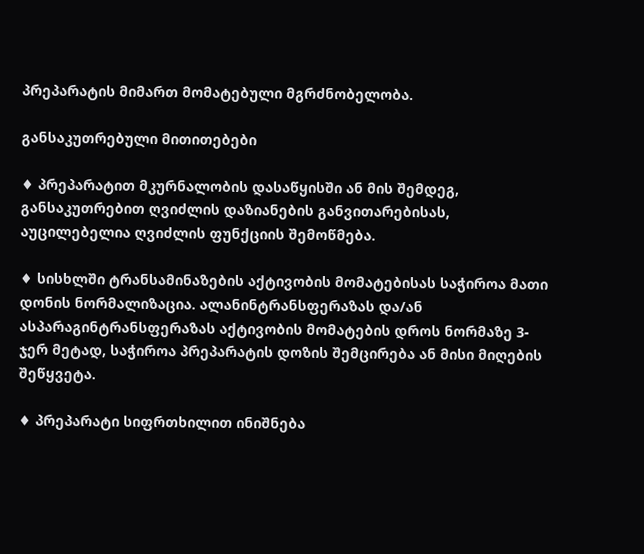პრეპარატის მიმართ მომატებული მგრძნობელობა.

განსაკუთრებული მითითებები

♦ პრეპარატით მკურნალობის დასაწყისში ან მის შემდეგ, განსაკუთრებით ღვიძლის დაზიანების განვითარებისას, აუცილებელია ღვიძლის ფუნქციის შემოწმება.

♦ სისხლში ტრანსამინაზების აქტივობის მომატებისას საჭიროა მათი დონის ნორმალიზაცია. ალანინტრანსფერაზას და/ან ასპარაგინტრანსფერაზას აქტივობის მომატების დროს ნორმაზე 3-ჯერ მეტად, საჭიროა პრეპარატის დოზის შემცირება ან მისი მიღების შეწყვეტა.

♦ პრეპარატი სიფრთხილით ინიშნება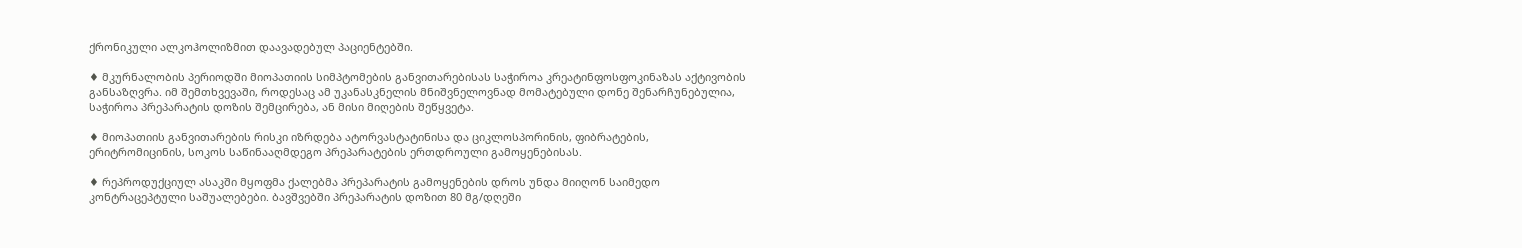ქრონიკული ალკოჰოლიზმით დაავადებულ პაციენტებში.

♦ მკურნალობის პერიოდში მიოპათიის სიმპტომების განვითარებისას საჭიროა კრეატინფოსფოკინაზას აქტივობის განსაზღვრა. იმ შემთხვევაში, როდესაც ამ უკანასკნელის მნიშვნელოვნად მომატებული დონე შენარჩუნებულია, საჭიროა პრეპარატის დოზის შემცირება, ან მისი მიღების შეწყვეტა.

♦ მიოპათიის განვითარების რისკი იზრდება ატორვასტატინისა და ციკლოსპორინის, ფიბრატების, ერიტრომიცინის, სოკოს საწინააღმდეგო პრეპარატების ერთდროული გამოყენებისას.

♦ რეპროდუქციულ ასაკში მყოფმა ქალებმა პრეპარატის გამოყენების დროს უნდა მიიღონ საიმედო კონტრაცეპტული საშუალებები. ბავშვებში პრეპარატის დოზით 80 მგ/დღეში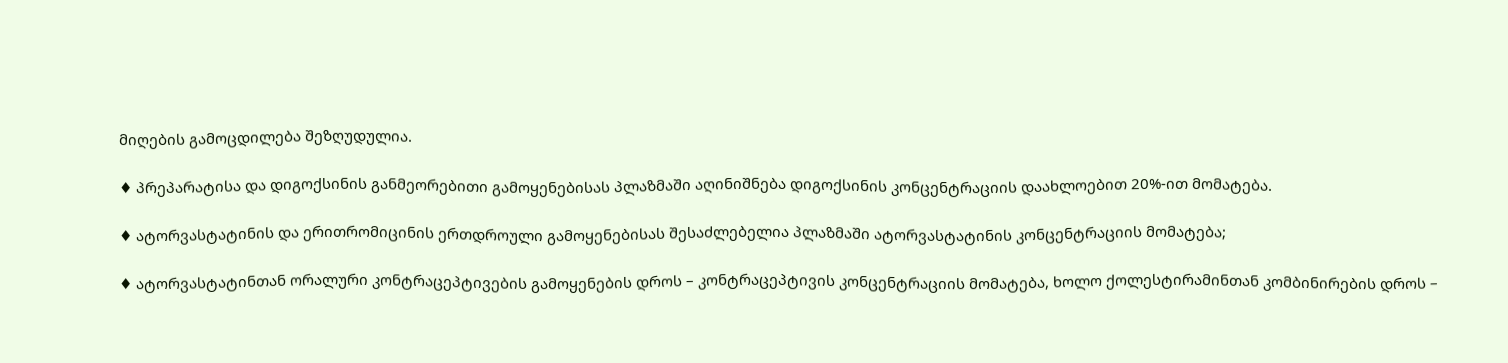მიღების გამოცდილება შეზღუდულია.

♦ პრეპარატისა და დიგოქსინის განმეორებითი გამოყენებისას პლაზმაში აღინიშნება დიგოქსინის კონცენტრაციის დაახლოებით 20%-ით მომატება.

♦ ატორვასტატინის და ერითრომიცინის ერთდროული გამოყენებისას შესაძლებელია პლაზმაში ატორვასტატინის კონცენტრაციის მომატება;

♦ ატორვასტატინთან ორალური კონტრაცეპტივების გამოყენების დროს – კონტრაცეპტივის კონცენტრაციის მომატება, ხოლო ქოლესტირამინთან კომბინირების დროს –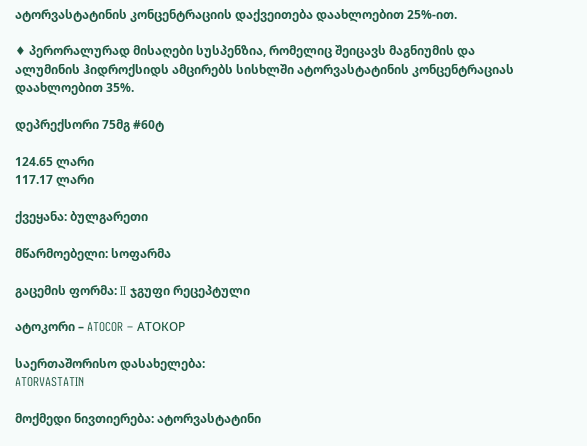ატორვასტატინის კონცენტრაციის დაქვეითება დაახლოებით 25%-ით.

♦ პერორალურად მისაღები სუსპენზია, რომელიც შეიცავს მაგნიუმის და ალუმინის ჰიდროქსიდს ამცირებს სისხლში ატორვასტატინის კონცენტრაციას დაახლოებით 35%.

დეპრექსორი 75მგ #60ტ

124.65 ლარი
117.17 ლარი

ქვეყანა: ბულგარეთი

მწარმოებელი: სოფარმა

გაცემის ფორმა: II ჯგუფი რეცეპტული

ატოკორი – ATOCOR – АТОКОР

საერთაშორისო დასახელება:
ATORVASTATIN

მოქმედი ნივთიერება: ატორვასტატინი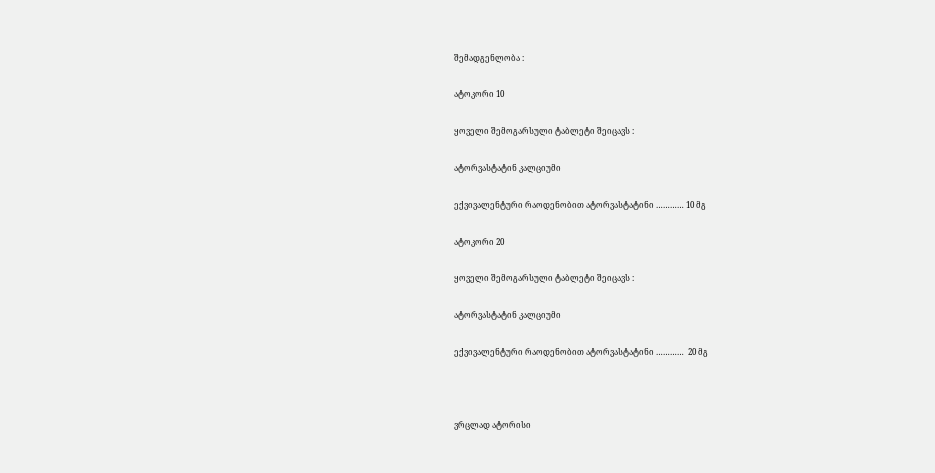შემადგენლობა :

ატოკორი 10

ყოველი შემოგარსული ტაბლეტი შეიცავს :

ატორვასტატინ კალციუმი

ექვივალენტური რაოდენობით ატორვასტატინი ………… 10 მგ

ატოკორი 20

ყოველი შემოგარსული ტაბლეტი შეიცავს :

ატორვასტატინ კალციუმი

ექვივალენტური რაოდენობით ატორვასტატინი …………  20 მგ



ვრცლად ატორისი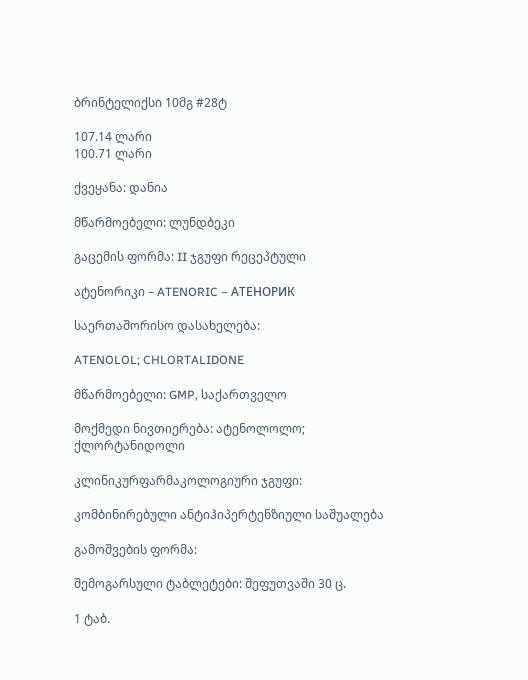ბრინტელიქსი 10მგ #28ტ

107.14 ლარი
100.71 ლარი

ქვეყანა: დანია

მწარმოებელი: ლუნდბეკი

გაცემის ფორმა: II ჯგუფი რეცეპტული

ატენორიკი – ATENORIC – АТЕНОРИК

საერთაშორისო დასახელება:

ATENOLOL; CHLORTALIDONE

მწარმოებელი: GMP, საქართველო

მოქმედი ნივთიერება: ატენოლოლო; ქლორტანიდოლი

კლინიკურფარმაკოლოგიური ჯგუფი:

კომბინირებული ანტიჰიპერტენზიული საშუალება

გამოშვების ფორმა:

შემოგარსული ტაბლეტები: შეფუთვაში 30 ც.

1 ტაბ.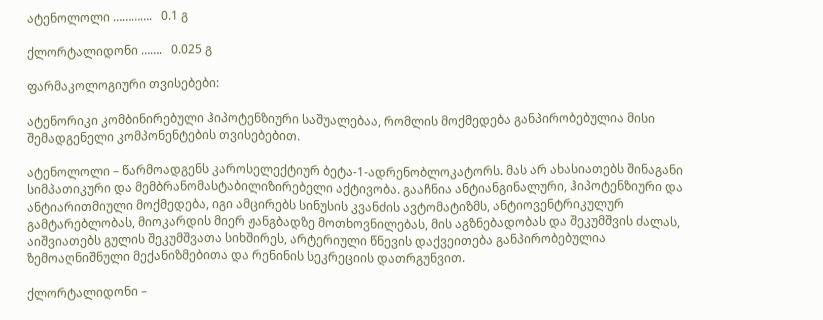ატენოლოლი ………….   0.1 გ

ქლორტალიდონი …….   0.025 გ

ფარმაკოლოგიური თვისებები:

ატენორიკი კომბინირებული ჰიპოტენზიური საშუალებაა, რომლის მოქმედება განპირობებულია მისი შემადგენელი კომპონენტების თვისებებით.

ატენოლოლი – წარმოადგენს კაროსელექტიურ ბეტა-1-ადრენობლოკატორს. მას არ ახასიათებს შინაგანი სიმპათიკური და მემბრანომასტაბილიზირებელი აქტივობა. გააჩნია ანტიანგინალური, ჰიპოტენზიური და ანტიარითმიული მოქმედება, იგი ამცირებს სინუსის კვანძის ავტომატიზმს, ანტიოვენტრიკულურ გამტარებლობას, მიოკარდის მიერ ჟანგბადზე მოთხოვნილებას, მის აგზნებადობას და შეკუმშვის ძალას, აიშვიათებს გულის შეკუმშვათა სიხშირეს, არტერიული წნევის დაქვეითება განპირობებულია ზემოაღნიშნული მექანიზმებითა და რენინის სეკრეციის დათრგუნვით.

ქლორტალიდონი –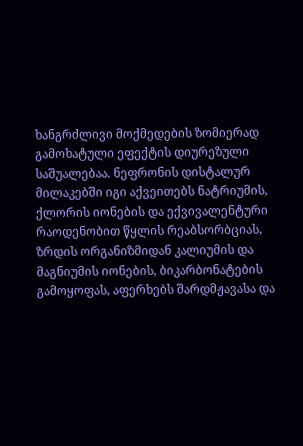ხანგრძლივი მოქმედების ზომიერად გამოხატული ეფექტის დიურეზული საშუალებაა. ნეფრონის დისტალურ მილაკებში იგი აქვეითებს ნატრიუმის, ქლორის იონების და ექვივალენტური რაოდენობით წყლის რეაბსორბციას, ზრდის ორგანიზმიდან კალიუმის და მაგნიუმის იონების, ბიკარბონატების გამოყოფას, აფერხებს შარდმჟავასა და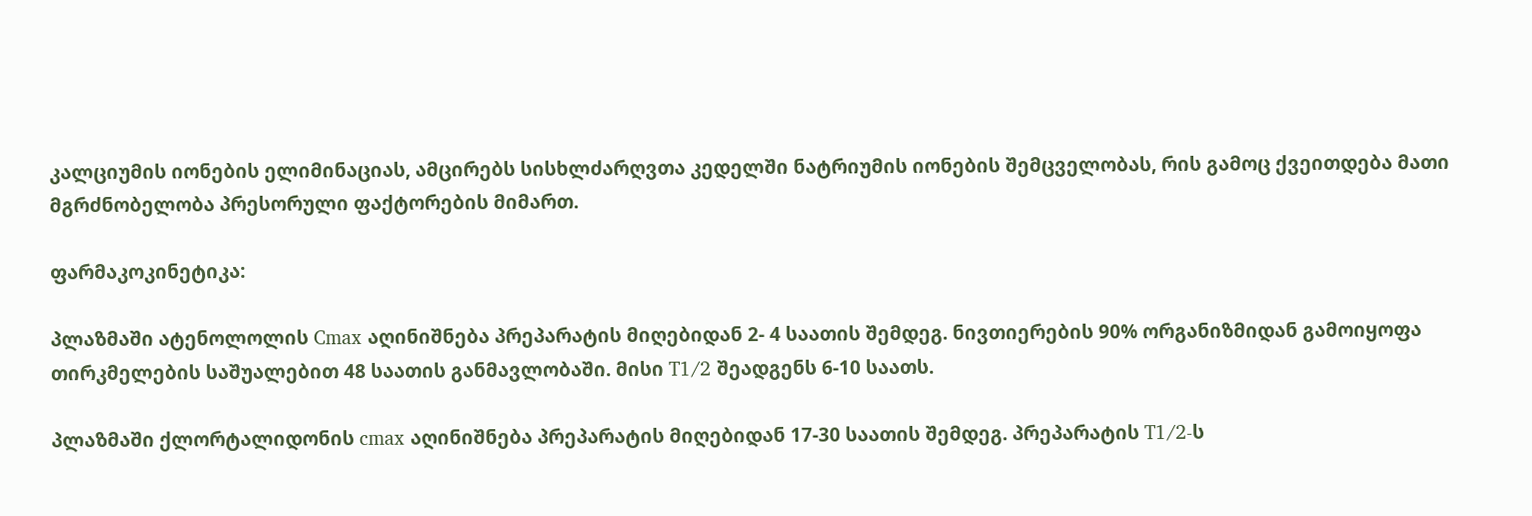კალციუმის იონების ელიმინაციას, ამცირებს სისხლძარღვთა კედელში ნატრიუმის იონების შემცველობას, რის გამოც ქვეითდება მათი მგრძნობელობა პრესორული ფაქტორების მიმართ.

ფარმაკოკინეტიკა:

პლაზმაში ატენოლოლის Cmax აღინიშნება პრეპარატის მიღებიდან 2- 4 საათის შემდეგ. ნივთიერების 90% ორგანიზმიდან გამოიყოფა თირკმელების საშუალებით 48 საათის განმავლობაში. მისი T1/2 შეადგენს 6-10 საათს.

პლაზმაში ქლორტალიდონის cmax აღინიშნება პრეპარატის მიღებიდან 17-30 საათის შემდეგ. პრეპარატის T1/2-ს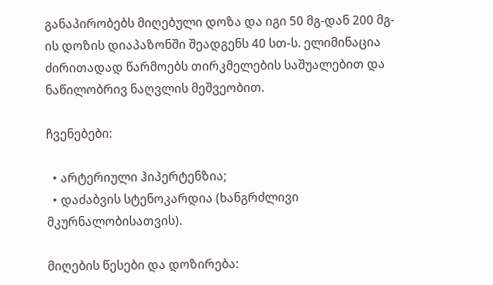განაპირობებს მიღებული დოზა და იგი 50 მგ-დან 200 მგ-ის დოზის დიაპაზონში შეადგენს 40 სთ-ს. ელიმინაცია ძირითადად წარმოებს თირკმელების საშუალებით და ნაწილობრივ ნაღვლის მეშვეობით.

ჩვენებები:

  • არტერიული ჰიპერტენზია;
  • დაძაბვის სტენოკარდია (ხანგრძლივი მკურნალობისათვის).

მიღების წესები და დოზირება: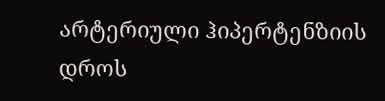არტერიული ჰიპერტენზიის დროს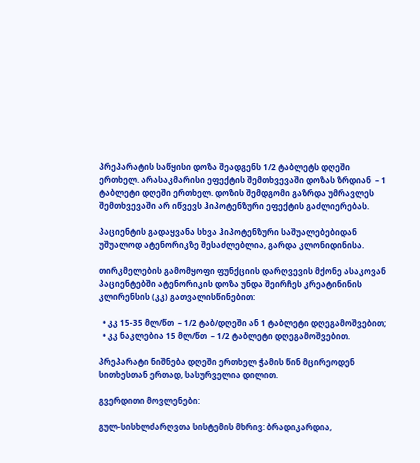პრეპარატის საწყისი დოზა შეადგენს 1/2 ტაბლეტს დღეში ერთხელ. არასაკმარისი ეფექტის შემთხვევაში დოზას ზრდიან  – 1 ტაბლეტი დღეში ერთხელ. დოზის შემდგომი გაზრდა უმრავლეს შემთხვევაში არ იწვევს ჰიპოტენზური ეფექტის გაძლიერებას.

პაციენტის გადაყვანა სხვა ჰიპოტენზური საშუალებებიდან უშუალოდ ატენორიკზე შესაძლებლია, გარდა კლონიდინისა.

თირკმელების გამომყოფი ფუნქციის დარღვევის მქონე ასაკოვან პაციენტებში ატენორიკის დოზა უნდა შეირჩეს კრეატინინის კლირენსის (კკ) გათვალისწინებით:

  • კკ 15-35 მლ/წთ  – 1/2 ტაბ/დღეში ან 1 ტაბლეტი დღეგამოშვებით;
  • კკ ნაკლებია 15 მლ/წთ  – 1/2 ტაბლეტი დღეგამოშვებით.

პრეპარატი ნიშნება დღეში ერთხელ ჭამის წინ მცირეოდენ სითხესთან ერთად, სასურველია დილით.

გვერდითი მოვლენები:

გულ-სისხლძარღვთა სისტემის მხრივ: ბრადიკარდია,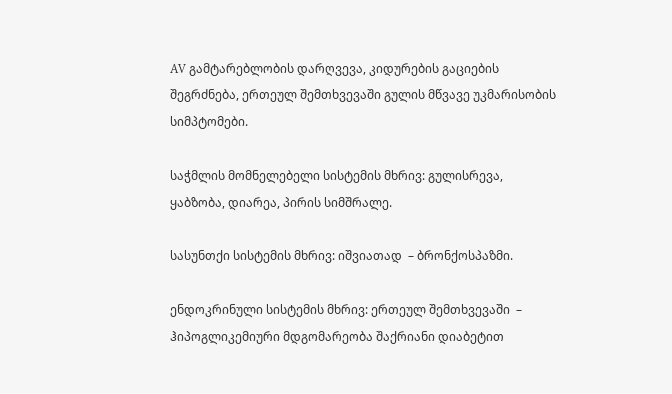AV გამტარებლობის დარღვევა, კიდურების გაციების შეგრძნება, ერთეულ შემთხვევაში გულის მწვავე უკმარისობის სიმპტომები.

საჭმლის მომნელებელი სისტემის მხრივ: გულისრევა, ყაბზობა, დიარეა, პირის სიმშრალე.

სასუნთქი სისტემის მხრივ: იშვიათად  – ბრონქოსპაზმი.

ენდოკრინული სისტემის მხრივ: ერთეულ შემთხვევაში  – ჰიპოგლიკემიური მდგომარეობა შაქრიანი დიაბეტით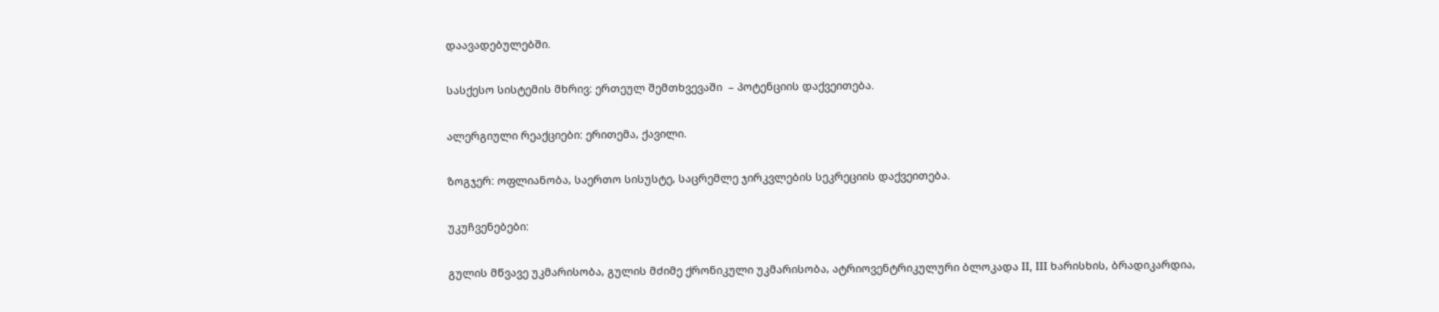დაავადებულებში.

სასქესო სისტემის მხრივ: ერთეულ შემთხვევაში  – პოტენციის დაქვეითება.

ალერგიული რეაქციები: ერითემა, ქავილი.

ზოგჯერ: ოფლიანობა, საერთო სისუსტე, საცრემლე ჯირკვლების სეკრეციის დაქვეითება.

უკუჩვენებები:

გულის მწვავე უკმარისობა, გულის მძიმე ქრონიკული უკმარისობა, ატრიოვენტრიკულური ბლოკადა II, III ხარისხის, ბრადიკარდია,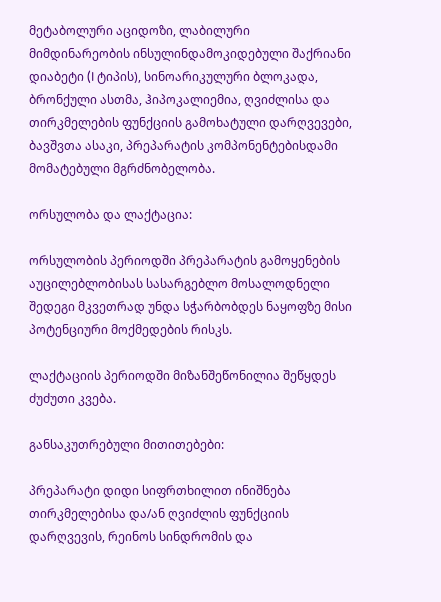მეტაბოლური აციდოზი, ლაბილური მიმდინარეობის ინსულინდამოკიდებული შაქრიანი დიაბეტი (I ტიპის), სინოარიკულური ბლოკადა, ბრონქული ასთმა, ჰიპოკალიემია, ღვიძლისა და თირკმელების ფუნქციის გამოხატული დარღვევები, ბავშვთა ასაკი, პრეპარატის კომპონენტებისდამი მომატებული მგრძნობელობა.

ორსულობა და ლაქტაცია:

ორსულობის პერიოდში პრეპარატის გამოყენების აუცილებლობისას სასარგებლო მოსალოდნელი შედეგი მკვეთრად უნდა სჭარბობდეს ნაყოფზე მისი პოტენციური მოქმედების რისკს.

ლაქტაციის პერიოდში მიზანშეწონილია შეწყდეს ძუძუთი კვება.

განსაკუთრებული მითითებები:

პრეპარატი დიდი სიფრთხილით ინიშნება თირკმელებისა და/ან ღვიძლის ფუნქციის დარღვევის, რეინოს სინდრომის და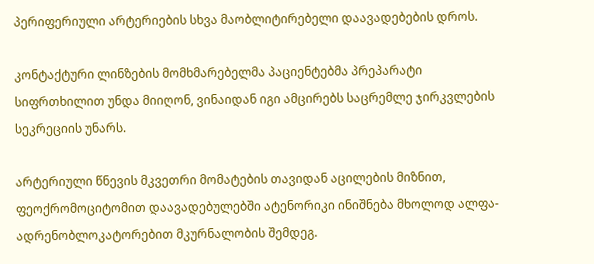პერიფერიული არტერიების სხვა მაობლიტირებელი დაავადებების დროს.

კონტაქტური ლინზების მომხმარებელმა პაციენტებმა პრეპარატი სიფრთხილით უნდა მიიღონ, ვინაიდან იგი ამცირებს საცრემლე ჯირკვლების სეკრეციის უნარს.

არტერიული წნევის მკვეთრი მომატების თავიდან აცილების მიზნით, ფეოქრომოციტომით დაავადებულებში ატენორიკი ინიშნება მხოლოდ ალფა-ადრენობლოკატორებით მკურნალობის შემდეგ.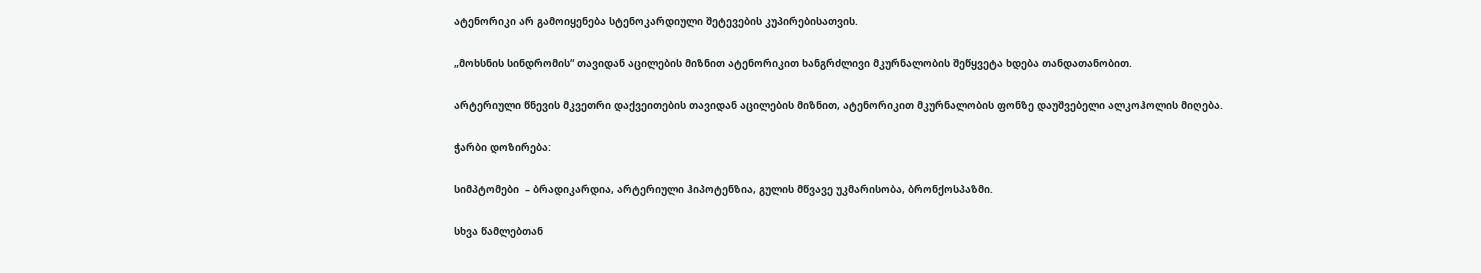ატენორიკი არ გამოიყენება სტენოკარდიული შეტევების კუპირებისათვის.

„მოხსნის სინდრომის“ თავიდან აცილების მიზნით ატენორიკით ხანგრძლივი მკურნალობის შეწყვეტა ხდება თანდათანობით.

არტერიული წნევის მკვეთრი დაქვეითების თავიდან აცილების მიზნით, ატენორიკით მკურნალობის ფონზე დაუშვებელი ალკოჰოლის მიღება.

ჭარბი დოზირება:

სიმპტომები  – ბრადიკარდია, არტერიული ჰიპოტენზია, გულის მწვავე უკმარისობა, ბრონქოსპაზმი.

სხვა წამლებთან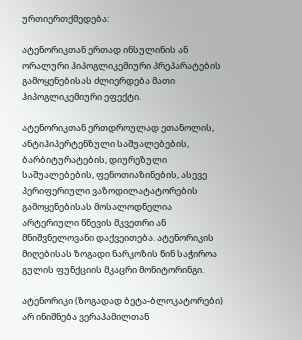ურთიერთქმედება:

ატენორიკთან ერთად ინსულინის ან ორალური ჰიპოგლიკემიური პრეპარატების გამოყენებისას ძლიერდება მათი ჰიპოგლიკემიური ეფექტი.

ატენორიკთან ერთდროულად ეთანოლის, ანტიჰიპერტენზული საშუალებების, ბარბიტურატების, დიურეზული საშუალებების, ფენოთიაზინების, ასევე პერიფერიული ვაზოდილატატორების გამოყენებისას მოსალოდნელია არტერიული წნევის მკვეთრი ან მნიშვნელოვანი დაქვეითება. ატენორიკის მიღებისას ზოგადი ნარკოზის წინ საჭიროა გულის ფუნქციის მკაცრი მონიტორინგი.

ატენორიკი (ზოგადად ბეტა-ბლოკატორები) არ ინიშნება ვერაპამილთან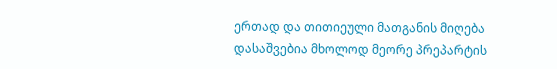ერთად და თითიეული მათგანის მიღება დასაშვებია მხოლოდ მეორე პრეპარტის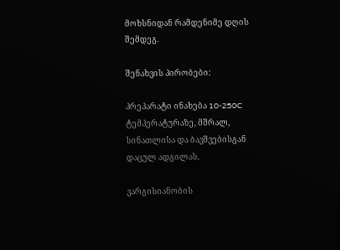მოხსნიდან რამდენიმე დღის შემდეგ.

შენახვის პირობები:

პრეპარატი ინახება 10-250C ტემპერატურაზე, მშრალ, სინათლისა და ბავშვებისგან დაცულ ადგილას.

ვარგისიანობის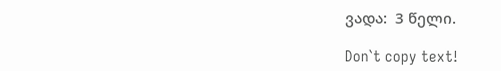ვადა:  3 წელი.

Don`t copy text!